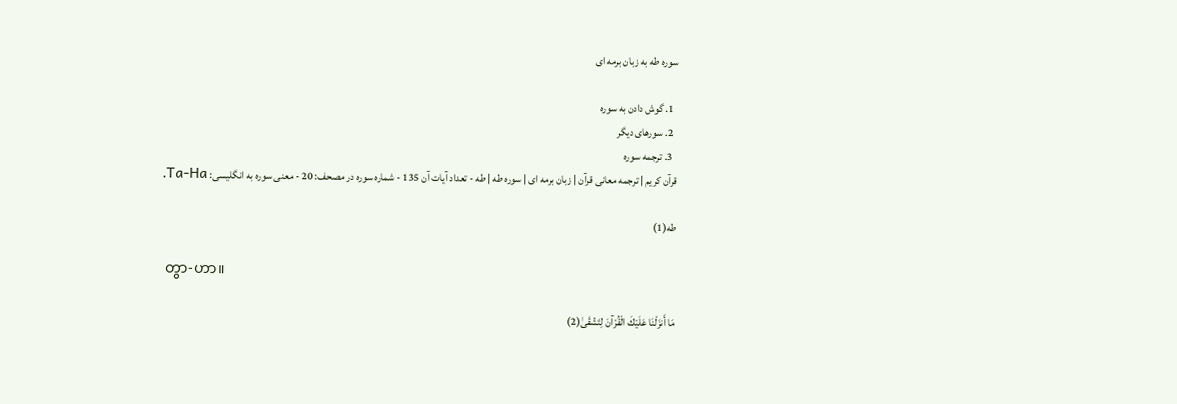سوره طه به زبان برمه ای

  1. گوش دادن به سوره
  2. سورهای دیگر
  3. ترجمه سوره
قرآن کریم | ترجمه معانی قرآن | زبان برمه ای | سوره طه | طه - تعداد آیات آن 135 - شماره سوره در مصحف: 20 - معنی سوره به انگلیسی: Ta-Ha.

طه(1)

 တွာ-ဟာ။

مَا أَنزَلْنَا عَلَيْكَ الْقُرْآنَ لِتَشْقَىٰ(2)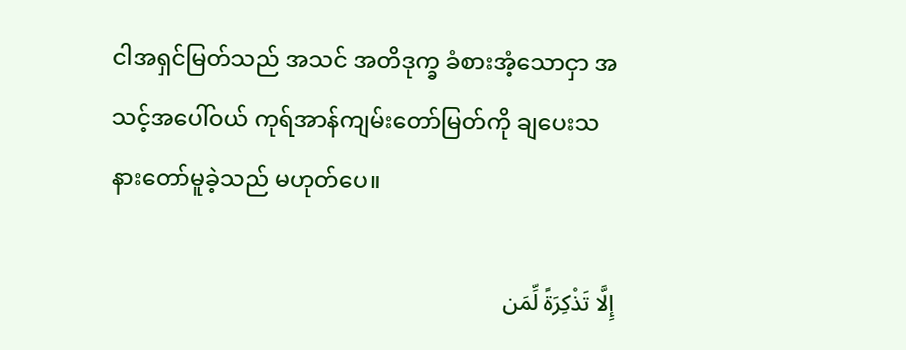ငါအရှင်မြတ်သည် အသင် အတိဒုက္ခ ခံစားအံ့သောငှာ အသင့်အပေါ်ဝယ် ကုရ်အာန်ကျမ်းတော်မြတ်ကို ချပေးသနားတော်မူခဲ့သည် မဟုတ်ပေ။

إِلَّا تَذْكِرَةً لِّمَن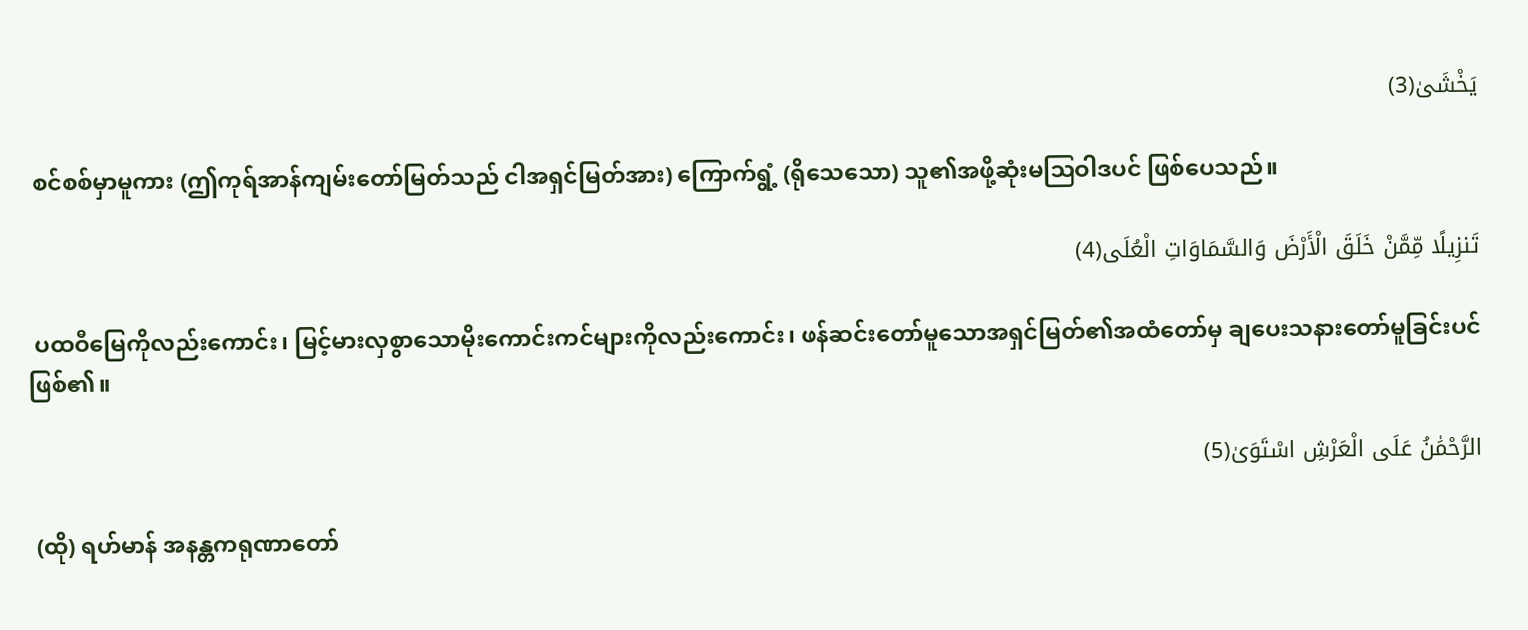يَخْشَىٰ(3)

 စင်စစ်မှာမူကား (ဤကုရ်အာန်ကျမ်းတော်မြတ်သည် ငါအရှင်မြတ်အား) ကြောက်ရွံ့ (ရိုသေသော) သူ၏အဖို့ဆုံးမဩဝါဒပင် ဖြစ်ပေသည်။

تَنزِيلًا مِّمَّنْ خَلَقَ الْأَرْضَ وَالسَّمَاوَاتِ الْعُلَى(4)

 ပထဝီမြေကိုလည်းကောင်း၊ မြင့်မားလှစွာသောမိုးကောင်းကင်များကိုလည်းကောင်း၊ ဖန်ဆင်းတော်မူသောအရှင်မြတ်၏အထံတော်မှ ချပေးသနားတော်မူခြင်းပင် ဖြစ်၏။

الرَّحْمَٰنُ عَلَى الْعَرْشِ اسْتَوَىٰ(5)

 (ထို) ရဟ်မာန် အနန္တကရုဏာတော်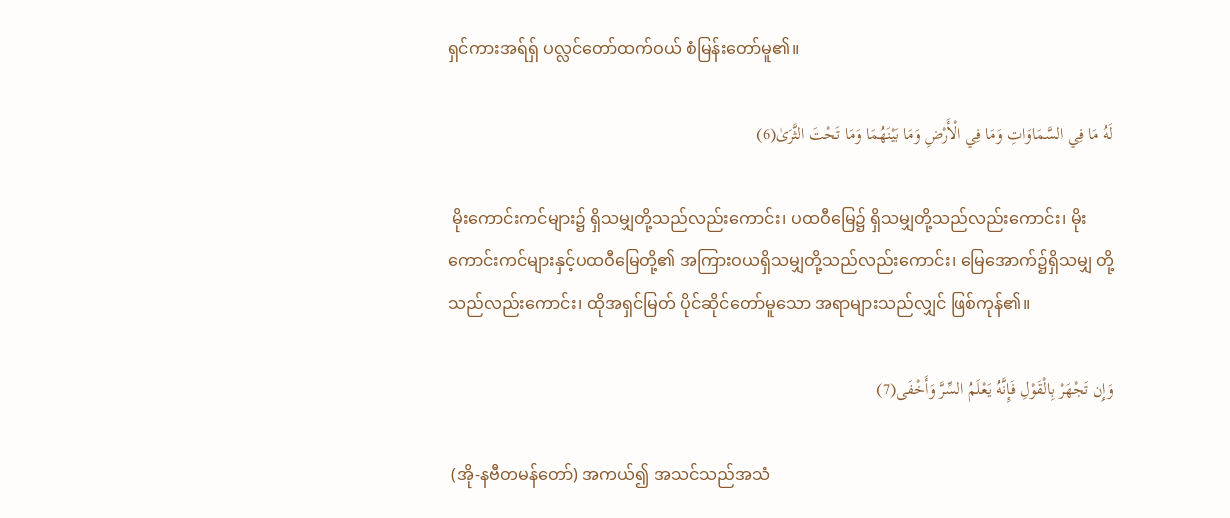ရှင်ကားအရ်ရှ် ပလ္လင်တော်ထက်ဝယ် စံမြန်းတော်မူ၏။

لَهُ مَا فِي السَّمَاوَاتِ وَمَا فِي الْأَرْضِ وَمَا بَيْنَهُمَا وَمَا تَحْتَ الثَّرَىٰ(6)

 မိုးကောင်းကင်များ၌ ရှိသမျှတို့သည်လည်းကောင်း၊ ပထဝီမြေ၌ ရှိသမျှတို့သည်လည်းကောင်း၊ မိုးကောင်းကင်များနှင့်ပထဝီမြေတို့၏ အကြားဝယရှိသမျှတို့သည်လည်းကောင်း၊ မြေအောက်၌ရှိသမျှ တို့သည်လည်းကောင်း၊ ထိုအရှင်မြတ် ပိုင်ဆိုင်တော်မူသော အရာများသည်လျှင် ဖြစ်ကုန်၏။

وَإِن تَجْهَرْ بِالْقَوْلِ فَإِنَّهُ يَعْلَمُ السِّرَّ وَأَخْفَى(7)

 (အို-နဗီတမန်တော်) အကယ်၍ အသင်သည်အသံ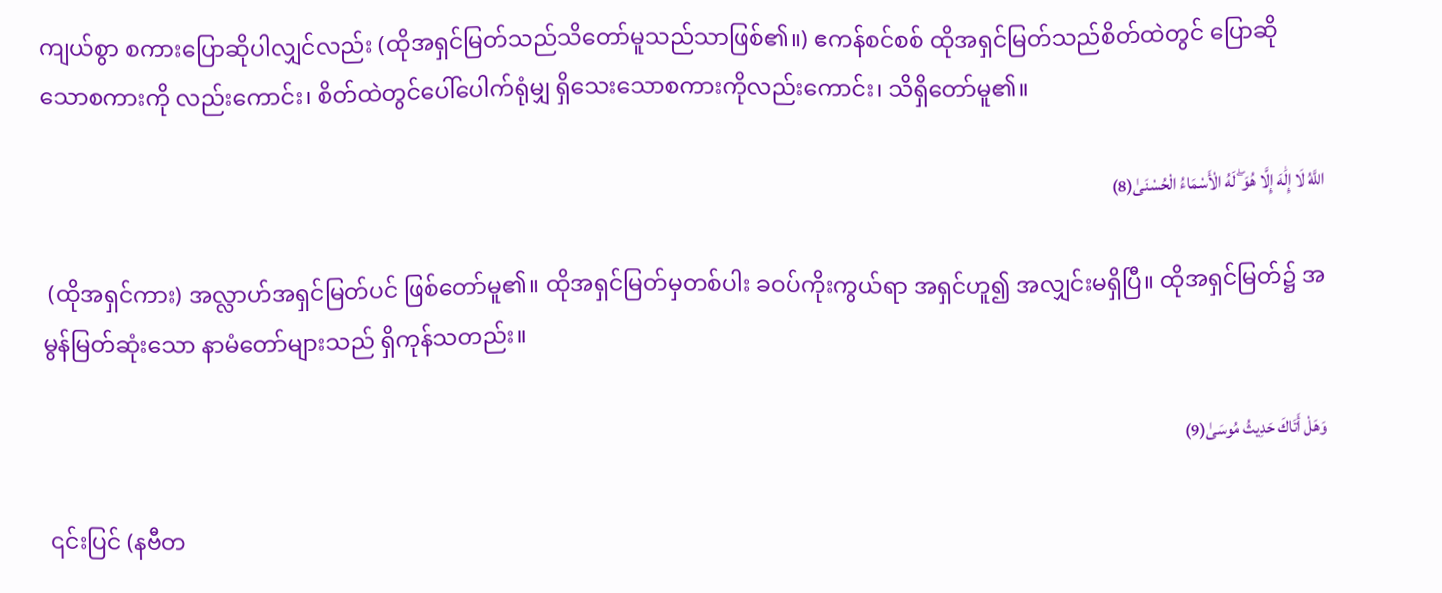ကျယ်စွာ စကားပြောဆိုပါလျှင်လည်း (ထိုအရှင်မြတ်သည်သိတော်မူသည်သာဖြစ်၏။) ဧကန်စင်စစ် ထိုအရှင်မြတ်သည်စိတ်ထဲတွင် ပြောဆိုသောစကားကို လည်းကောင်း၊ စိတ်ထဲတွင်ပေါ်ပေါက်ရုံမျှ ရှိသေးသောစကားကိုလည်းကောင်း၊ သိရှိတော်မူ၏။

اللَّهُ لَا إِلَٰهَ إِلَّا هُوَ ۖ لَهُ الْأَسْمَاءُ الْحُسْنَىٰ(8)

 (ထိုအရှင်ကား) အလ္လာဟ်အရှင်မြတ်ပင် ဖြစ်တော်မူ၏။ ထိုအရှင်မြတ်မှတစ်ပါး ခဝပ်ကိုးကွယ်ရာ အရှင်ဟူ၍ အလျှင်းမရှိပြီ။ ထိုအရှင်မြတ်၌ အမွန်မြတ်ဆုံးသော နာမံတော်များသည် ရှိကုန်သတည်း။

وَهَلْ أَتَاكَ حَدِيثُ مُوسَىٰ(9)

 ၎င်းပြင် (နဗီတ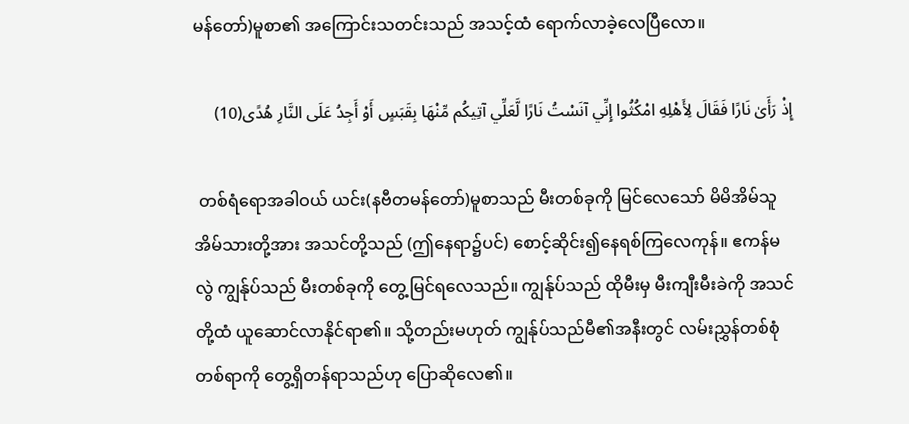မန်တော်)မူစာ၏ အကြောင်းသတင်းသည် အသင့်ထံ ရောက်လာခဲ့လေပြီလော။

إِذْ رَأَىٰ نَارًا فَقَالَ لِأَهْلِهِ امْكُثُوا إِنِّي آنَسْتُ نَارًا لَّعَلِّي آتِيكُم مِّنْهَا بِقَبَسٍ أَوْ أَجِدُ عَلَى النَّارِ هُدًى(10)

 တစ်ရံရောအခါဝယ် ယင်း(နဗီတမန်တော်)မူစာသည် မီးတစ်ခုကို မြင်လေသော် မိမိအိမ်သူ အိမ်သားတို့အား အသင်တို့သည် (ဤနေရာ၌ပင်) စောင့်ဆိုင်း၍နေရစ်ကြလေကုန်။ ဧကန်မလွဲ ကျွန်ုပ်သည် မီးတစ်ခုကို တွေ့မြင်ရလေသည်။ ကျွန်ုပ်သည် ထိုမီးမှ မီးကျီးမီးခဲကို အသင်တို့ထံ ယူဆောင်လာနိုင်ရာ၏။ သို့တည်းမဟုတ် ကျွန်ုပ်သည်မီ၏အနီးတွင် လမ်းညွှန်တစ်စုံတစ်ရာကို တွေ့ရှိတန်ရာသည်ဟု ပြောဆိုလေ၏။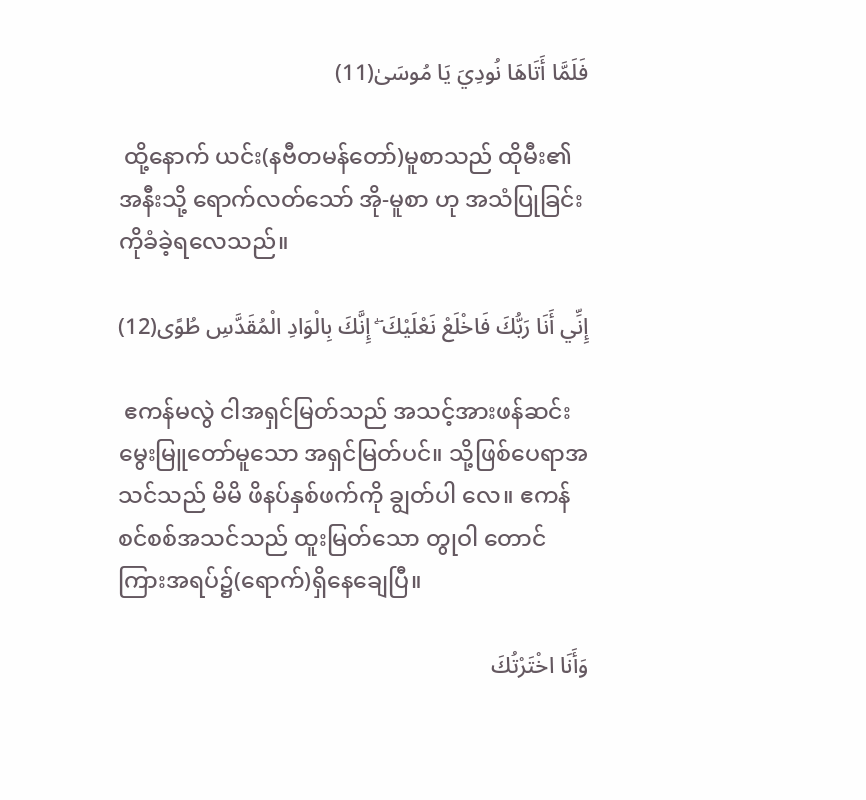فَلَمَّا أَتَاهَا نُودِيَ يَا مُوسَىٰ(11)

 ထို့နောက် ယင်း(နဗီတမန်တော်)မူစာသည် ထိုမီး၏အနီးသို့ ရောက်လတ်သော် အို-မူစာ ဟု အသံပြုခြင်းကိုခံခဲ့ရလေသည်။

إِنِّي أَنَا رَبُّكَ فَاخْلَعْ نَعْلَيْكَ ۖ إِنَّكَ بِالْوَادِ الْمُقَدَّسِ طُوًى(12)

 ဧကန်မလွဲ ငါအရှင်မြတ်သည် အသင့်အားဖန်ဆင်းမွေးမြူတော်မူသော အရှင်မြတ်ပင်။ သို့ဖြစ်ပေရာအသင်သည် မိမိ ဖိနပ်နှစ်ဖက်ကို ချွတ်ပါ လေ။ ဧကန်စင်စစ်အသင်သည် ထူးမြတ်သော တွုဝါ တောင်ကြားအရပ်၌(ရောက်)ရှိနေချေပြီ။

وَأَنَا اخْتَرْتُكَ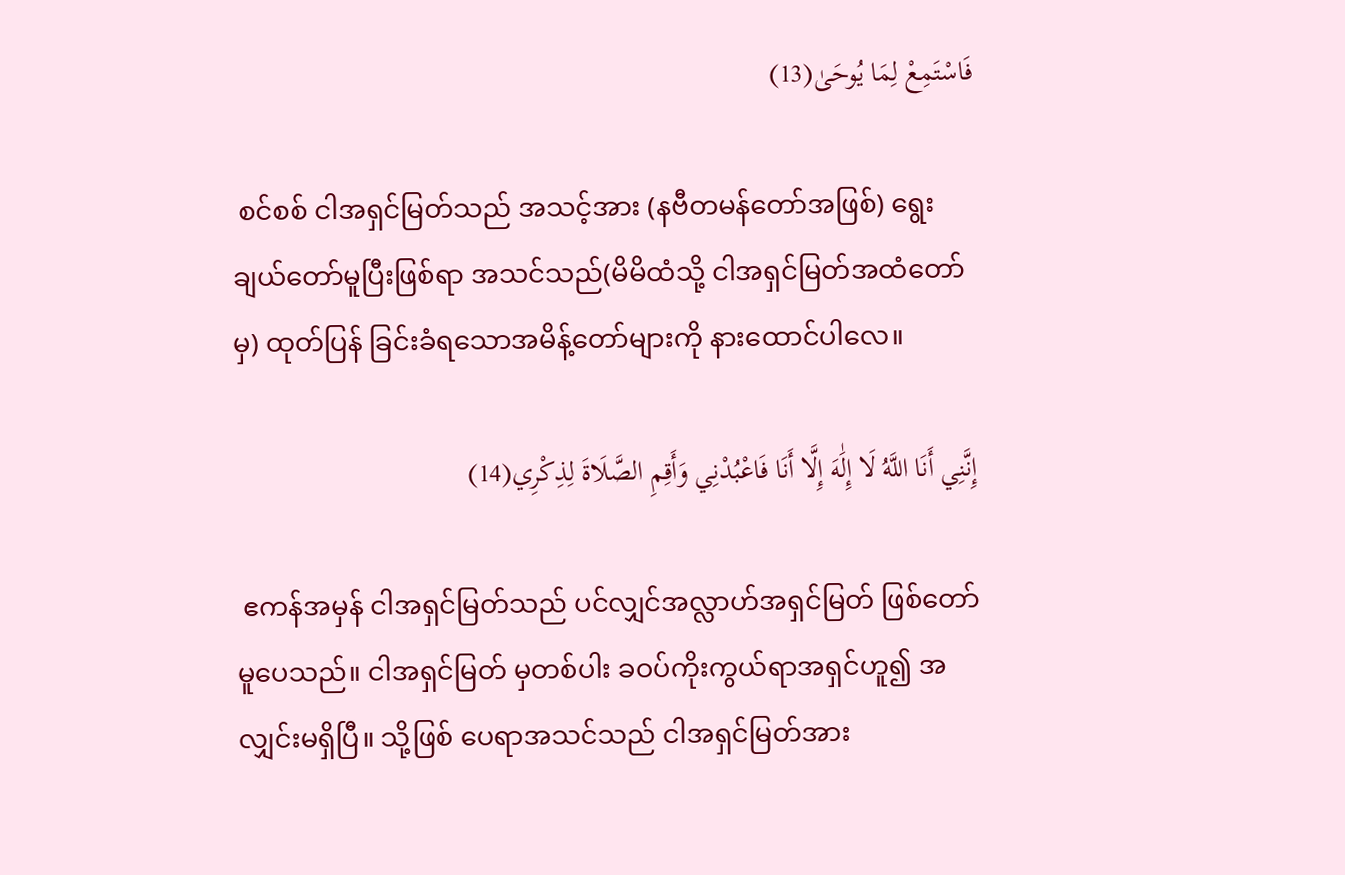فَاسْتَمِعْ لِمَا يُوحَىٰ(13)

 စင်စစ် ငါအရှင်မြတ်သည် အသင့်အား (နဗီတမန်တော်အဖြစ်) ရွေးချယ်တော်မူပြီးဖြစ်ရာ အသင်သည်(မိမိထံသို့ ငါအရှင်မြတ်အထံတော်မှ) ထုတ်ပြန် ခြင်းခံရသောအမိန့်တော်များကို နားထောင်ပါလေ။

إِنَّنِي أَنَا اللَّهُ لَا إِلَٰهَ إِلَّا أَنَا فَاعْبُدْنِي وَأَقِمِ الصَّلَاةَ لِذِكْرِي(14)

 ဧကန်အမှန် ငါအရှင်မြတ်သည် ပင်လျှင်အလ္လာဟ်အရှင်မြတ် ဖြစ်တော်မူပေသည်။ ငါအရှင်မြတ် မှတစ်ပါး ခဝပ်ကိုးကွယ်ရာအရှင်ဟူ၍ အလျှင်းမရှိပြီ။ သို့ဖြစ် ပေရာအသင်သည် ငါအရှင်မြတ်အား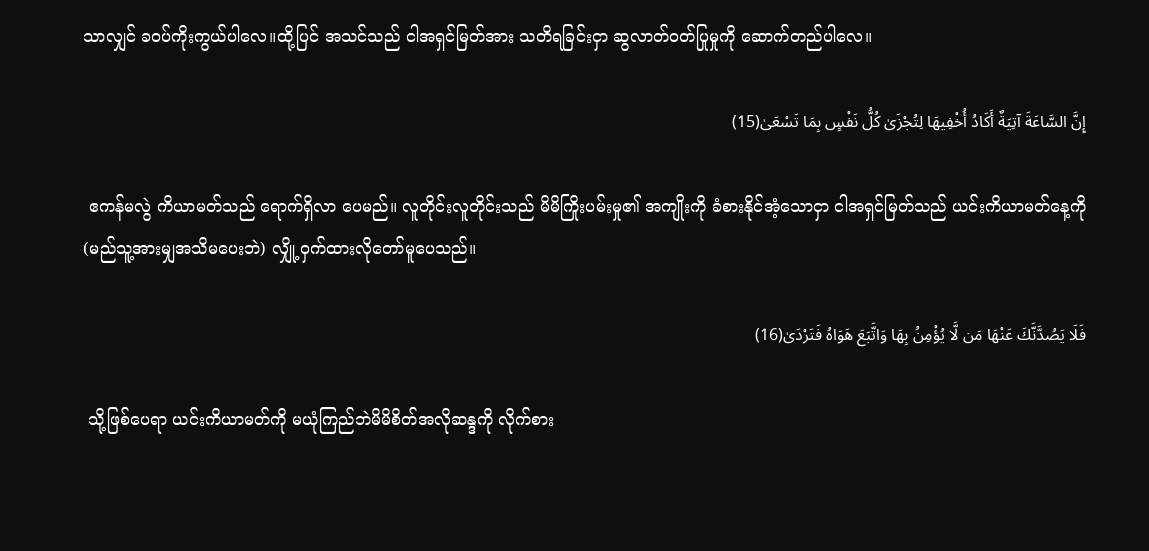သာလျှင် ခဝပ်ကိုးကွယ်ပါလေ။ထို့ပြင် အသင်သည် ငါအရှင်မြတ်အား သတိရခြင်းငှာ ဆွလာတ်ဝတ်ပြုမှုကို ဆောက်တည်ပါလေ။

إِنَّ السَّاعَةَ آتِيَةٌ أَكَادُ أُخْفِيهَا لِتُجْزَىٰ كُلُّ نَفْسٍ بِمَا تَسْعَىٰ(15)

 ဧကန်မလွဲ ကိယာမတ်သည် ရောက်ရှိလာ ပေမည်။ လူတိုင်းလူတိုင်းသည် မိမိကြိုးပမ်းမှု၏ အကျိုးကို ခံစားနိုင်အံ့သောငှာ ငါအရှင်မြတ်သည် ယင်းကိယာမတ်နေ့ကို(မည်သူ့အားမျှအသိမပေးဘဲ) လျှို့ဝှက်ထားလိုတော်မူပေသည်။

فَلَا يَصُدَّنَّكَ عَنْهَا مَن لَّا يُؤْمِنُ بِهَا وَاتَّبَعَ هَوَاهُ فَتَرْدَىٰ(16)

 သို့ဖြစ်ပေရာ ယင်းကိယာမတ်ကို မယုံကြည်ဘဲမိမိစိတ်အလိုဆန္ဒကို လိုက်စား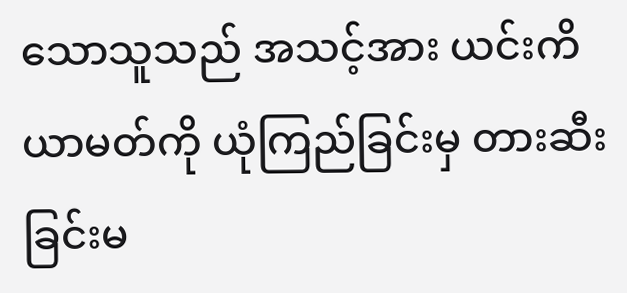သောသူသည် အသင့်အား ယင်းကိယာမတ်ကို ယုံကြည်ခြင်းမှ တားဆီးခြင်းမ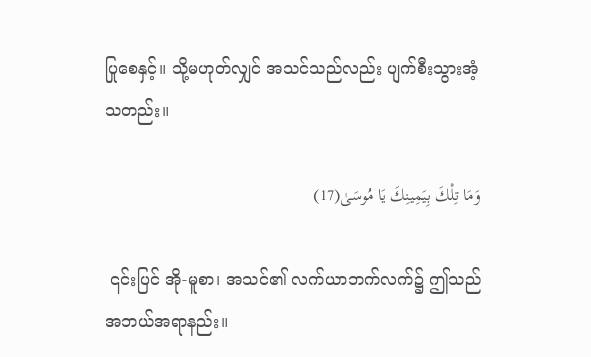ပြုစေနှင့်။ သို့မဟုတ်လျှင် အသင်သည်လည်း ပျက်စီးသွားအံ့သတည်း။

وَمَا تِلْكَ بِيَمِينِكَ يَا مُوسَىٰ(17)

 ၎င်းပြင် အို-မူစာ၊ အသင်၏ လက်ယာဘက်လက်၌ ဤသည် အဘယ်အရာနည်း။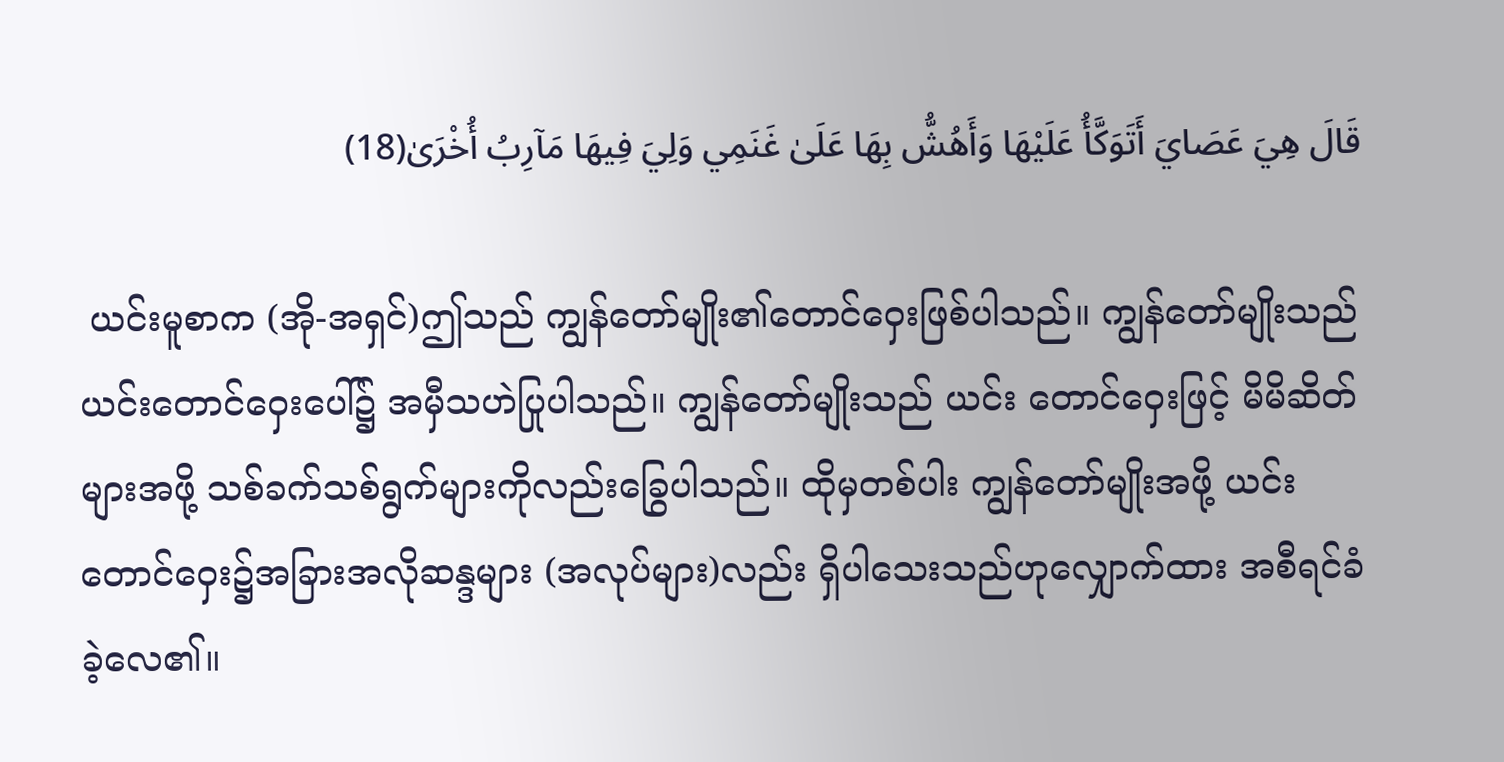قَالَ هِيَ عَصَايَ أَتَوَكَّأُ عَلَيْهَا وَأَهُشُّ بِهَا عَلَىٰ غَنَمِي وَلِيَ فِيهَا مَآرِبُ أُخْرَىٰ(18)

 ယင်းမူစာက (အို-အရှင်)ဤသည် ကျွန်တော်မျိုး၏တောင်ဝှေးဖြစ်ပါသည်။ ကျွန်တော်မျိုးသည် ယင်းတောင်ဝှေးပေါ်၌ အမှီသဟဲပြုပါသည်။ ကျွန်တော်မျိုးသည် ယင်း တောင်ဝှေးဖြင့် မိမိဆိတ်များအဖို့ သစ်ခက်သစ်ရွက်များကိုလည်းခြွေပါသည်။ ထိုမှတစ်ပါး ကျွန်တော်မျိုးအဖို့ ယင်းတောင်ဝှေး၌အခြားအလိုဆန္ဒများ (အလုပ်များ)လည်း ရှိပါသေးသည်ဟုလျှောက်ထား အစီရင်ခံခဲ့လေ၏။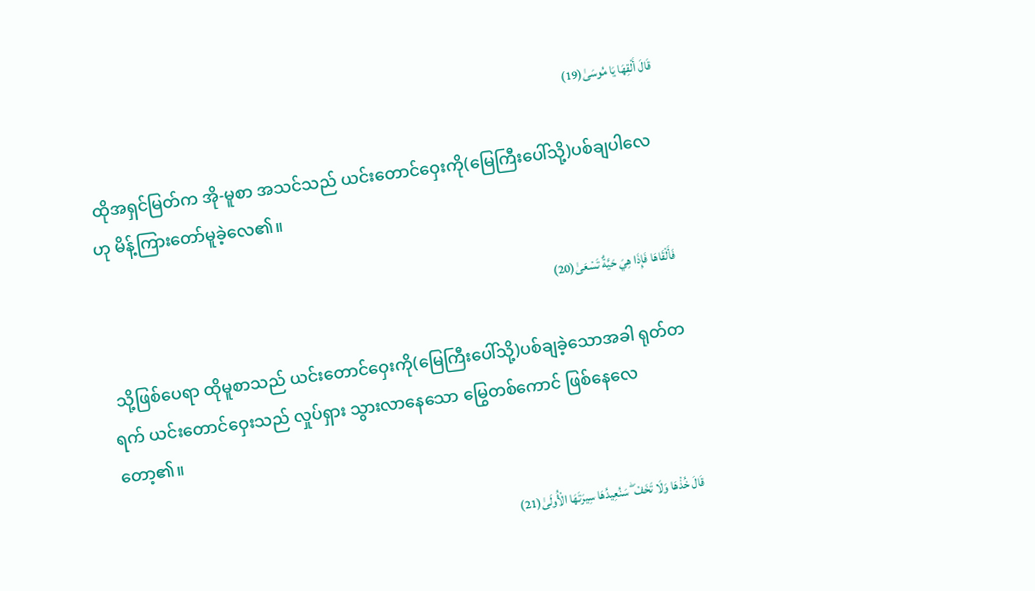قَالَ أَلْقِهَا يَا مُوسَىٰ(19)

 ထိုအရှင်မြတ်က အို-မူစာ အသင်သည် ယင်းတောင်ဝှေးကို(မြေကြီးပေါ်သို့)ပစ်ချပါလေဟု မိန့်ကြားတော်မူခဲ့လေ၏။

فَأَلْقَاهَا فَإِذَا هِيَ حَيَّةٌ تَسْعَىٰ(20)

 သို့ဖြစ်ပေရာ ထိုမူစာသည် ယင်းတောင်ဝှေးကို(မြေကြီးပေါ်သို့)ပစ်ချခဲ့သောအခါ ရုတ်တရက် ယင်းတောင်ဝှေးသည် လှုပ်ရှား သွားလာနေသော မြွေတစ်ကောင် ဖြစ်နေလေတော့၏။

قَالَ خُذْهَا وَلَا تَخَفْ ۖ سَنُعِيدُهَا سِيرَتَهَا الْأُولَىٰ(21)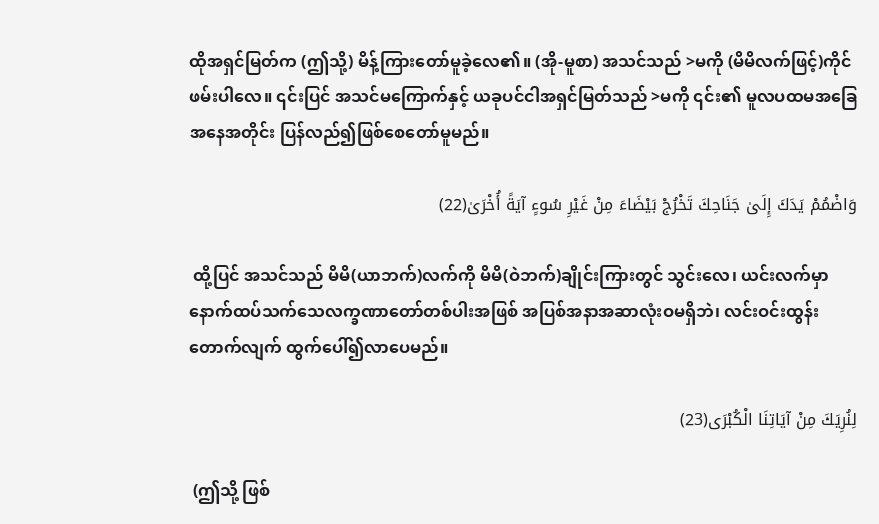ထိုအရှင်မြတ်က (ဤသို့) မိန့်ကြားတော်မူခဲ့လေ၏။ (အို-မူစာ) အသင်သည် >မကို (မိမိလက်ဖြင့်)ကိုင်ဖမ်းပါလေ။ ၎င်းပြင် အသင်မကြောက်နှင့် ယခုပင်ငါအရှင်မြတ်သည် >မကို ၎င်း၏ မူလပထမအခြေအနေအတိုင်း ပြန်လည်၍ဖြစ်စေတော်မူမည်။

وَاضْمُمْ يَدَكَ إِلَىٰ جَنَاحِكَ تَخْرُجْ بَيْضَاءَ مِنْ غَيْرِ سُوءٍ آيَةً أُخْرَىٰ(22)

 ထို့ပြင် အသင်သည် မိမိ(ယာဘက်)လက်ကို မိမိ(ဝဲဘက်)ချိုင်းကြားတွင် သွင်းလေ၊ ယင်းလက်မှာ နောက်ထပ်သက်သေလက္ခဏာတော်တစ်ပါးအဖြစ် အပြစ်အနာအဆာလုံးဝမရှိဘဲ၊ လင်းဝင်းထွန်းတောက်လျက် ထွက်ပေါ်၍လာပေမည်။

لِنُرِيَكَ مِنْ آيَاتِنَا الْكُبْرَى(23)

 (ဤသို့ ဖြစ်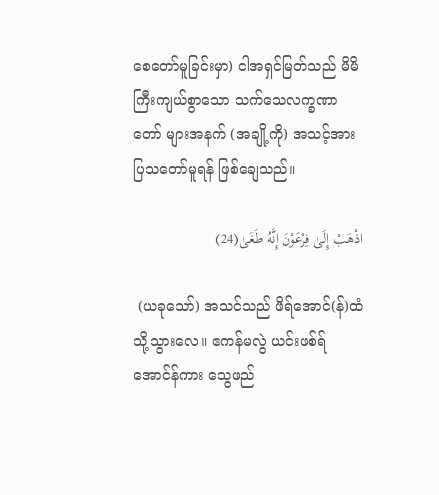စေတော်မူခြင်းမှာ) ငါအရှင်မြတ်သည် မိမိကြီးကျယ်စွာသော သက်သေလက္ခဏာတော် များအနက် (အချို့ကို) အသင့်အား ပြသတော်မူရန် ဖြစ်ချေသည်။

اذْهَبْ إِلَىٰ فِرْعَوْنَ إِنَّهُ طَغَىٰ(24)

 (ယခုသော်) အသင်သည် ဖိရ်အောင်(န်)ထံ သို့သွားလေ။ ဧကန်မလွဲ ယင်းဖစ်ရ်အောင်န်ကား သွေဖည်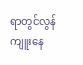ရာတွင်လွန်ကျူးနေ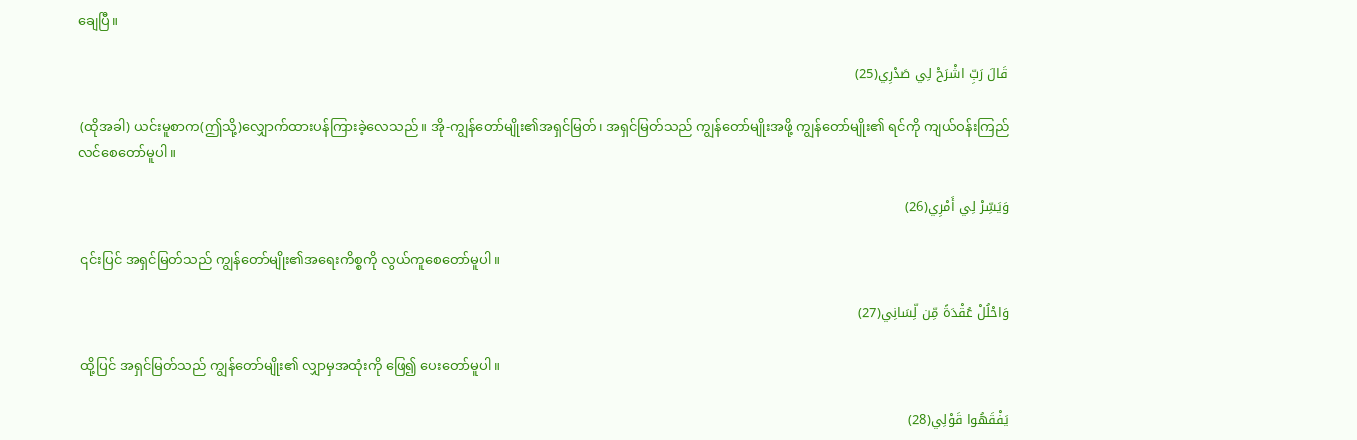ချေပြီ။

قَالَ رَبِّ اشْرَحْ لِي صَدْرِي(25)

 (ထိုအခါ) ယင်းမူစာက(ဤသို့)လျှောက်ထားပန်ကြားခဲ့လေသည်။ အို-ကျွန်တော်မျိုး၏အရှင်မြတ်၊ အရှင်မြတ်သည် ကျွန်တော်မျိုးအဖို့ ကျွန်တော်မျိုး၏ ရင်ကို ကျယ်ဝန်းကြည်လင်စေတော်မူပါ။

وَيَسِّرْ لِي أَمْرِي(26)

 ၎င်းပြင် အရှင်မြတ်သည် ကျွန်တော်မျိုး၏အရေးကိစ္စကို လွယ်ကူစေတော်မူပါ။

وَاحْلُلْ عُقْدَةً مِّن لِّسَانِي(27)

 ထို့ပြင် အရှင်မြတ်သည် ကျွန်တော်မျိုး၏ လျှာမှအထုံးကို ဖြေ၍ ပေးတော်မူပါ။

يَفْقَهُوا قَوْلِي(28)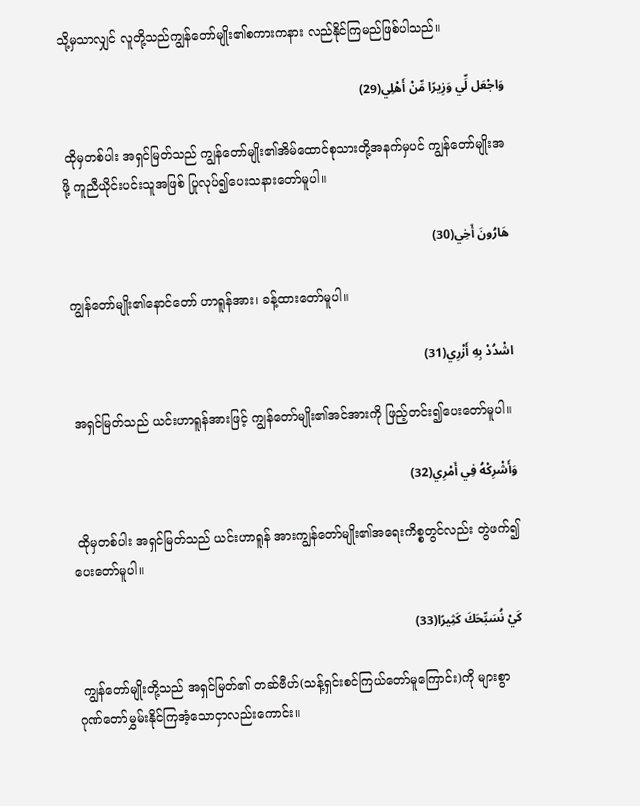သို့မှသာလျှင် လူတို့သည်ကျွန်တော်မျိုး၏စကားကနား လည်နိုင်ကြမည်ဖြစ်ပါသည်။

وَاجْعَل لِّي وَزِيرًا مِّنْ أَهْلِي(29)

 ထိုမှတစ်ပါး အရှင်မြတ်သည် ကျွန်တော်မျိုး၏အိမ်ထောင်စုသားတို့အနက်မှပင် ကျွန်တော်မျိုးအဖို့ ကူညီယိုင်းပင်းသူအဖြစ် ပြုလုပ်၍ပေးသနားတော်မူပါ။

هَارُونَ أَخِي(30)

 ကျွန်တော်မျိုး၏နောင်တော် ဟာရူန်အား၊ ခန့်ထားတော်မူပါ။

اشْدُدْ بِهِ أَزْرِي(31)

 အရှင်မြတ်သည် ယင်းဟာရူန်အားဖြင့် ကျွန်တော်မျိုး၏အင်အားကို ဖြည့်တင်း၍ပေးတော်မူပါ။

وَأَشْرِكْهُ فِي أَمْرِي(32)

 ထိုမှတစ်ပါး အရှင်မြတ်သည် ယင်းဟာရူန် အားကျွန်တော်မျိုး၏အရေးကိစ္စတွင်လည်း တွဲဖက်၍ ပေးတော်မူပါ။

كَيْ نُسَبِّحَكَ كَثِيرًا(33)

 ကျွန်တော်မျိုးတို့သည် အရှင်မြတ်၏ တဆ်ဗီဟ်(သန့်ရှင်းစင်ကြယ်တော်မူကြောင်း)ကို များစွာဂုဏ်တော်မွှမ်းနိုင်ကြအံ့သောငှာလည်းကောင်း။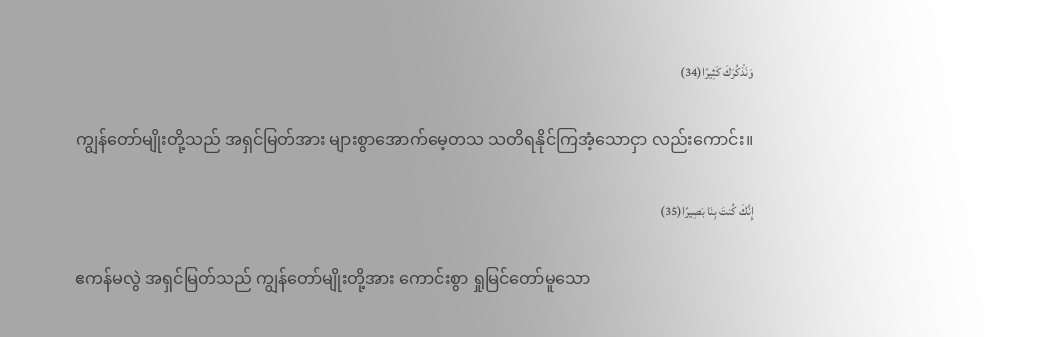وَنَذْكُرَكَ كَثِيرًا(34)

 ကျွန်တော်မျိုးတို့သည် အရှင်မြတ်အား များစွာအောက်မေ့တသ သတိရနိုင်ကြအံ့သောငှာ လည်းကောင်း။

إِنَّكَ كُنتَ بِنَا بَصِيرًا(35)

 ဧကန်မလွဲ အရှင်မြတ်သည် ကျွန်တော်မျိုးတို့အား ကောင်းစွာ ရှုမြင်တော်မူသော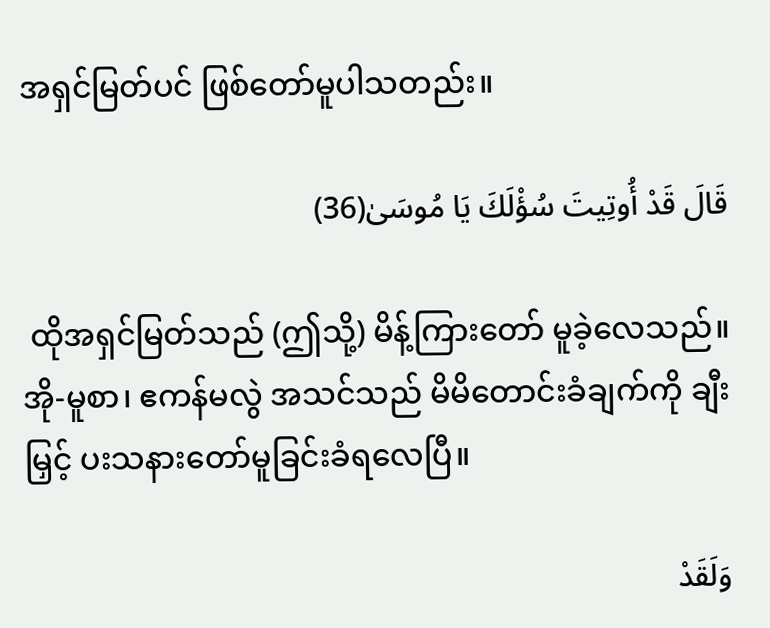အရှင်မြတ်ပင် ဖြစ်တော်မူပါသတည်း။

قَالَ قَدْ أُوتِيتَ سُؤْلَكَ يَا مُوسَىٰ(36)

 ထိုအရှင်မြတ်သည် (ဤသို့) မိန့်ကြားတော် မူခဲ့လေသည်။ အို-မူစာ၊ ဧကန်မလွဲ အသင်သည် မိမိတောင်းခံချက်ကို ချီးမြှင့် ပးသနားတော်မူခြင်းခံရလေပြီ။

وَلَقَدْ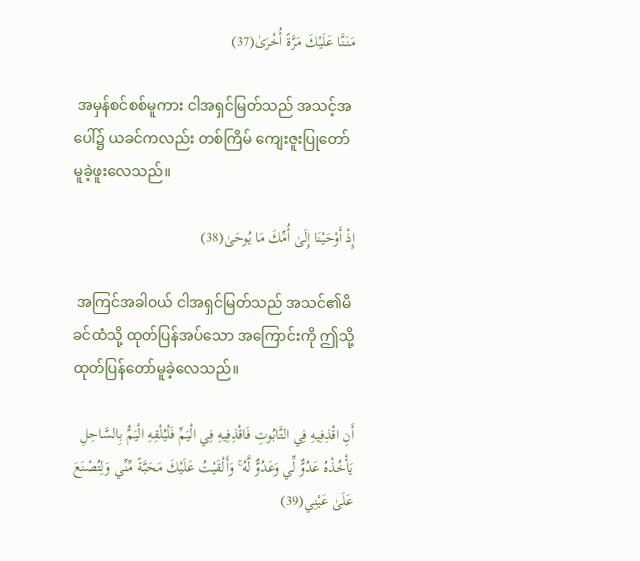مَنَنَّا عَلَيْكَ مَرَّةً أُخْرَىٰ(37)

 အမှန်စင်စစ်မူကား ငါအရှင်မြတ်သည် အသင့်အပေါ်၌ ယခင်ကလည်း တစ်ကြိမ် ကျေးဇူးပြုတော် မူခဲ့ဖူးလေသည်။

إِذْ أَوْحَيْنَا إِلَىٰ أُمِّكَ مَا يُوحَىٰ(38)

 အကြင်အခါဝယ် ငါအရှင်မြတ်သည် အသင်၏မိခင်ထံသို့ ထုတ်ပြန်အပ်သော အကြောင်းကို ဤသို့ထုတ်ပြန်တော်မူခဲ့လေသည်။

أَنِ اقْذِفِيهِ فِي التَّابُوتِ فَاقْذِفِيهِ فِي الْيَمِّ فَلْيُلْقِهِ الْيَمُّ بِالسَّاحِلِ يَأْخُذْهُ عَدُوٌّ لِّي وَعَدُوٌّ لَّهُ ۚ وَأَلْقَيْتُ عَلَيْكَ مَحَبَّةً مِّنِّي وَلِتُصْنَعَ عَلَىٰ عَيْنِي(39)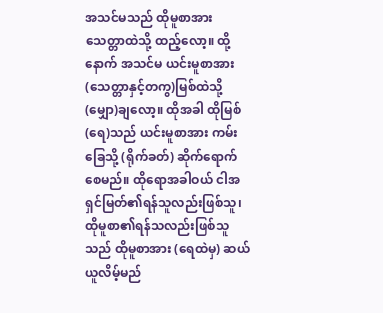အသင်မသည် ထိုမူစာအား သေတ္တာထဲသို့ ထည့်လော့။ ထို့နောက် အသင်မ ယင်းမူစာအား(သေတ္တာနှင့်တကွ)မြစ်ထဲသို့ (မျှော)ချလော့။ ထိုအခါ ထိုမြစ်(ရေ)သည် ယင်းမူစာအား ကမ်းခြေသို့ (ရိုက်ခတ်) ဆိုက်ရောက်စေမည်။ ထိုရောအခါဝယ် ငါအရှင်မြတ်၏ရန်သူလည်းဖြစ်သူ၊ ထိုမူစာ၏ရန်သလည်းဖြစ်သူသည် ထိုမူစာအား (ရေထဲမှ) ဆယ်ယူလိမ့်မည်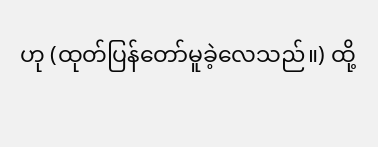ဟု (ထုတ်ပြန်တော်မူခဲ့လေသည်။) ထို့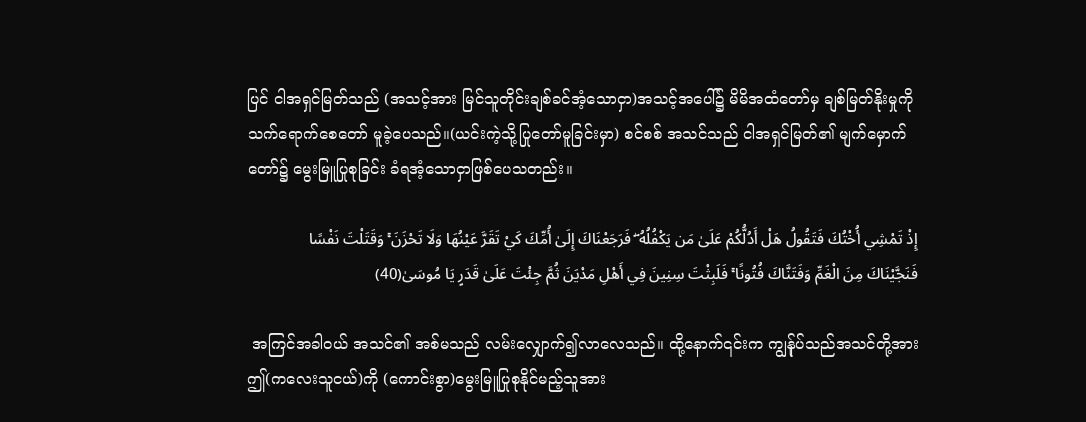ပြင် ငါအရှင်မြတ်သည် (အသင့်အား မြင်သူတိုင်းချစ်ခင်အံ့သောငှာ)အသင့်အပေါ်၌ မိမိအထံတော်မှ ချစ်မြတ်နိုးမှုကို သက်ရောက်စေတော် မူခဲ့ပေသည်။(ယင်းကဲ့သို့ပြုတော်မူခြင်းမှာ) စင်စစ် အသင်သည် ငါအရှင်မြတ်၏ မျက်မှောက်တော်၌ မွေးမြူပြုစုခြင်း ခံရအံ့သောငှာဖြစ်ပေသတည်း။

إِذْ تَمْشِي أُخْتُكَ فَتَقُولُ هَلْ أَدُلُّكُمْ عَلَىٰ مَن يَكْفُلُهُ ۖ فَرَجَعْنَاكَ إِلَىٰ أُمِّكَ كَيْ تَقَرَّ عَيْنُهَا وَلَا تَحْزَنَ ۚ وَقَتَلْتَ نَفْسًا فَنَجَّيْنَاكَ مِنَ الْغَمِّ وَفَتَنَّاكَ فُتُونًا ۚ فَلَبِثْتَ سِنِينَ فِي أَهْلِ مَدْيَنَ ثُمَّ جِئْتَ عَلَىٰ قَدَرٍ يَا مُوسَىٰ(40)

 အကြင်အခါဝယ် အသင်၏ အစ်မသည် လမ်းလျှောက်၍လာလေသည်။ ထို့နောက်၎င်းက ကျွန်ုပ်သည်အသင်တို့အား ဤ(ကလေးသူငယ်)ကို (ကောင်းစွာ)မွေးမြူပြုစုနိုင်မည့်သူအား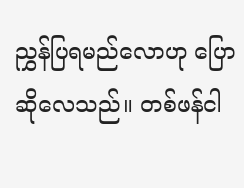ညွှန်ပြရမည်လောဟု ပြောဆိုလေသည်။ တစ်ဖန်ငါ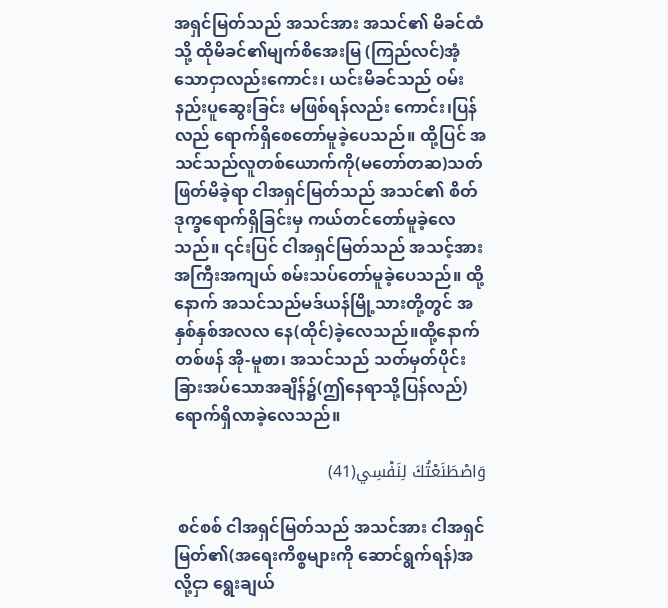အရှင်မြတ်သည် အသင်အား အသင်၏ မိခင်ထံသို့ ထိုမိခင်၏မျက်စိအေးမြ (ကြည်လင်)အံ့သောငှာလည်းကောင်း၊ ယင်းမိခင်သည် ဝမ်းနည်းပူဆွေးခြင်း မဖြစ်ရန်လည်း ကောင်း၊ပြန်လည် ရောက်ရှိစေတော်မူခဲ့ပေသည်။ ထို့ပြင် အသင်သည်လူတစ်ယောက်ကို(မတော်တဆ)သတ်ဖြတ်မိခဲ့ရာ ငါအရှင်မြတ်သည် အသင်၏ စိတ်ဒုက္ခရောက်ရှိခြင်းမှ ကယ်တင်တော်မူခဲ့လေသည်။ ၎င်းပြင် ငါအရှင်မြတ်သည် အသင့်အား အကြီးအကျယ် စမ်းသပ်တော်မူခဲ့ပေသည်။ ထို့နောက် အသင်သည်မဒ်ယန်မြို့သားတို့တွင် အနှစ်နှစ်အလလ နေ(ထိုင်)ခဲ့လေသည်။ထို့နောက် တစ်ဖန် အို-မူစာ၊ အသင်သည် သတ်မှတ်ပိုင်းခြားအပ်သောအချိန်၌(ဤနေရာသို့ပြန်လည်)ရောက်ရှိလာခဲ့လေသည်။

وَاصْطَنَعْتُكَ لِنَفْسِي(41)

 စင်စစ် ငါအရှင်မြတ်သည် အသင်အား ငါအရှင်မြတ်၏(အရေးကိစ္စများကို ဆောင်ရွက်ရန်)အလို့ငှာ ရွေးချယ်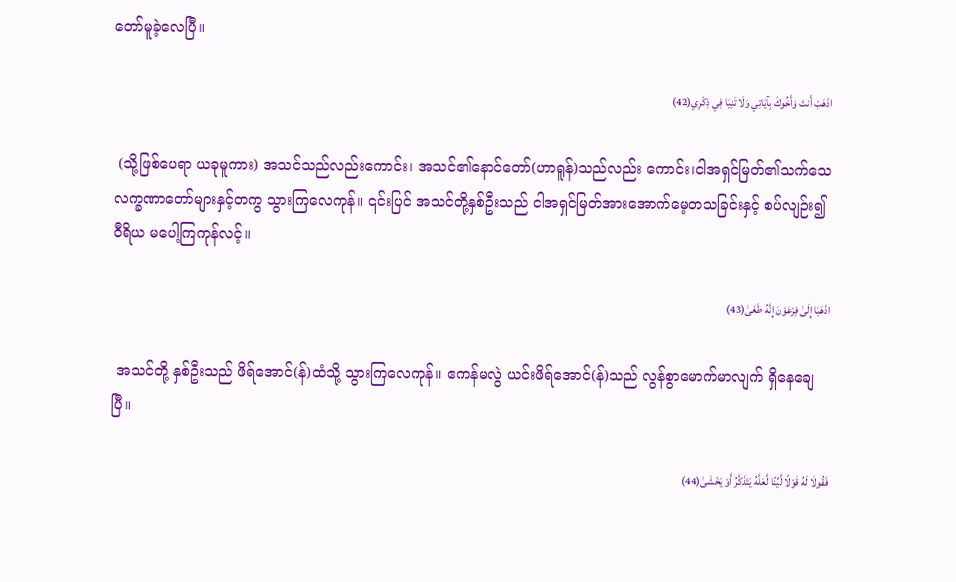တော်မူခဲ့လေပြီ။

اذْهَبْ أَنتَ وَأَخُوكَ بِآيَاتِي وَلَا تَنِيَا فِي ذِكْرِي(42)

 (သို့ဖြစ်ပေရာ ယခုမူကား) အသင်သည်လည်းကောင်း၊ အသင်၏နောင်တော်(ဟာရူန်)သည်လည်း ကောင်း၊ငါအရှင်မြတ်၏သက်သေလက္ခဏာတော်များနှင့်တကွ သွားကြလေကုန်။ ၎င်းပြင် အသင်တို့နှစ်ဦးသည် ငါအရှင်မြတ်အားအောက်မေ့တသခြင်းနှင့် စပ်လျဉ်း၍ ဝီရိယ မပေါ့ကြကုန်လင့်။

اذْهَبَا إِلَىٰ فِرْعَوْنَ إِنَّهُ طَغَىٰ(43)

 အသင်တို့ နှစ်ဦးသည် ဖိရ်အောင်(န်)ထံသို့ သွားကြလေကုန်။ ဧကန်မလွဲ ယင်းဖိရ်အောင်(န်)သည် လွန်စွာမောက်မာလျက် ရှိနေချေပြီ။

فَقُولَا لَهُ قَوْلًا لَّيِّنًا لَّعَلَّهُ يَتَذَكَّرُ أَوْ يَخْشَىٰ(44)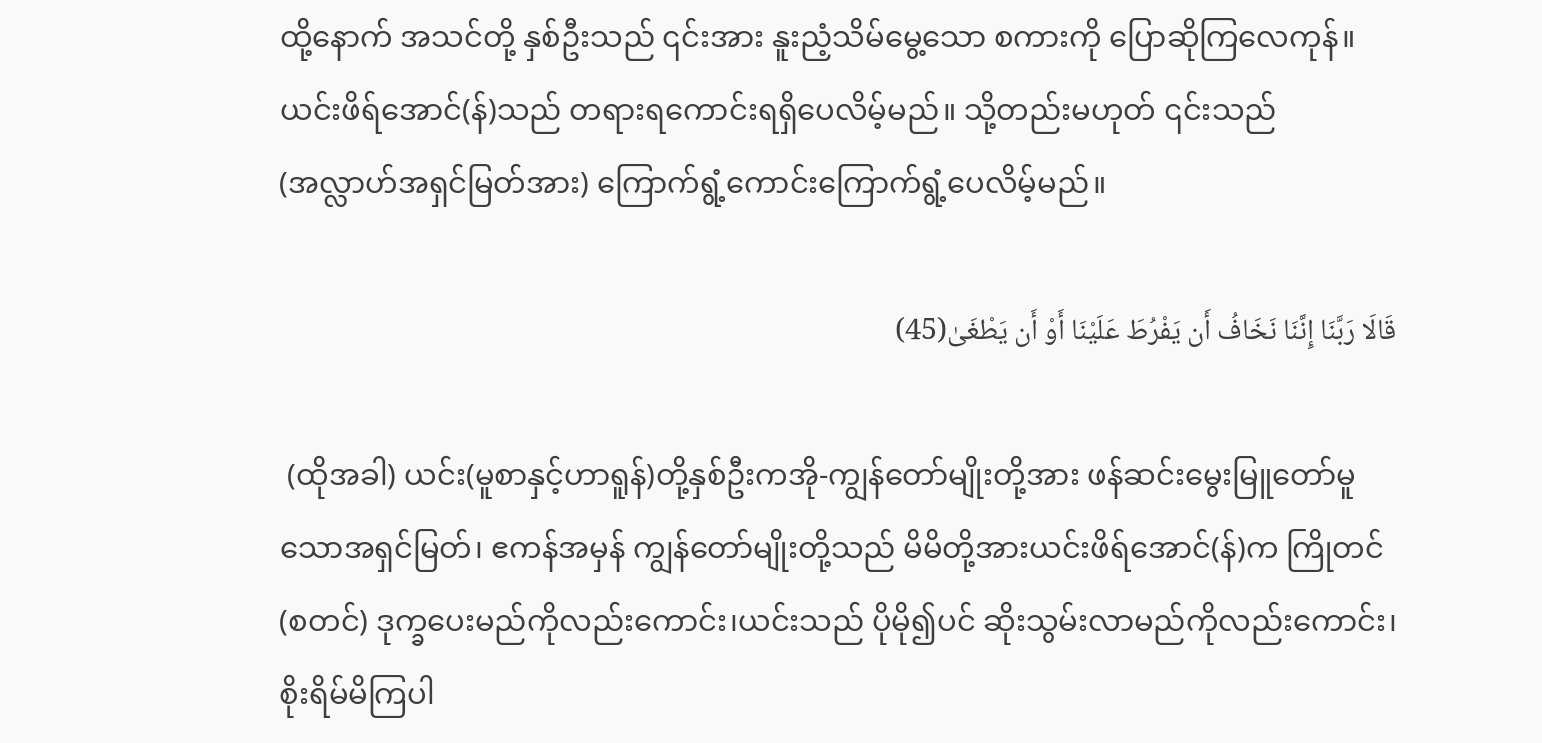ထို့နောက် အသင်တို့ နှစ်ဦးသည် ၎င်းအား နူးညံ့သိမ်မွေ့သော စကားကို ပြောဆိုကြလေကုန်။ယင်းဖိရ်အောင်(န်)သည် တရားရကောင်းရရှိပေလိမ့်မည်။ သို့တည်းမဟုတ် ၎င်းသည် (အလ္လာဟ်အရှင်မြတ်အား) ကြောက်ရွံ့ကောင်းကြောက်ရွံ့ပေလိမ့်မည်။

قَالَا رَبَّنَا إِنَّنَا نَخَافُ أَن يَفْرُطَ عَلَيْنَا أَوْ أَن يَطْغَىٰ(45)

 (ထိုအခါ) ယင်း(မူစာနှင့်ဟာရူန်)တို့နှစ်ဦးကအို-ကျွန်တော်မျိုးတို့အား ဖန်ဆင်းမွေးမြူတော်မူသောအရှင်မြတ်၊ ဧကန်အမှန် ကျွန်တော်မျိုးတို့သည် မိမိတို့အားယင်းဖိရ်အောင်(န်)က ကြိုတင်(စတင်) ဒုက္ခပေးမည်ကိုလည်းကောင်း၊ယင်းသည် ပိုမို၍ပင် ဆိုးသွမ်းလာမည်ကိုလည်းကောင်း၊ စိုးရိမ်မိကြပါ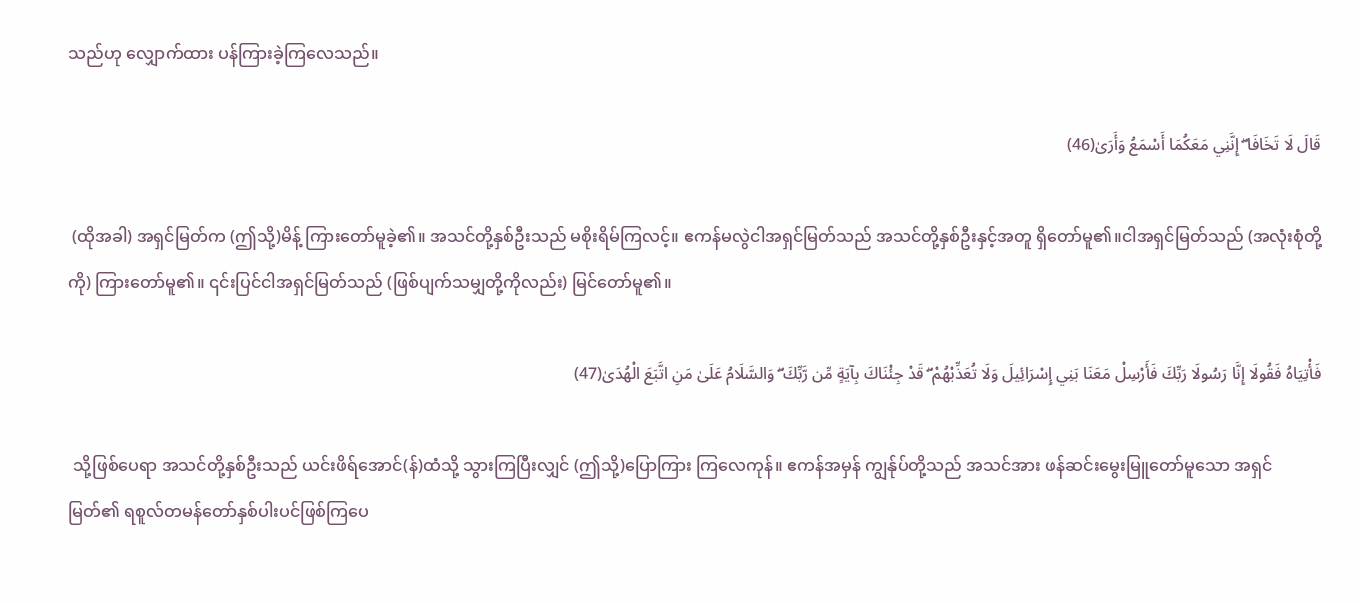သည်ဟု လျှောက်ထား ပန်ကြားခဲ့ကြလေသည်။

قَالَ لَا تَخَافَا ۖ إِنَّنِي مَعَكُمَا أَسْمَعُ وَأَرَىٰ(46)

 (ထိုအခါ) အရှင်မြတ်က (ဤသို့)မိန့် ကြားတော်မူခဲ့၏။ အသင်တို့နှစ်ဦးသည် မစိုးရိမ်ကြလင့်။ ဧကန်မလွဲငါအရှင်မြတ်သည် အသင်တို့နှစ်ဦးနှင့်အတူ ရှိတော်မူ၏။ငါအရှင်မြတ်သည် (အလုံးစုံတို့ ကို) ကြားတော်မူ၏။ ၎င်းပြင်ငါအရှင်မြတ်သည် (ဖြစ်ပျက်သမျှတို့ကိုလည်း) မြင်တော်မူ၏။

فَأْتِيَاهُ فَقُولَا إِنَّا رَسُولَا رَبِّكَ فَأَرْسِلْ مَعَنَا بَنِي إِسْرَائِيلَ وَلَا تُعَذِّبْهُمْ ۖ قَدْ جِئْنَاكَ بِآيَةٍ مِّن رَّبِّكَ ۖ وَالسَّلَامُ عَلَىٰ مَنِ اتَّبَعَ الْهُدَىٰ(47)

 သို့ဖြစ်ပေရာ အသင်တို့နှစ်ဦးသည် ယင်းဖိရ်အောင်(န်)ထံသို့ သွားကြပြီးလျှင် (ဤသို့)ပြောကြား ကြလေကုန်။ ဧကန်အမှန် ကျွန်ုပ်တို့သည် အသင်အား ဖန်ဆင်းမွေးမြူတော်မူသော အရှင်မြတ်၏ ရစူလ်တမန်တော်နှစ်ပါးပင်ဖြစ်ကြပေ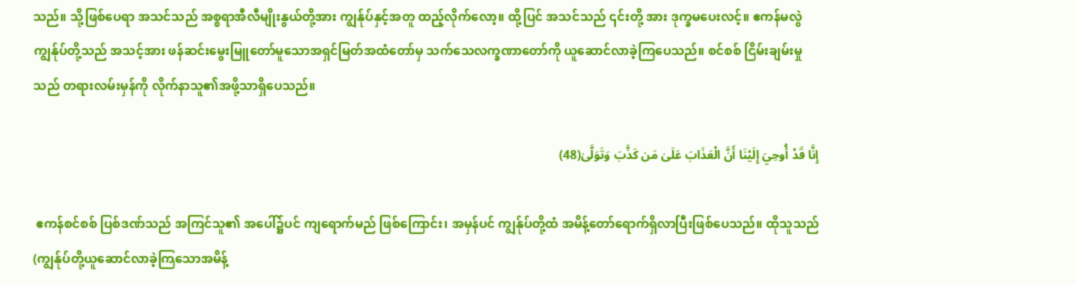သည်။ သို့ဖြစ်ပေရာ အသင်သည် အစ္စရာအီလီမျိုးနွယ်တို့အား ကျွန်ုပ်နှင့်အတူ ထည့်လိုက်လော့။ ထို့ပြင် အသင်သည် ၎င်းတို့ အား ဒုက္ခမပေးလင့်။ ဧကန်မလွဲ ကျွန်ုပ်တို့သည် အသင့်အား ဖန်ဆင်းမွေးမြူတော်မူသောအရှင်မြတ်အထံတော်မှ သက်သေလက္ခဏာတော်ကို ယူဆောင်လာခဲ့ကြပေသည်။ စင်စစ် ငြိမ်းချမ်းမှုသည် တရားလမ်းမှန်ကို လိုက်နာသူ၏အဖို့သာရှိပေသည်။

إِنَّا قَدْ أُوحِيَ إِلَيْنَا أَنَّ الْعَذَابَ عَلَىٰ مَن كَذَّبَ وَتَوَلَّىٰ(48)

 ဧကန်စင်စစ် ပြစ်ဒဏ်သည် အကြင်သူ၏ အပေါ်၌ပင် ကျရောက်မည် ဖြစ်ကြောင်း၊ အမှန်ပင် ကျွန်ုပ်တို့ထံ အမိန့်တော်ရောက်ရှိလာပြီးဖြစ်ပေသည်။ ထိုသူသည်(ကျွန်ုပ်တို့ယူဆောင်လာခဲ့ကြသောအမိန့်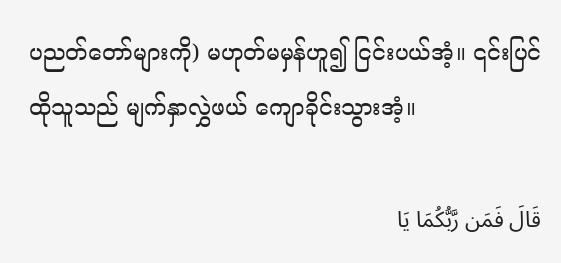ပညတ်တော်များကို) မဟုတ်မမှန်ဟူ၍ ငြင်းပယ်အံ့။ ၎င်းပြင် ထိုသူသည် မျက်နှာလွှဲဖယ် ကျောခိုင်းသွားအံ့။

قَالَ فَمَن رَّبُّكُمَا يَا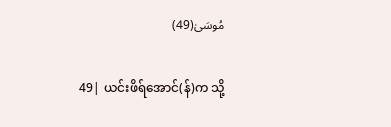مُوسَىٰ(49)

 49| ယင်းဖိရ်အောင်(န်)က သို့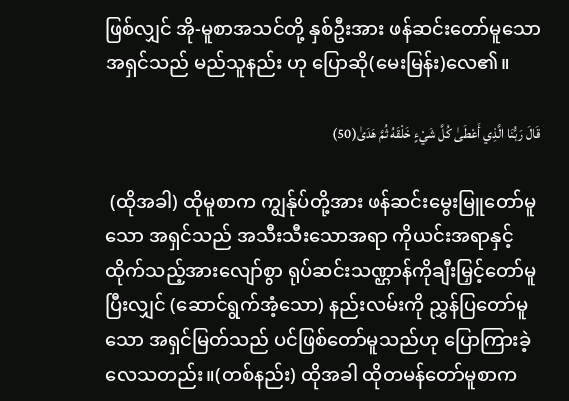ဖြစ်လျှင် အို-မူစာအသင်တို့ နှစ်ဦးအား ဖန်ဆင်းတော်မူသောအရှင်သည် မည်သူနည်း ဟု ပြောဆို(မေးမြန်း)လေ၏။

قَالَ رَبُّنَا الَّذِي أَعْطَىٰ كُلَّ شَيْءٍ خَلْقَهُ ثُمَّ هَدَىٰ(50)

 (ထိုအခါ) ထိုမူစာက ကျွန်ုပ်တို့အား ဖန်ဆင်းမွေးမြူတော်မူသော အရှင်သည် အသီးသီးသောအရာ ကိုယင်းအရာနှင့်ထိုက်သည့်အားလျော်စွာ ရုပ်ဆင်းသဏ္ဌာန်ကိုချီးမြှင့်တော်မူပြီးလျှင် (ဆောင်ရွက်အံ့သော) နည်းလမ်းကို ညွှန်ပြတော်မူသော အရှင်မြတ်သည် ပင်ဖြစ်တော်မူသည်ဟု ပြောကြားခဲ့လေသတည်း။(တစ်နည်း) ထိုအခါ ထိုတမန်တော်မူစာက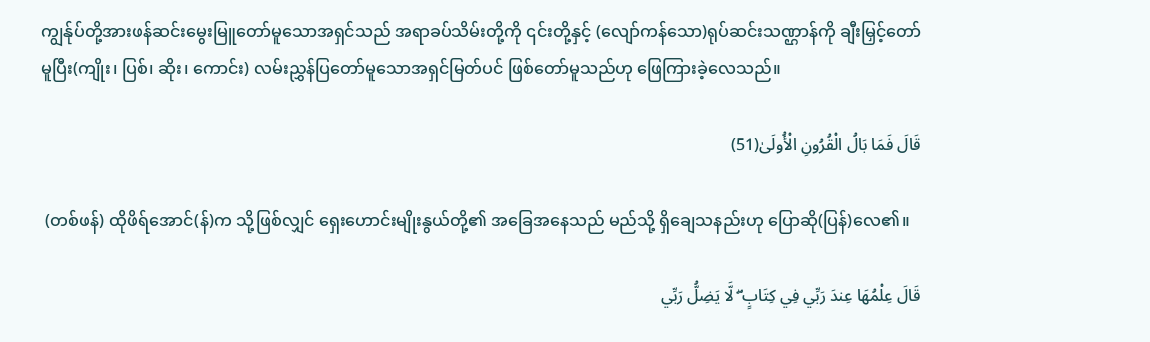ကျွန်ုပ်တို့အားဖန်ဆင်းမွေးမြူတော်မူသောအရှင်သည် အရာခပ်သိမ်းတို့ကို ၎င်းတို့နှင့် (လျော်ကန်သော)ရုပ်ဆင်းသဏ္ဌာန်ကို ချီးမြှင့်တော်မူပြီး(ကျိုး၊ ပြစ်၊ ဆိုး၊ ကောင်း) လမ်းညွှန်ပြတော်မူသောအရှင်မြတ်ပင် ဖြစ်တော်မူသည်ဟု ဖြေကြားခဲ့လေသည်။

قَالَ فَمَا بَالُ الْقُرُونِ الْأُولَىٰ(51)

 (တစ်ဖန်) ထိုဖိရ်အောင်(န်)က သို့ဖြစ်လျှင် ရှေးဟောင်းမျိုးနွယ်တို့၏ အခြေအနေသည် မည်သို့ ရှိချေသနည်းဟု ပြောဆို(ပြန်)လေ၏။

قَالَ عِلْمُهَا عِندَ رَبِّي فِي كِتَابٍ ۖ لَّا يَضِلُّ رَبِّي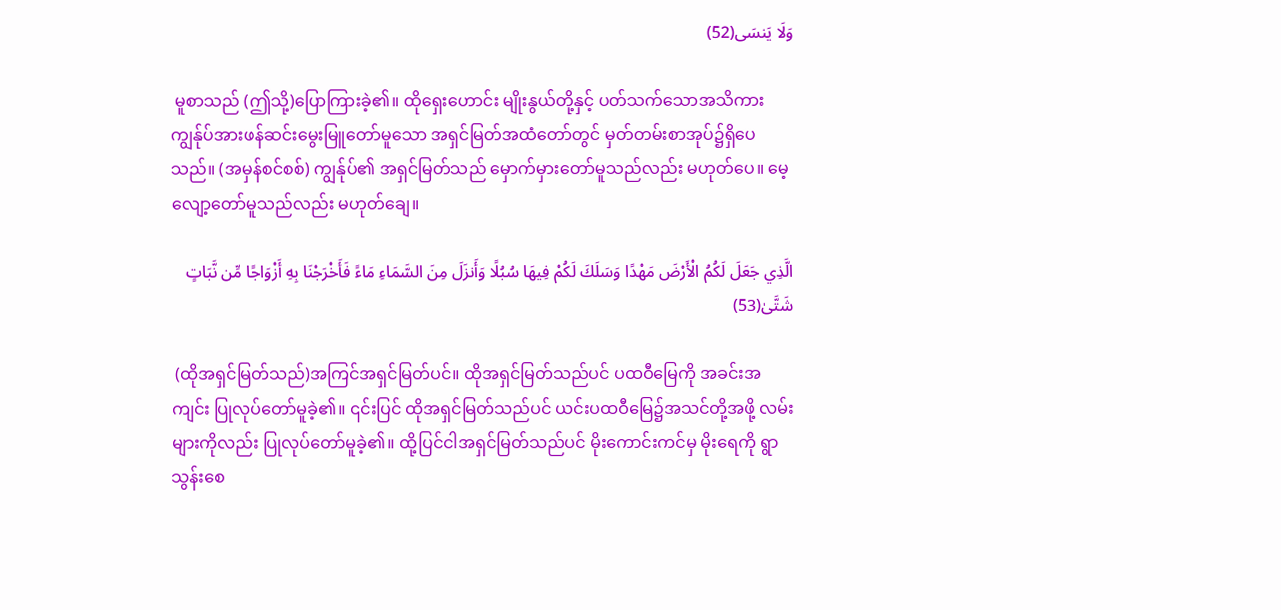وَلَا يَنسَى(52)

 မူစာသည် (ဤသို့)ပြောကြားခဲ့၏။ ထိုရှေးဟောင်း မျိုးနွယ်တို့နှင့် ပတ်သက်သောအသိကား ကျွန်ုပ်အားဖန်ဆင်းမွေးမြူတော်မူသော အရှင်မြတ်အထံတော်တွင် မှတ်တမ်းစာအုပ်၌ရှိပေသည်။ (အမှန်စင်စစ်) ကျွန်ုပ်၏ အရှင်မြတ်သည် မှောက်မှားတော်မူသည်လည်း မဟုတ်ပေ။ မေ့လျော့တော်မူသည်လည်း မဟုတ်ချေ။

الَّذِي جَعَلَ لَكُمُ الْأَرْضَ مَهْدًا وَسَلَكَ لَكُمْ فِيهَا سُبُلًا وَأَنزَلَ مِنَ السَّمَاءِ مَاءً فَأَخْرَجْنَا بِهِ أَزْوَاجًا مِّن نَّبَاتٍ شَتَّىٰ(53)

 (ထိုအရှင်မြတ်သည်)အကြင်အရှင်မြတ်ပင်။ ထိုအရှင်မြတ်သည်ပင် ပထဝီမြေကို အခင်းအကျင်း ပြုလုပ်တော်မူခဲ့၏။ ၎င်းပြင် ထိုအရှင်မြတ်သည်ပင် ယင်းပထဝီမြေ၌အသင်တို့အဖို့ လမ်းများကိုလည်း ပြုလုပ်တော်မူခဲ့၏။ ထို့ပြင်ငါအရှင်မြတ်သည်ပင် မိုးကောင်းကင်မှ မိုးရေကို ရွာသွန်းစေ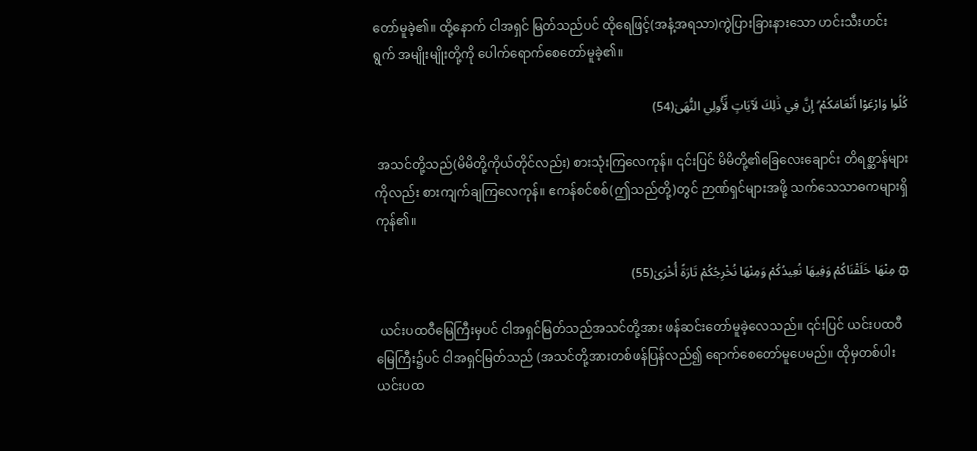တော်မူခဲ့၏။ ထို့နောက် ငါအရှင် မြတ်သည်ပင် ထိုရေဖြင့်(အနံ့အရသာ)ကွဲပြားခြားနားသော ဟင်းသီးဟင်းရွက် အမျိုးမျိုးတို့ကို ပေါက်ရောက်စေတော်မူခဲ့၏။

كُلُوا وَارْعَوْا أَنْعَامَكُمْ ۗ إِنَّ فِي ذَٰلِكَ لَآيَاتٍ لِّأُولِي النُّهَىٰ(54)

 အသင်တို့သည်(မိမိတို့ကိုယ်တိုင်လည်း) စားသုံးကြလေကုန်။ ၎င်းပြင် မိမိတို့၏ခြေလေးချောင်း တိရစ္ဆာန်များကိုလည်း စားကျက်ချကြလေကုန်။ ဧကန်စင်စစ်(ဤသည်တို့)တွင် ဉာဏ်ရှင်များအဖို့ သက်သေသာဓကများရှိကုန်၏။

۞ مِنْهَا خَلَقْنَاكُمْ وَفِيهَا نُعِيدُكُمْ وَمِنْهَا نُخْرِجُكُمْ تَارَةً أُخْرَىٰ(55)

 ယင်းပထဝီမြေကြီးမှပင် ငါအရှင်မြတ်သည်အသင်တို့အား ဖန်ဆင်းတော်မူခဲ့လေသည်။ ၎င်းပြင် ယင်းပထဝီမြေကြီး၌ပင် ငါအရှင်မြတ်သည် (အသင်တို့အားတစ်ဖန်ပြန်လည်၍ ရောက်စေတော်မူပေမည်။ ထိုမှတစ်ပါး ယင်းပထ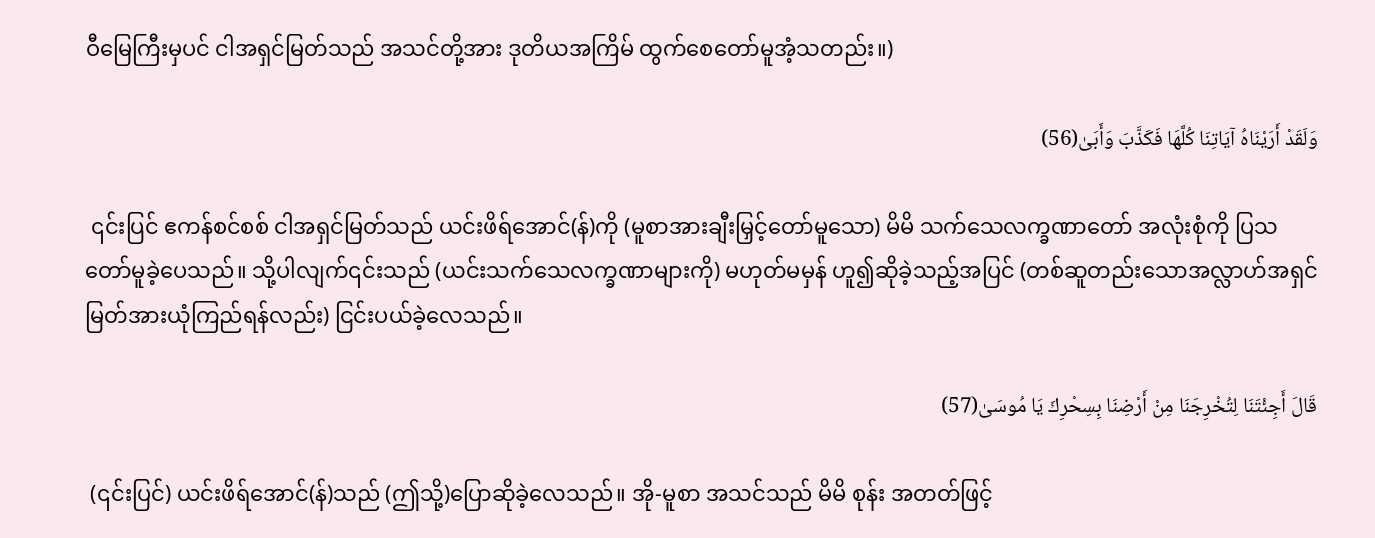ဝီမြေကြီးမှပင် ငါအရှင်မြတ်သည် အသင်တို့အား ဒုတိယအကြိမ် ထွက်စေတော်မူအံ့သတည်း။)

وَلَقَدْ أَرَيْنَاهُ آيَاتِنَا كُلَّهَا فَكَذَّبَ وَأَبَىٰ(56)

 ၎င်းပြင် ဧကန်စင်စစ် ငါအရှင်မြတ်သည် ယင်းဖိရ်အောင်(န်)ကို (မူစာအားချီးမြှင့်တော်မူသော) မိမိ သက်သေလက္ခဏာတော် အလုံးစုံကို ပြသတော်မူခဲ့ပေသည်။ သို့ပါလျက်၎င်းသည် (ယင်းသက်သေလက္ခဏာများကို) မဟုတ်မမှန် ဟူ၍ဆိုခဲ့သည့်အပြင် (တစ်ဆူတည်းသောအလ္လာဟ်အရှင်မြတ်အားယုံကြည်ရန်လည်း) ငြင်းပယ်ခဲ့လေသည်။

قَالَ أَجِئْتَنَا لِتُخْرِجَنَا مِنْ أَرْضِنَا بِسِحْرِكَ يَا مُوسَىٰ(57)

 (၎င်းပြင်) ယင်းဖိရ်အောင်(န်)သည် (ဤသို့)ပြောဆိုခဲ့လေသည်။ အို-မူစာ အသင်သည် မိမိ စုန်း အတတ်ဖြင့်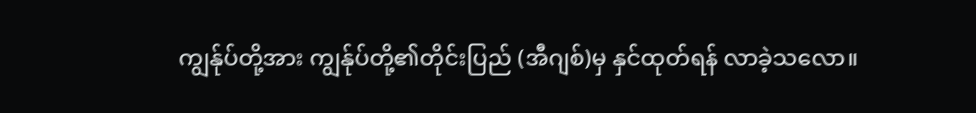ကျွန်ုပ်တို့အား ကျွန်ုပ်တို့၏တိုင်းပြည် (အီဂျစ်)မှ နှင်ထုတ်ရန် လာခဲ့သလော။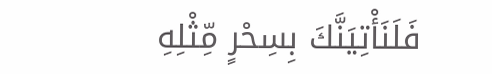فَلَنَأْتِيَنَّكَ بِسِحْرٍ مِّثْلِهِ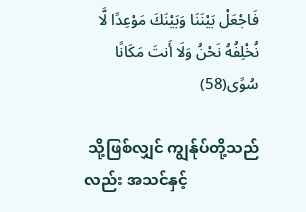فَاجْعَلْ بَيْنَنَا وَبَيْنَكَ مَوْعِدًا لَّا نُخْلِفُهُ نَحْنُ وَلَا أَنتَ مَكَانًا سُوًى(58)

 သို့ဖြစ်လျှင် ကျွန်ုပ်တို့သည်လည်း အသင်နှင့်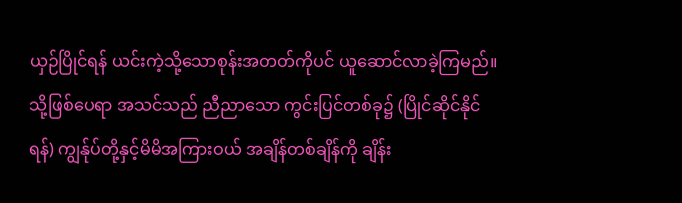ယှဉ်ပြိုင်ရန် ယင်းကဲ့သို့သောစုန်းအတတ်ကိုပင် ယူဆောင်လာခဲ့ကြမည်။ သို့ဖြစ်ပေရာ အသင်သည် ညီညာသော ကွင်းပြင်တစ်ခု၌ (ပြိုင်ဆိုင်နိုင်ရန်) ကျွန်ုပ်တို့နှင့်မိမိအကြားဝယ် အချိန်တစ်ချိန်ကို ချိန်း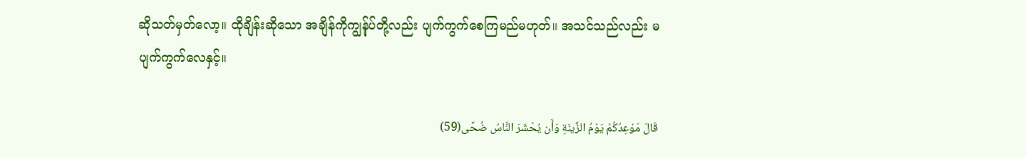ဆိုသတ်မှတ်လော့။ ထိုချိန်းဆိုသော အချိန်ကိုကျွန်ုပ်တို့လည်း ပျက်ကွက်စေကြမည်မဟုတ်။ အသင်သည်လည်း မပျက်ကွက်လေနှင့်။

قَالَ مَوْعِدُكُمْ يَوْمُ الزِّينَةِ وَأَن يُحْشَرَ النَّاسُ ضُحًى(59)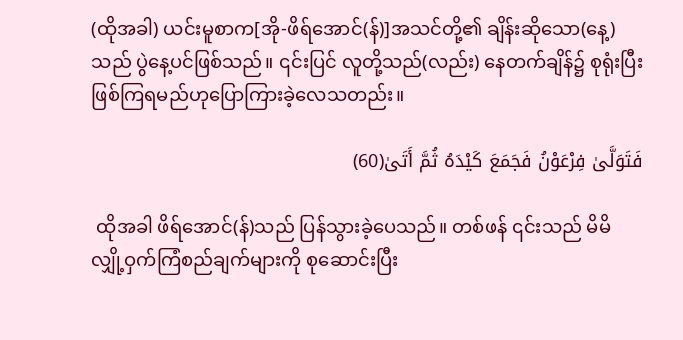(ထိုအခါ) ယင်းမူစာက[အို-ဖိရ်အောင်(န်)]အသင်တို့၏ ချိန်းဆိုသော(နေ့)သည် ပွဲနေ့ပင်ဖြစ်သည်။ ၎င်းပြင် လူတို့သည်(လည်း) နေတက်ချိန်၌ စုရုံးပြီး ဖြစ်ကြရမည်ဟုပြောကြားခဲ့လေသတည်း။

فَتَوَلَّىٰ فِرْعَوْنُ فَجَمَعَ كَيْدَهُ ثُمَّ أَتَىٰ(60)

 ထိုအခါ ဖိရ်အောင်(န်)သည် ပြန်သွားခဲ့ပေသည်။ တစ်ဖန် ၎င်းသည် မိမိလျှို့ဝှက်ကြံစည်ချက်များကို စုဆောင်းပြီး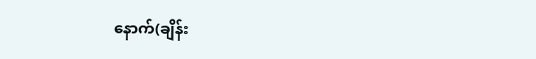နောက်(ချိန်း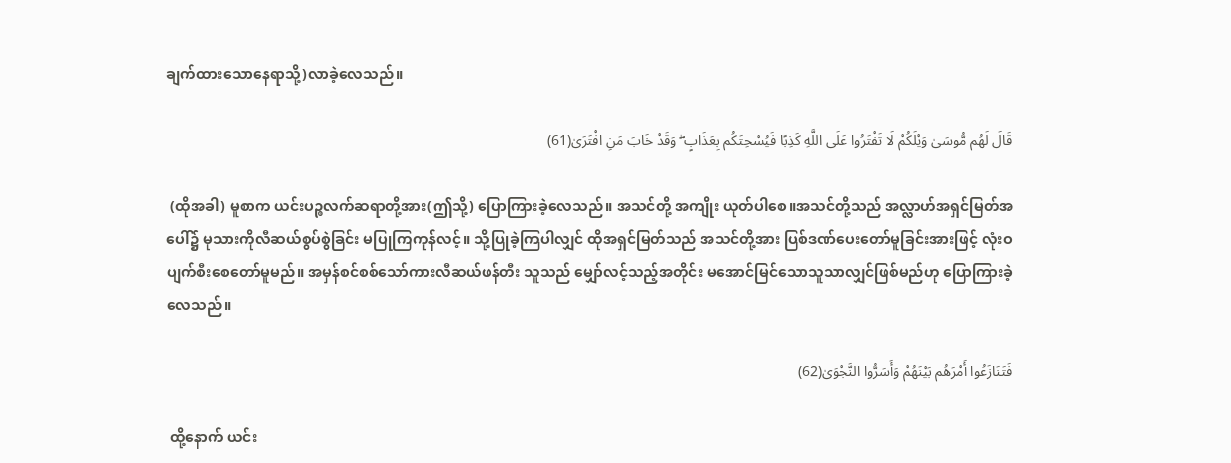ချက်ထားသောနေရာသို့)လာခဲ့လေသည်။

قَالَ لَهُم مُّوسَىٰ وَيْلَكُمْ لَا تَفْتَرُوا عَلَى اللَّهِ كَذِبًا فَيُسْحِتَكُم بِعَذَابٍ ۖ وَقَدْ خَابَ مَنِ افْتَرَىٰ(61)

 (ထိုအခါ) မူစာက ယင်းပဉ္စလက်ဆရာတို့အား(ဤသို့) ပြောကြားခဲ့လေသည်။ အသင်တို့ အကျိုး ယုတ်ပါစေ။အသင်တို့သည် အလ္လာဟ်အရှင်မြတ်အပေါ်၌ မုသားကိုလီဆယ်စွပ်စွဲခြင်း မပြုကြကုန်လင့်။ သို့ပြုခဲ့ကြပါလျှင် ထိုအရှင်မြတ်သည် အသင်တို့အား ပြစ်ဒဏ်ပေးတော်မူခြင်းအားဖြင့် လုံးဝပျက်စီးစေတော်မူမည်။ အမှန်စင်စစ်သော်ကားလီဆယ်ဖန်တီး သူသည် မျှော်လင့်သည့်အတိုင်း မအောင်မြင်သောသူသာလျှင်ဖြစ်မည်ဟု ပြောကြားခဲ့လေသည်။

فَتَنَازَعُوا أَمْرَهُم بَيْنَهُمْ وَأَسَرُّوا النَّجْوَىٰ(62)

 ထို့နောက် ယင်း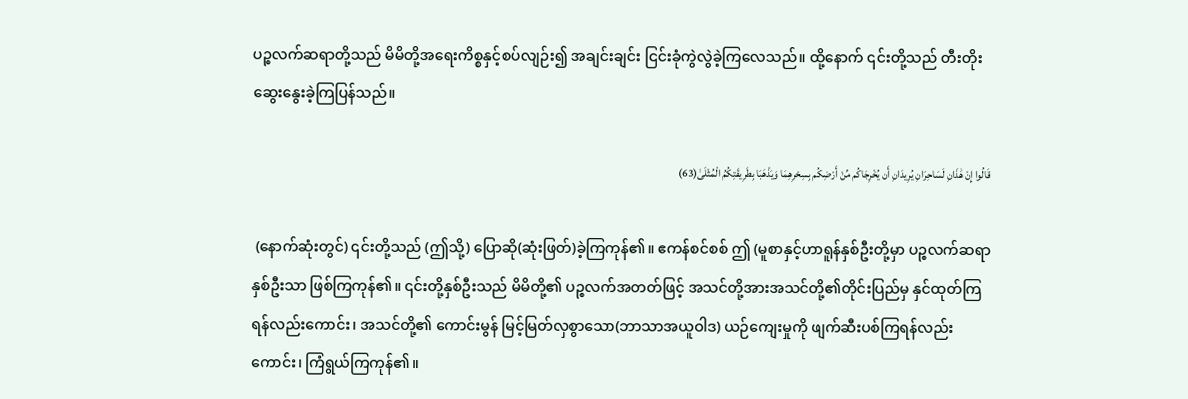ပဉ္စလက်ဆရာတို့သည် မိမိတို့အရေးကိစ္စနှင့်စပ်လျဉ်း၍ အချင်းချင်း ငြင်းခုံကွဲလွဲခဲ့ကြလေသည်။ ထို့နောက် ၎င်းတို့သည် တီးတိုးဆွေးနွေးခဲ့ကြပြန်သည်။

قَالُوا إِنْ هَٰذَانِ لَسَاحِرَانِ يُرِيدَانِ أَن يُخْرِجَاكُم مِّنْ أَرْضِكُم بِسِحْرِهِمَا وَيَذْهَبَا بِطَرِيقَتِكُمُ الْمُثْلَىٰ(63)

 (နောက်ဆုံးတွင်) ၎င်းတို့သည် (ဤသို့) ပြောဆို(ဆုံးဖြတ်)ခဲ့ကြကုန်၏။ ဧကန်စင်စစ် ဤ (မူစာနှင့်ဟာရူန်နှစ်ဦးတို့မှာ ပဉ္စလက်ဆရာနှစ်ဦးသာ ဖြစ်ကြကုန်၏။ ၎င်းတို့နှစ်ဦးသည် မိမိတို့၏ ပဉ္စလက်အတတ်ဖြင့် အသင်တို့အားအသင်တို့၏တိုင်းပြည်မှ နှင်ထုတ်ကြရန်လည်းကောင်း၊ အသင်တို့၏ ကောင်းမွန် မြင့်မြတ်လှစွာသော(ဘာသာအယူဝါဒ) ယဉ်ကျေးမှုကို ဖျက်ဆီးပစ်ကြရန်လည်းကောင်း၊ ကြံရွယ်ကြကုန်၏။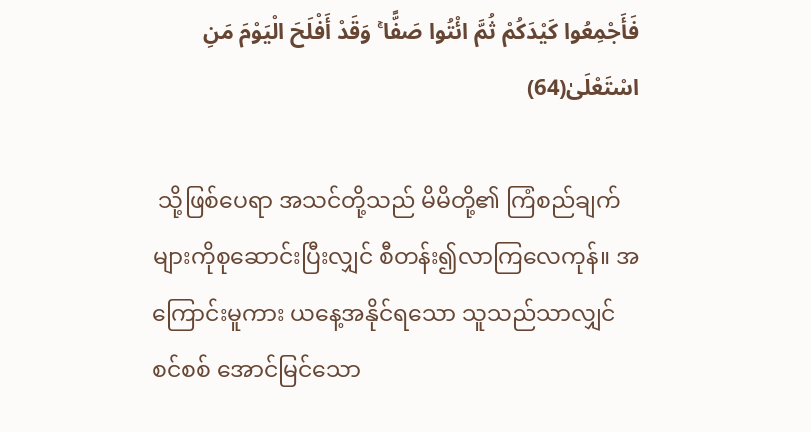فَأَجْمِعُوا كَيْدَكُمْ ثُمَّ ائْتُوا صَفًّا ۚ وَقَدْ أَفْلَحَ الْيَوْمَ مَنِ اسْتَعْلَىٰ(64)

 သို့ဖြစ်ပေရာ အသင်တို့သည် မိမိတို့၏ ကြံစည်ချက်များကိုစုဆောင်းပြီးလျှင် စီတန်း၍လာကြလေကုန်။ အကြောင်းမူကား ယနေ့အနိုင်ရသော သူသည်သာလျှင် စင်စစ် အောင်မြင်သော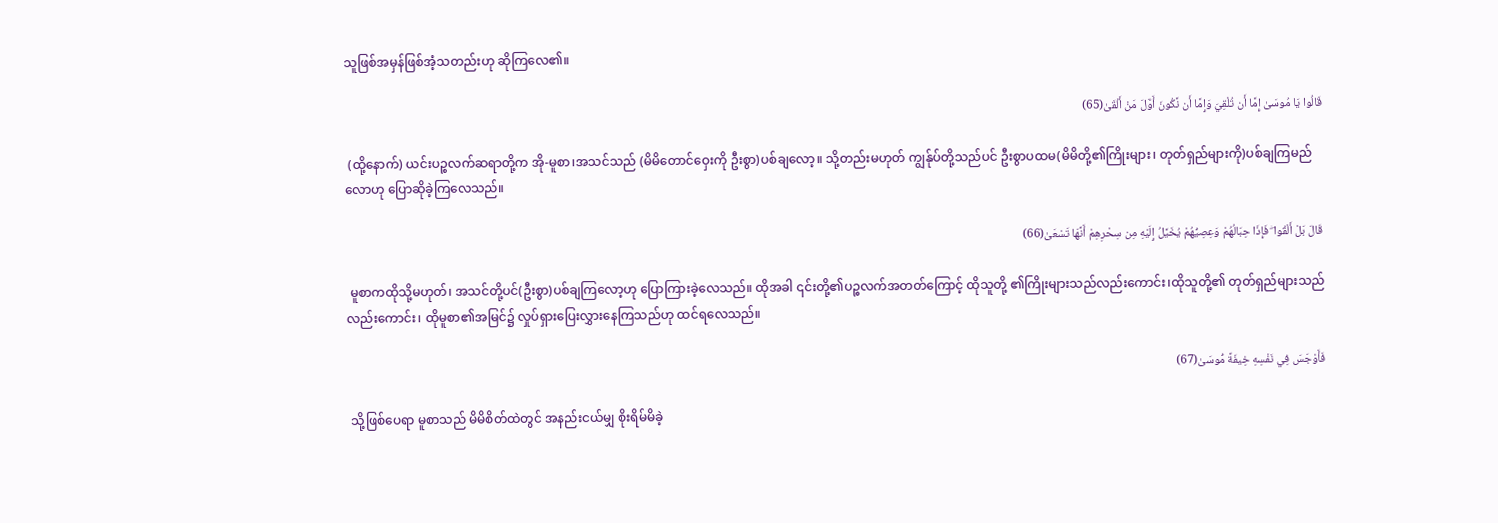သူဖြစ်အမှန်ဖြစ်အံ့သတည်းဟု ဆိုကြလေ၏။

قَالُوا يَا مُوسَىٰ إِمَّا أَن تُلْقِيَ وَإِمَّا أَن نَّكُونَ أَوَّلَ مَنْ أَلْقَىٰ(65)

 (ထို့နောက်) ယင်းပဉ္စလက်ဆရာတို့က အို-မူစာ၊အသင်သည် (မိမိတောင်ဝှေးကို ဦးစွာ)ပစ်ချလော့။ သို့တည်းမဟုတ် ကျွန်ုပ်တို့သည်ပင် ဦးစွာပထမ(မိမိတို့၏ကြိုးများ၊ တုတ်ရှည်များကို)ပစ်ချကြမည်လောဟု ပြောဆိုခဲ့ကြလေသည်။

قَالَ بَلْ أَلْقُوا ۖ فَإِذَا حِبَالُهُمْ وَعِصِيُّهُمْ يُخَيَّلُ إِلَيْهِ مِن سِحْرِهِمْ أَنَّهَا تَسْعَىٰ(66)

 မူစာကထိုသို့မဟုတ်၊ အသင်တို့ပင်(ဦးစွာ)ပစ်ချကြလော့ဟု ပြောကြားခဲ့လေသည်။ ထိုအခါ ၎င်းတို့၏ပဉ္စလက်အတတ်ကြောင့် ထိုသူတို့ ၏ကြိုးများသည်လည်းကောင်း၊ထိုသူတို့၏ တုတ်ရှည်များသည်လည်းကောင်း၊ ထိုမူစာ၏အမြင်၌ လှုပ်ရှားပြေးလွှားနေကြသည်ဟု ထင်ရလေသည်။

فَأَوْجَسَ فِي نَفْسِهِ خِيفَةً مُّوسَىٰ(67)

 သို့ဖြစ်ပေရာ မူစာသည် မိမိစိတ်ထဲတွင် အနည်းငယ်မျှ စိုးရိမ်မိခဲ့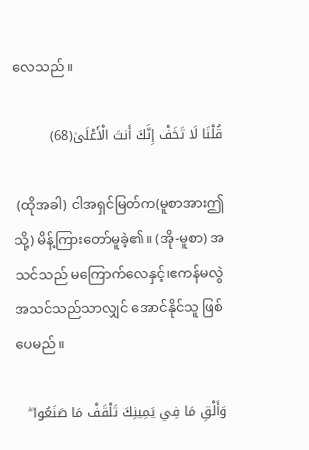လေသည်။

قُلْنَا لَا تَخَفْ إِنَّكَ أَنتَ الْأَعْلَىٰ(68)

 (ထိုအခါ) ငါအရှင်မြတ်က(မူစာအားဤသို့) မိန့်ကြားတော်မူခဲ့၏။ (အို-မူစာ) အသင်သည် မကြောက်လေနှင့်၊ဧကန်မလွဲ အသင်သည်သာလျှင် အောင်နိုင်သူ ဖြစ်ပေမည်။

وَأَلْقِ مَا فِي يَمِينِكَ تَلْقَفْ مَا صَنَعُوا ۖ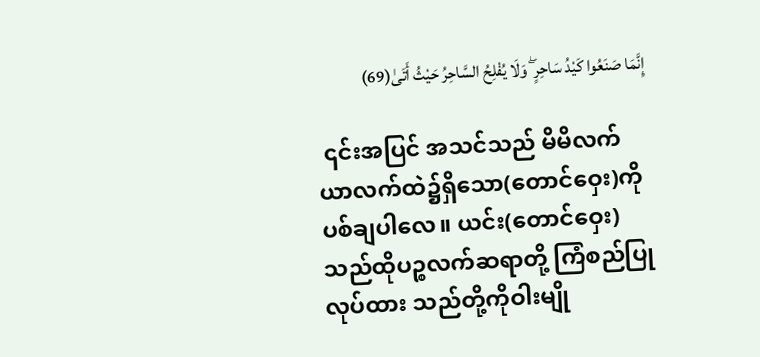إِنَّمَا صَنَعُوا كَيْدُ سَاحِرٍ ۖ وَلَا يُفْلِحُ السَّاحِرُ حَيْثُ أَتَىٰ(69)

 ၎င်းအပြင် အသင်သည် မိမိလက်ယာလက်ထဲ၌ရှိသော(တောင်ဝှေး)ကို ပစ်ချပါလေ။ ယင်း(တောင်ဝှေး)သည်ထိုပဉ္စလက်ဆရာတို့ ကြံစည်ပြုလုပ်ထား သည်တို့ကိုဝါးမျို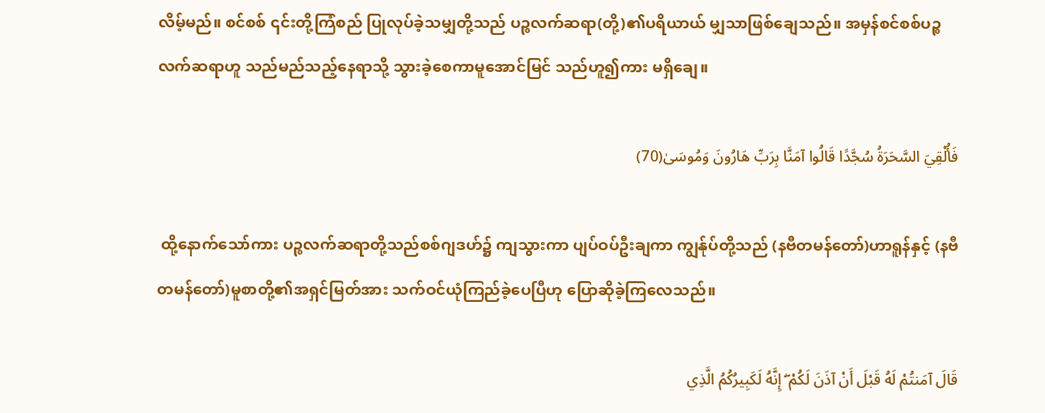လိမ့်မည်။ စင်စစ် ၎င်းတို့ကြံစည် ပြုလုပ်ခဲ့သမျှတို့သည် ပဉ္စလက်ဆရာ(တို့)၏ပရိယာယ် မျှသာဖြစ်ချေသည်။ အမှန်စင်စစ်ပဉ္စလက်ဆရာဟူ သည်မည်သည့်နေရာသို့ သွားခဲ့စေကာမူအောင်မြင် သည်ဟူ၍ကား မရှိချေ။

فَأُلْقِيَ السَّحَرَةُ سُجَّدًا قَالُوا آمَنَّا بِرَبِّ هَارُونَ وَمُوسَىٰ(70)

 ထို့နောက်သော်ကား ပဉ္စလက်ဆရာတို့သည်စစ်ဂျဒဟ်၌ ကျသွားကာ ပျပ်ဝပ်ဦးချကာ ကျွန်ုပ်တို့သည် (နဗီတမန်တော်)ဟာရူန်နှင့် (နဗီတမန်တော်)မူစာတို့၏အရှင်မြတ်အား သက်ဝင်ယုံကြည်ခဲ့ပေပြီဟု ပြောဆိုခဲ့ကြလေသည်။

قَالَ آمَنتُمْ لَهُ قَبْلَ أَنْ آذَنَ لَكُمْ ۖ إِنَّهُ لَكَبِيرُكُمُ الَّذِي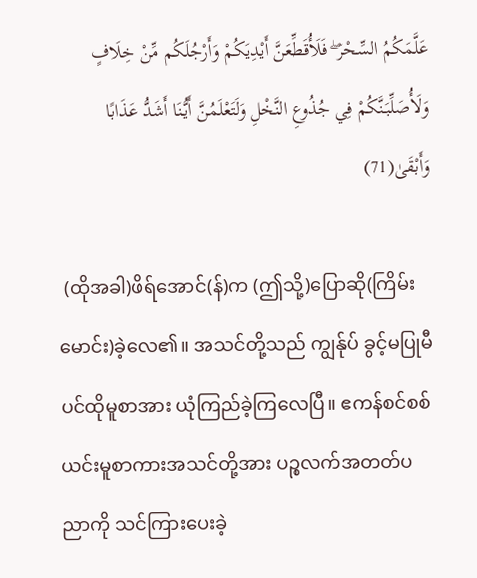عَلَّمَكُمُ السِّحْرَ ۖ فَلَأُقَطِّعَنَّ أَيْدِيَكُمْ وَأَرْجُلَكُم مِّنْ خِلَافٍ وَلَأُصَلِّبَنَّكُمْ فِي جُذُوعِ النَّخْلِ وَلَتَعْلَمُنَّ أَيُّنَا أَشَدُّ عَذَابًا وَأَبْقَىٰ(71)

 (ထိုအခါ)ဖိရ်အောင်(န်)က (ဤသို့)ပြောဆို(ကြိမ်းမောင်း)ခဲ့လေ၏။ အသင်တို့သည် ကျွန်ုပ် ခွင့်မပြုမီပင်ထိုမူစာအား ယုံကြည်ခဲ့ကြလေပြီ။ ဧကန်စင်စစ် ယင်းမူစာကားအသင်တို့အား ပဉ္စလက်အတတ်ပညာကို သင်ကြားပေးခဲ့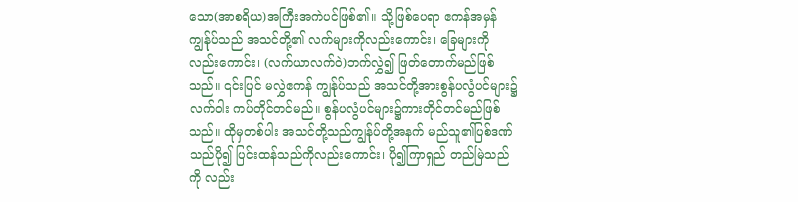သော(အာစရိယ)အကြီးအကဲပင်ဖြစ်၏။ သို့ဖြစ်ပေရာ ဧကန်အမှန်ကျွန်ုပ်သည် အသင်တို့၏ လက်များကိုလည်းကောင်း၊ ခြေများကိုလည်းကောင်း၊ (လက်ယာလက်ဝဲ)ဘက်လွှဲ၍ ဖြတ်တောက်မည်ဖြစ်သည်။ ၎င်းပြင် မလွှဲဧကန် ကျွန်ုပ်သည် အသင်တို့အားစွန်ပလွံပင်များ၌ လက်ဝါး ကပ်တိုင်တင်မည်။ စွန်ပလွံပင်များ၌ကားတိုင်တင်မည်ဖြစ်သည်။ ထိုမှတစ်ပါး အသင်တို့သည်ကျွန်ုပ်တို့အနက် မည်သူ၏ပြစ်ဒဏ်သည်ပို၍ ပြင်းထန်သည်ကိုလည်းကောင်း၊ ပို၍ကြာရှည် တည်မြဲသည်ကို လည်း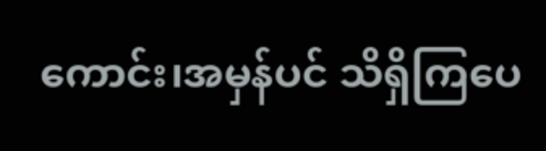ကောင်း၊အမှန်ပင် သိရှိကြပေ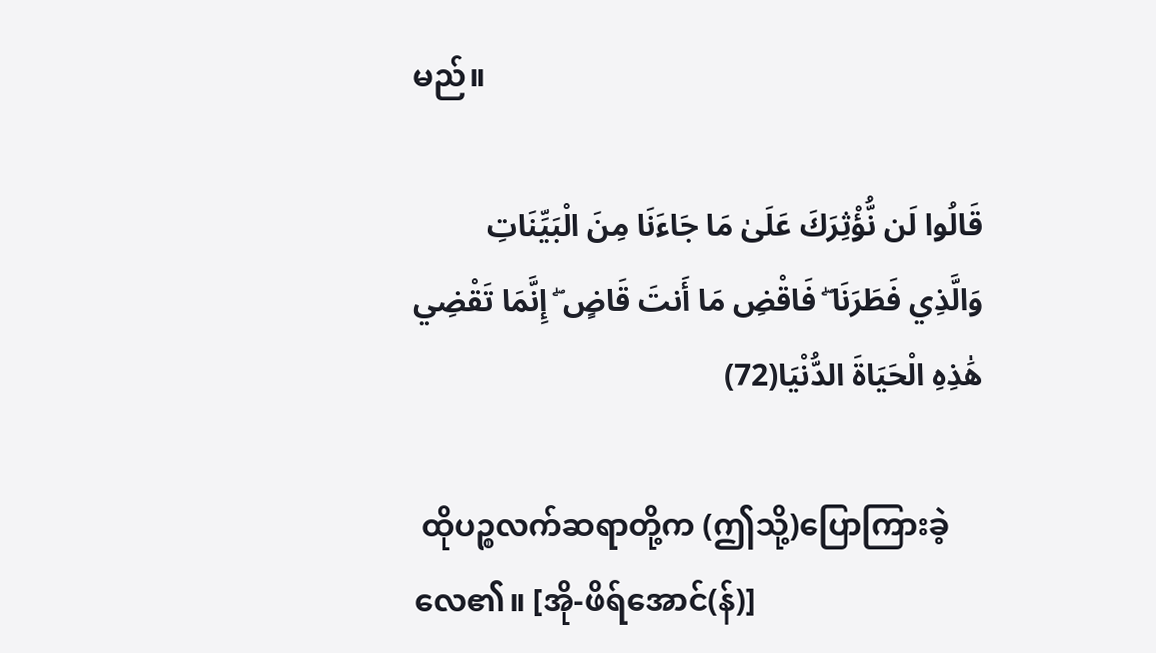မည်။

قَالُوا لَن نُّؤْثِرَكَ عَلَىٰ مَا جَاءَنَا مِنَ الْبَيِّنَاتِ وَالَّذِي فَطَرَنَا ۖ فَاقْضِ مَا أَنتَ قَاضٍ ۖ إِنَّمَا تَقْضِي هَٰذِهِ الْحَيَاةَ الدُّنْيَا(72)

 ထိုပဉ္စလက်ဆရာတို့က (ဤသို့)ပြောကြားခဲ့လေ၏။ [အို-ဖိရ်အောင်(န်)]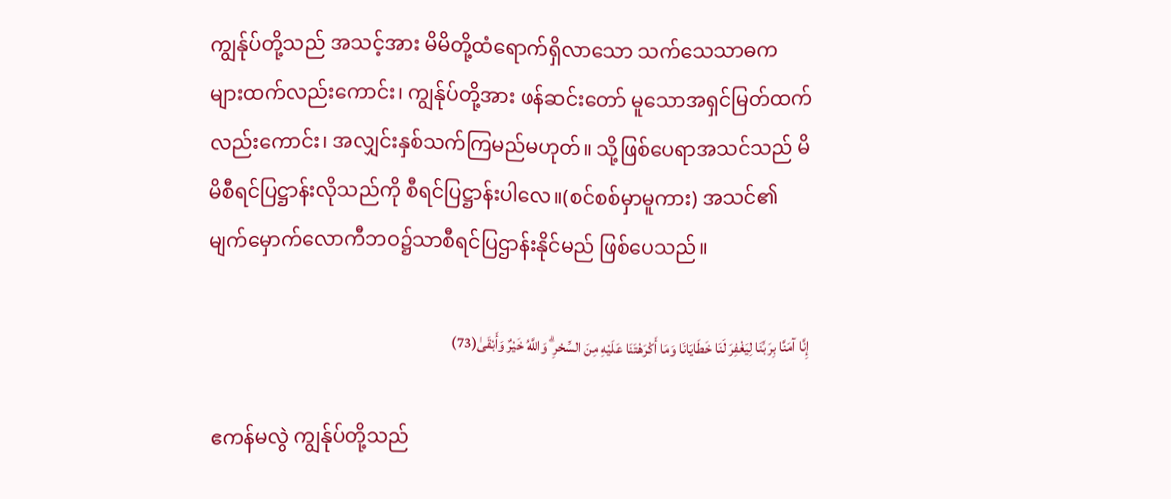ကျွန်ုပ်တို့သည် အသင့်အား မိမိတို့ထံရောက်ရှိလာသော သက်သေသာဓက များထက်လည်းကောင်း၊ ကျွန်ုပ်တို့အား ဖန်ဆင်းတော် မူသောအရှင်မြတ်ထက်လည်းကောင်း၊ အလျှင်းနှစ်သက်ကြမည်မဟုတ်။ သို့ဖြစ်ပေရာအသင်သည် မိမိစီရင်ပြဋ္ဌာန်းလိုသည်ကို စီရင်ပြဋ္ဌာန်းပါလေ။(စင်စစ်မှာမူကား) အသင်၏မျက်မှောက်လောကီဘဝ၌သာစီရင်ပြဌာန်းနိုင်မည် ဖြစ်ပေသည်။

إِنَّا آمَنَّا بِرَبِّنَا لِيَغْفِرَ لَنَا خَطَايَانَا وَمَا أَكْرَهْتَنَا عَلَيْهِ مِنَ السِّحْرِ ۗ وَاللَّهُ خَيْرٌ وَأَبْقَىٰ(73)

 ဧကန်မလွဲ ကျွန်ုပ်တို့သည်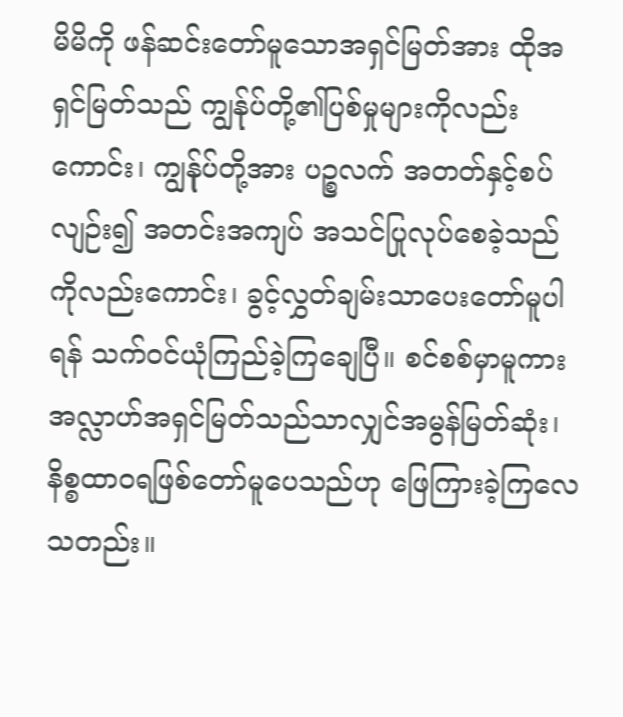မိမိကို ဖန်ဆင်းတော်မူသောအရှင်မြတ်အား ထိုအရှင်မြတ်သည် ကျွန်ုပ်တို့၏ပြစ်မှုများကိုလည်းကောင်း၊ ကျွန်ုပ်တို့အား ပဉ္စလက် အတတ်နှင့်စပ်လျဉ်း၍ အတင်းအကျပ် အသင်ပြုလုပ်စေခဲ့သည် ကိုလည်းကောင်း၊ ခွင့်လွှတ်ချမ်းသာပေးတော်မူပါရန် သက်ဝင်ယုံကြည်ခဲ့ကြချေပြီ။ စင်စစ်မှာမူကား အလ္လာဟ်အရှင်မြတ်သည်သာလျှင်အမွန်မြတ်ဆုံး၊ နိစ္စထာဝရဖြစ်တော်မူပေသည်ဟု ဖြေကြားခဲ့ကြလေသတည်း။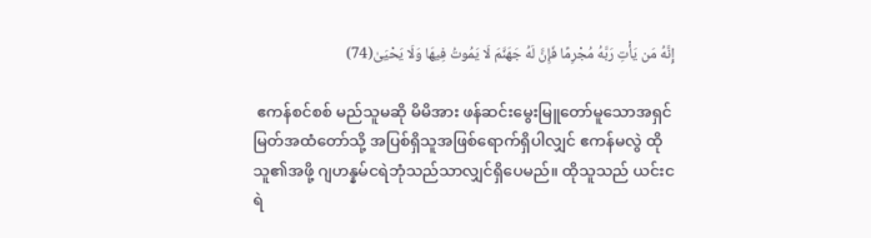إِنَّهُ مَن يَأْتِ رَبَّهُ مُجْرِمًا فَإِنَّ لَهُ جَهَنَّمَ لَا يَمُوتُ فِيهَا وَلَا يَحْيَىٰ(74)

 ဧကန်စင်စစ် မည်သူမဆို မိမိအား ဖန်ဆင်းမွေးမြူတော်မူသောအရှင်မြတ်အထံတော်သို့ အပြစ်ရှိသူအဖြစ်ရောက်ရှိပါလျှင် ဧကန်မလွဲ ထိုသူ၏အဖို့ ဂျဟန္နမ်ငရဲဘုံသည်သာလျှင်ရှိပေမည်။ ထိုသူသည် ယင်းငရဲ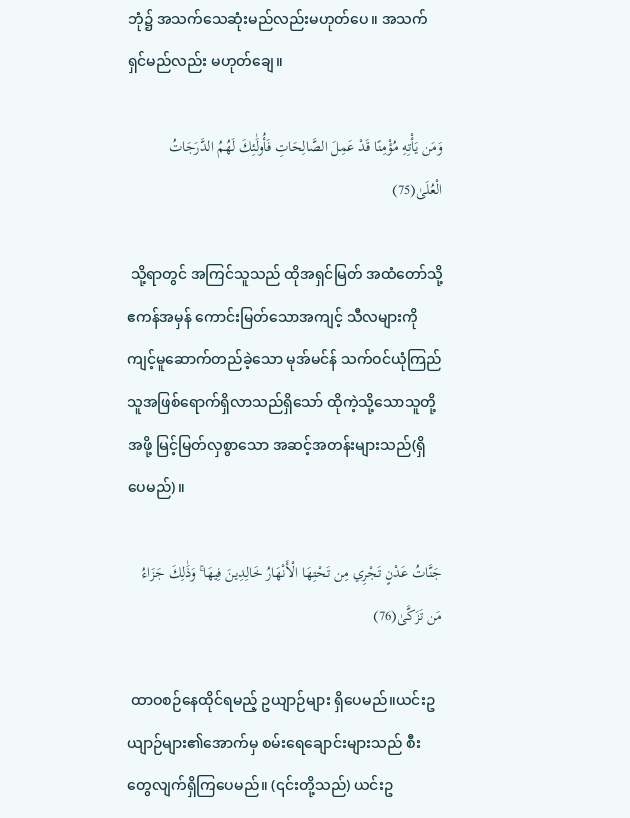ဘုံ၌ အသက်သေဆုံးမည်လည်းမဟုတ်ပေ။ အသက်ရှင်မည်လည်း မဟုတ်ချေ။

وَمَن يَأْتِهِ مُؤْمِنًا قَدْ عَمِلَ الصَّالِحَاتِ فَأُولَٰئِكَ لَهُمُ الدَّرَجَاتُ الْعُلَىٰ(75)

 သို့ရာတွင် အကြင်သူသည် ထိုအရှင်မြတ် အထံတော်သို့ ဧကန်အမှန် ကောင်းမြတ်သောအကျင့် သီလများကိုကျင့်မူဆောက်တည်ခဲ့သော မုအ်မင်န် သက်ဝင်ယုံကြည်သူအဖြစ်ရောက်ရှိလာသည်ရှိသော် ထိုကဲ့သို့သောသူတို့အဖို့ မြင့်မြတ်လှစွာသော အဆင့်အတန်းများသည်(ရှိပေမည်)။

جَنَّاتُ عَدْنٍ تَجْرِي مِن تَحْتِهَا الْأَنْهَارُ خَالِدِينَ فِيهَا ۚ وَذَٰلِكَ جَزَاءُ مَن تَزَكَّىٰ(76)

 ထာဝစဉ်နေထိုင်ရမည့် ဥယျာဉ်များ ရှိပေမည်။ယင်းဥယျာဉ်များ၏အောက်မှ စမ်းရေချောင်းများသည် စီးတွေလျက်ရှိကြပေမည်။ (၎င်းတို့သည်) ယင်းဥ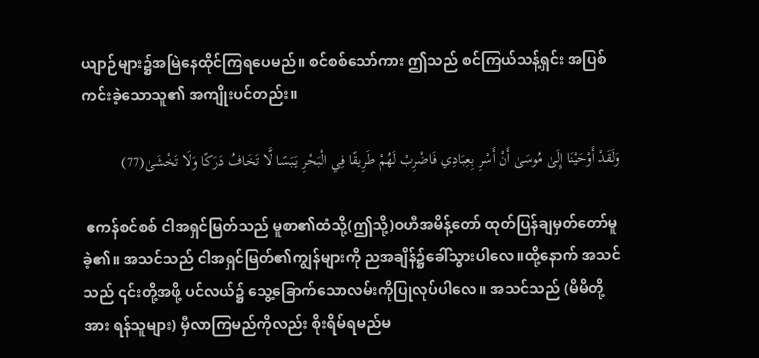ယျာဉ်များ၌အမြဲနေထိုင်ကြရပေမည်။ စင်စစ်သော်ကား ဤသည် စင်ကြယ်သန့်ရှင်း အပြစ်ကင်းခဲ့သောသူ၏ အကျိုးပင်တည်း။

وَلَقَدْ أَوْحَيْنَا إِلَىٰ مُوسَىٰ أَنْ أَسْرِ بِعِبَادِي فَاضْرِبْ لَهُمْ طَرِيقًا فِي الْبَحْرِ يَبَسًا لَّا تَخَافُ دَرَكًا وَلَا تَخْشَىٰ(77)

 ဧကန်စင်စစ် ငါအရှင်မြတ်သည် မူစာ၏ထံသို့(ဤသို့)ဝဟီအမိန့်တော် ထုတ်ပြန်ချမှတ်တော်မူခဲ့၏။ အသင်သည် ငါအရှင်မြတ်၏ကျွန်များကို ညအချိန်၌ခေါ်သွားပါလေ။ထို့နောက် အသင်သည် ၎င်းတို့အဖို့ ပင်လယ်၌ သွေ့ခြောက်သောလမ်းကိုပြုလုပ်ပါလေ။ အသင်သည် (မိမိတို့အား ရန်သူများ) မှီလာကြမည်ကိုလည်း စိုးရိမ်ရမည်မ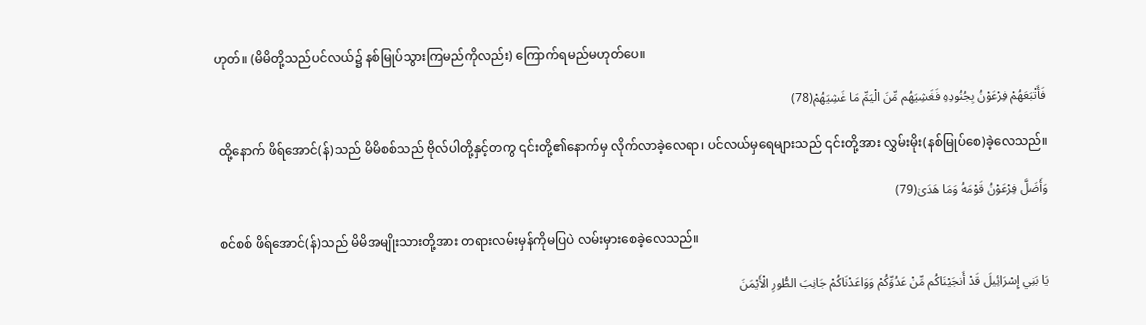ဟုတ်။ (မိမိတို့သည်ပင်လယ်၌ နစ်မြုပ်သွားကြမည်ကိုလည်း) ကြောက်ရမည်မဟုတ်ပေ။

فَأَتْبَعَهُمْ فِرْعَوْنُ بِجُنُودِهِ فَغَشِيَهُم مِّنَ الْيَمِّ مَا غَشِيَهُمْ(78)

 ထို့နောက် ဖိရ်အောင်(န်)သည် မိမိစစ်သည် ဗိုလ်ပါတို့နှင့်တကွ ၎င်းတို့၏နောက်မှ လိုက်လာခဲ့လေရာ၊ ပင်လယ်မှရေများသည် ၎င်းတို့အား လွှမ်းမိုး(နစ်မြုပ်စေ)ခဲ့လေသည်။

وَأَضَلَّ فِرْعَوْنُ قَوْمَهُ وَمَا هَدَىٰ(79)

 စင်စစ် ဖိရ်အောင်(န်)သည် မိမိအမျိုးသားတို့အား တရားလမ်းမှန်ကိုမပြပဲ လမ်းမှားစေခဲ့လေသည်။

يَا بَنِي إِسْرَائِيلَ قَدْ أَنجَيْنَاكُم مِّنْ عَدُوِّكُمْ وَوَاعَدْنَاكُمْ جَانِبَ الطُّورِ الْأَيْمَنَ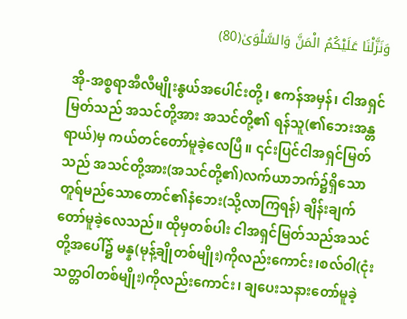وَنَزَّلْنَا عَلَيْكُمُ الْمَنَّ وَالسَّلْوَىٰ(80)

 အို-အစ္စရာအီလီမျိုးနွယ်အပေါင်းတို့၊ ဧကန်အမှန်၊ ငါအရှင်မြတ်သည် အသင်တို့အား အသင်တို့၏ ရန်သူ(၏ဘေးအန္တရာယ်)မှ ကယ်တင်တော်မူခဲ့လေပြီ။ ၎င်းပြင်ငါအရှင်မြတ်သည် အသင်တို့အား(အသင်တို့၏)လက်ယာဘက်၌ရှိသော တူရ်မည်သောတောင်၏နံဘေး(သို့လာကြရန်) ချိန်းချက်တော်မူခဲ့လေသည်။ ထိုမှတစ်ပါး ငါအရှင်မြတ်သည်အသင်တို့အပေါ်၌ မန္န(မုန့်ချိုတစ်မျိုး)ကိုလည်းကောင်း၊စလ်ဝါ(ငုံးသတ္တဝါတစ်မျိုး)ကိုလည်းကောင်း၊ ချပေးသနားတော်မူခဲ့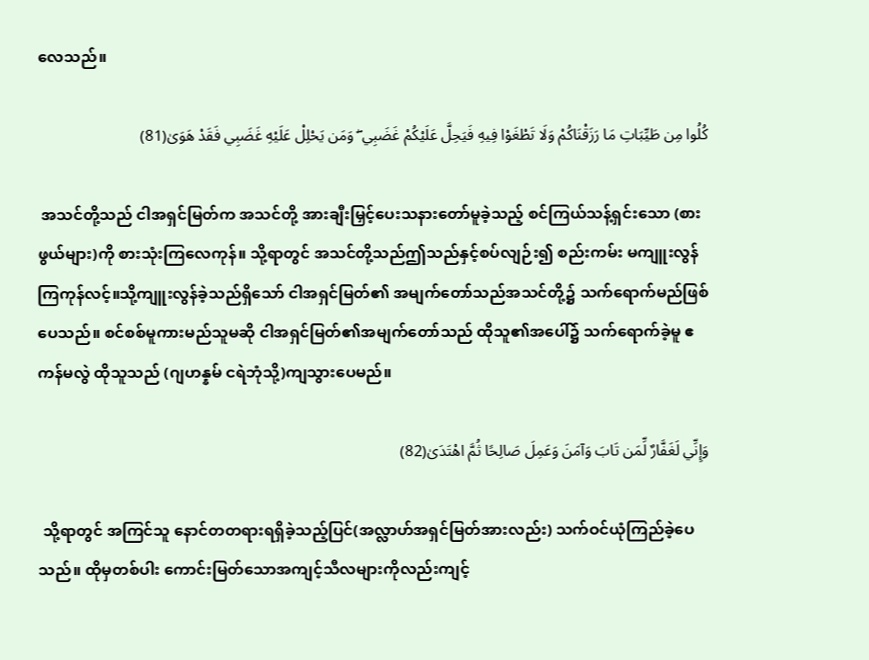လေသည်။

كُلُوا مِن طَيِّبَاتِ مَا رَزَقْنَاكُمْ وَلَا تَطْغَوْا فِيهِ فَيَحِلَّ عَلَيْكُمْ غَضَبِي ۖ وَمَن يَحْلِلْ عَلَيْهِ غَضَبِي فَقَدْ هَوَىٰ(81)

 အသင်တို့သည် ငါအရှင်မြတ်က အသင်တို့ အားချီးမြှင့်ပေးသနားတော်မူခဲ့သည့် စင်ကြယ်သန့်ရှင်းသော (စားဖွယ်များ)ကို စားသုံးကြလေကုန်။ သို့ရာတွင် အသင်တို့သည်ဤသည်နှင့်စပ်လျဉ်း၍ စည်းကမ်း မကျူးလွန်ကြကုန်လင့်။သို့ကျူးလွန်ခဲ့သည်ရှိသော် ငါအရှင်မြတ်၏ အမျက်တော်သည်အသင်တို့၌ သက်ရောက်မည်ဖြစ်ပေသည်။ စင်စစ်မူကားမည်သူမဆို ငါအရှင်မြတ်၏အမျက်တော်သည် ထိုသူ၏အပေါ်၌ သက်ရောက်ခဲ့မူ ဧကန်မလွဲ ထိုသူသည် (ဂျဟန္နမ် ငရဲဘုံသို့)ကျသွားပေမည်။

وَإِنِّي لَغَفَّارٌ لِّمَن تَابَ وَآمَنَ وَعَمِلَ صَالِحًا ثُمَّ اهْتَدَىٰ(82)

 သို့ရာတွင် အကြင်သူ နောင်တတရားရရှိခဲ့သည့်ပြင်(အလ္လာဟ်အရှင်မြတ်အားလည်း) သက်ဝင်ယုံကြည်ခဲ့ပေသည်။ ထိုမှတစ်ပါး ကောင်းမြတ်သောအကျင့်သီလများကိုလည်းကျင့်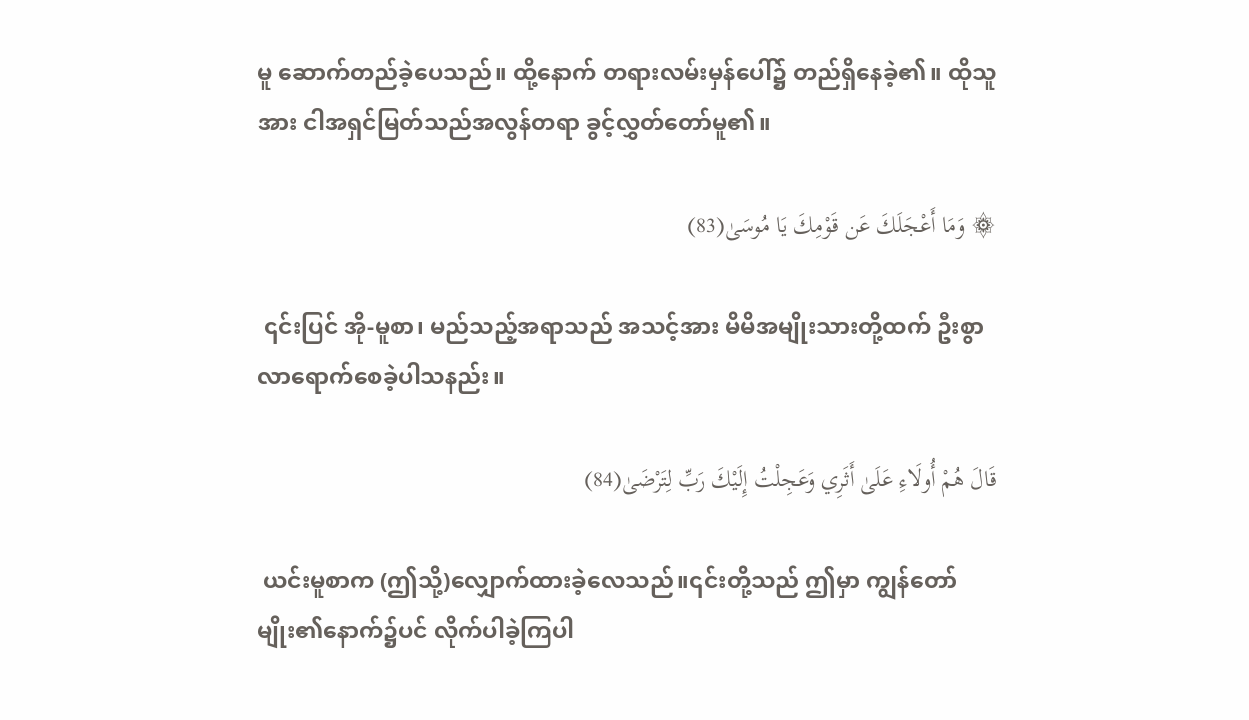မူ ဆောက်တည်ခဲ့ပေသည်။ ထို့နောက် တရားလမ်းမှန်ပေါ်၌ တည်ရှိနေခဲ့၏။ ထိုသူအား ငါအရှင်မြတ်သည်အလွန်တရာ ခွင့်လွှတ်တော်မူ၏။

۞ وَمَا أَعْجَلَكَ عَن قَوْمِكَ يَا مُوسَىٰ(83)

 ၎င်းပြင် အို-မူစာ၊ မည်သည့်အရာသည် အသင့်အား မိမိအမျိုးသားတို့ထက် ဦးစွာလာရောက်စေခဲ့ပါသနည်း။

قَالَ هُمْ أُولَاءِ عَلَىٰ أَثَرِي وَعَجِلْتُ إِلَيْكَ رَبِّ لِتَرْضَىٰ(84)

 ယင်းမူစာက (ဤသို့)လျှောက်ထားခဲ့လေသည်။၎င်းတို့သည် ဤမှာ ကျွန်တော်မျိုး၏နောက်၌ပင် လိုက်ပါခဲ့ကြပါ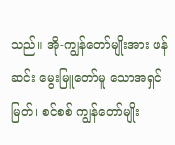သည်။ အို-ကျွန်တော်မျိုးအား ဖန်ဆင်း မွေးမြူတော်မူ သောအရှင်မြတ်၊ စင်စစ် ကျွန်တော်မျိုး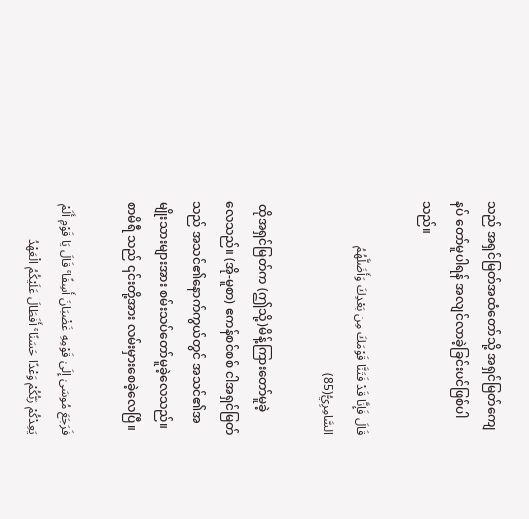သည် အရှင်မြတ်အထံတော်သို့ အရှင်မြတ်ကျေနပ် တော်မူပါရန် အလျင်လာခဲ့ခြင်းပင်ဖြစ်ပါသည်။

قَالَ فَإِنَّا قَدْ فَتَنَّا قَوْمَكَ مِن بَعْدِكَ وَأَضَلَّهُمُ السَّامِرِيُّ(85)

 ထိုအရှင်မြတ်က (ဤသို့)မိန့်ကြားတော်မူခဲ့ လေသည်။ (အို-မူစာ) ဧကန်စင်စစ် ငါအရှင်မြတ်သည် အသင်၏နောက်ကွယ်တွင် အသင်၏အမျိုးသားများအား စမ်းသပ်တော်မူခဲ့လေသည်။ စာမိရီ သည် ၎င်းတို့အား လမ်းမှားစေခဲ့လေပြီ။

فَرَجَعَ مُوسَىٰ إِلَىٰ قَوْمِهِ غَضْبَانَ أَسِفًا ۚ قَالَ يَا قَوْمِ أَلَمْ يَعِدْكُمْ رَبُّكُمْ وَعْدًا حَسَنًا ۚ أَفَطَالَ عَلَيْكُمُ الْعَهْدُ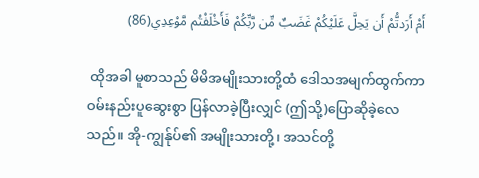أَمْ أَرَدتُّمْ أَن يَحِلَّ عَلَيْكُمْ غَضَبٌ مِّن رَّبِّكُمْ فَأَخْلَفْتُم مَّوْعِدِي(86)

 ထိုအခါ မူစာသည် မိမိအမျိုးသားတို့ထံ ဒေါသအမျက်ထွက်ကာ ဝမ်းနည်းပူဆွေးစွာ ပြန်လာခဲ့ပြီးလျှင် (ဤသို့)ပြောဆိုခဲ့လေသည်။ အို-ကျွန်ုပ်၏ အမျိုးသားတို့၊ အသင်တို့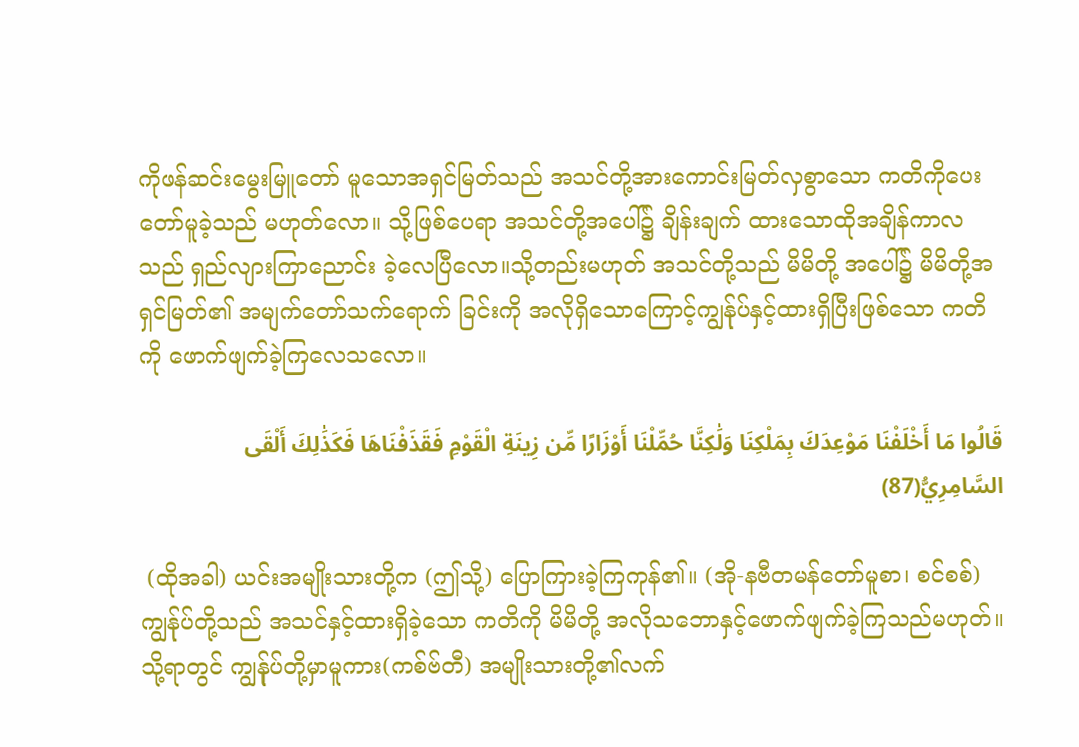ကိုဖန်ဆင်းမွေးမြူတော် မူသောအရှင်မြတ်သည် အသင်တို့အားကောင်းမြတ်လှစွာသော ကတိကိုပေးတော်မူခဲ့သည် မဟုတ်လော။ သို့ဖြစ်ပေရာ အသင်တို့အပေါ်၌ ချိန်းချက် ထားသောထိုအချိန်ကာလသည် ရှည်လျားကြာညောင်း ခဲ့လေပြီလော။သို့တည်းမဟုတ် အသင်တို့သည် မိမိတို့ အပေါ်၌ မိမိတို့အရှင်မြတ်၏ အမျက်တော်သက်ရောက် ခြင်းကို အလိုရှိသောကြောင့်ကျွန်ုပ်နှင့်ထားရှိပြီးဖြစ်သော ကတိကို ဖောက်ဖျက်ခဲ့ကြလေသလော။

قَالُوا مَا أَخْلَفْنَا مَوْعِدَكَ بِمَلْكِنَا وَلَٰكِنَّا حُمِّلْنَا أَوْزَارًا مِّن زِينَةِ الْقَوْمِ فَقَذَفْنَاهَا فَكَذَٰلِكَ أَلْقَى السَّامِرِيُّ(87)

 (ထိုအခါ) ယင်းအမျိုးသားတို့က (ဤသို့) ပြောကြားခဲ့ကြကုန်၏။ (အို-နဗီတမန်တော်မူစာ၊ စင်စစ်) ကျွန်ုပ်တို့သည် အသင်နှင့်ထားရှိခဲ့သော ကတိကို မိမိတို့ အလိုသဘောနှင့်ဖောက်ဖျက်ခဲ့ကြသည်မဟုတ်။ သို့ရာတွင် ကျွန်ုပ်တို့မှာမူကား(ကစ်ဗ်တီ) အမျိုးသားတို့၏လက်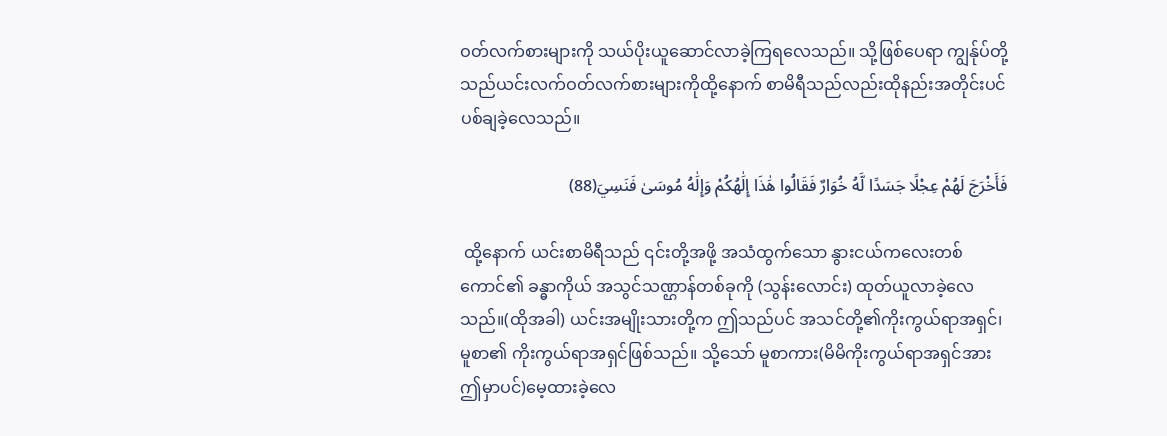ဝတ်လက်စားများကို သယ်ပိုးယူဆောင်လာခဲ့ကြရလေသည်။ သို့ဖြစ်ပေရာ ကျွန်ုပ်တို့သည်ယင်းလက်ဝတ်လက်စားများကိုထို့နောက် စာမိရီသည်လည်းထိုနည်းအတိုင်းပင်ပစ်ချခဲ့လေသည်။

فَأَخْرَجَ لَهُمْ عِجْلًا جَسَدًا لَّهُ خُوَارٌ فَقَالُوا هَٰذَا إِلَٰهُكُمْ وَإِلَٰهُ مُوسَىٰ فَنَسِيَ(88)

 ထို့နောက် ယင်းစာမိရီသည် ၎င်းတို့အဖို့ အသံထွက်သော နွားငယ်ကလေးတစ်ကောင်၏ ခန္ဓာကိုယ် အသွင်သဏ္ဌာန်တစ်ခုကို (သွန်းလောင်း) ထုတ်ယူလာခဲ့လေသည်။(ထိုအခါ) ယင်းအမျိုးသားတို့က ဤသည်ပင် အသင်တို့၏ကိုးကွယ်ရာအရှင်၊ မူစာ၏ ကိုးကွယ်ရာအရှင်ဖြစ်သည်။ သို့သော် မူစာကား(မိမိကိုးကွယ်ရာအရှင်အား ဤမှာပင်)မေ့ထားခဲ့လေ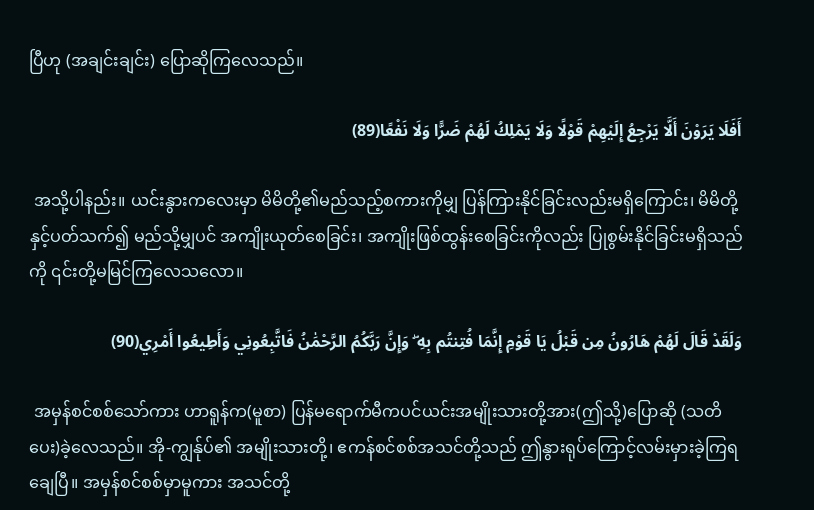ပြီဟု (အချင်းချင်း) ပြောဆိုကြလေသည်။

أَفَلَا يَرَوْنَ أَلَّا يَرْجِعُ إِلَيْهِمْ قَوْلًا وَلَا يَمْلِكُ لَهُمْ ضَرًّا وَلَا نَفْعًا(89)

 အသို့ပါနည်း။ ယင်းနွားကလေးမှာ မိမိတို့၏မည်သည့်စကားကိုမျှ ပြန်ကြားနိုင်ခြင်းလည်းမရှိကြောင်း၊ မိမိတို့နှင့်ပတ်သက်၍ မည်သို့မျှပင် အကျိုးယုတ်စေခြင်း၊ အကျိုးဖြစ်ထွန်းစေခြင်းကိုလည်း ပြုစွမ်းနိုင်ခြင်းမရှိသည်ကို ၎င်းတို့မမြင်ကြလေသလော။

وَلَقَدْ قَالَ لَهُمْ هَارُونُ مِن قَبْلُ يَا قَوْمِ إِنَّمَا فُتِنتُم بِهِ ۖ وَإِنَّ رَبَّكُمُ الرَّحْمَٰنُ فَاتَّبِعُونِي وَأَطِيعُوا أَمْرِي(90)

 အမှန်စင်စစ်သော်ကား ဟာရူန်က(မူစာ) ပြန်မရောက်မီကပင်ယင်းအမျိုးသားတို့အား(ဤသို့)ပြောဆို (သတိပေး)ခဲ့လေသည်။ အို-ကျွန်ုပ်၏ အမျိုးသားတို့၊ ဧကန်စင်စစ်အသင်တို့သည် ဤနွားရုပ်ကြောင့်လမ်းမှားခဲ့ကြရချေပြီ။ အမှန်စင်စစ်မှာမူကား အသင်တို့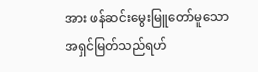အား ဖန်ဆင်းမွေးမြူတော်မူသောအရှင်မြတ်သည်ရဟ်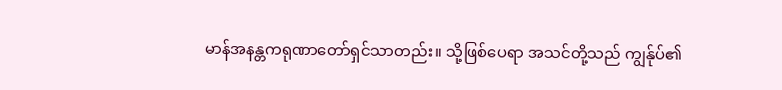မာန်အနန္တကရုဏာတော်ရှင်သာတည်း။ သို့ဖြစ်ပေရာ အသင်တို့သည် ကျွန်ုပ်၏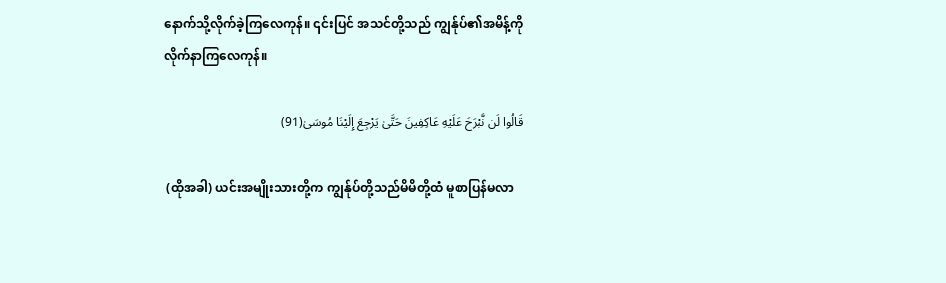နောက်သို့လိုက်ခဲ့ကြလေကုန်။ ၎င်းပြင် အသင်တို့သည် ကျွန်ုပ်၏အမိန့်ကိုလိုက်နာကြလေကုန်။

قَالُوا لَن نَّبْرَحَ عَلَيْهِ عَاكِفِينَ حَتَّىٰ يَرْجِعَ إِلَيْنَا مُوسَىٰ(91)

 (ထိုအခါ) ယင်းအမျိုးသားတို့က ကျွန်ုပ်တို့သည်မိမိတို့ထံ မူစာပြန်မလာ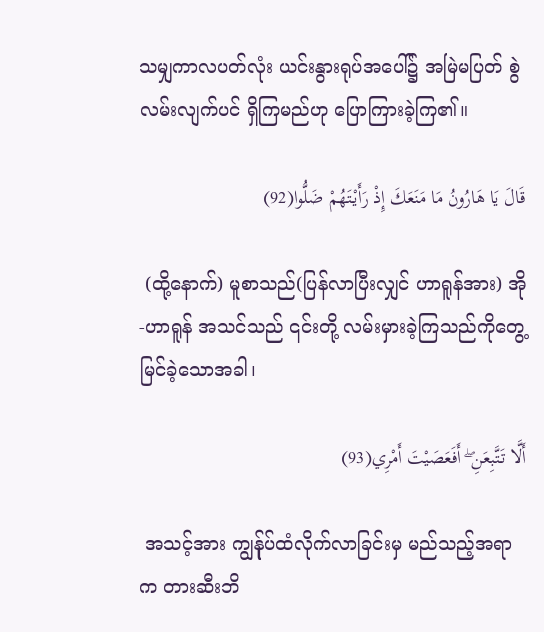သမျှကာလပတ်လုံး ယင်းနွားရုပ်အပေါ်၌ အမြဲမပြတ် စွဲလမ်းလျက်ပင် ရှိကြမည်ဟု ပြောကြားခဲ့ကြ၏။

قَالَ يَا هَارُونُ مَا مَنَعَكَ إِذْ رَأَيْتَهُمْ ضَلُّوا(92)

 (ထို့နောက်) မူစာသည်(ပြန်လာပြီးလျှင် ဟာရူန်အား) အို-ဟာရူန် အသင်သည် ၎င်းတို့ လမ်းမှားခဲ့ကြသည်ကိုတွေ့မြင်ခဲ့သောအခါ၊

أَلَّا تَتَّبِعَنِ ۖ أَفَعَصَيْتَ أَمْرِي(93)

 အသင့်အား ကျွန်ုပ်ထံလိုက်လာခြင်းမှ မည်သည့်အရာက တားဆီးဘိ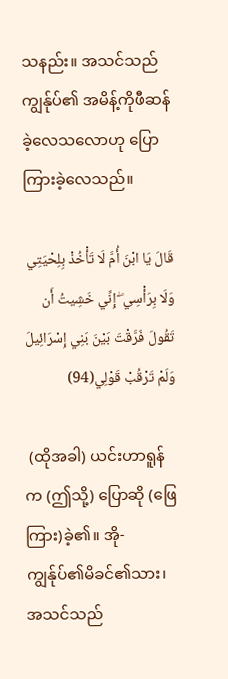သနည်း။ အသင်သည် ကျွန်ုပ်၏ အမိန့်ကိုဖီဆန်ခဲ့လေသလောဟု ပြောကြားခဲ့လေသည်။

قَالَ يَا ابْنَ أُمَّ لَا تَأْخُذْ بِلِحْيَتِي وَلَا بِرَأْسِي ۖ إِنِّي خَشِيتُ أَن تَقُولَ فَرَّقْتَ بَيْنَ بَنِي إِسْرَائِيلَ وَلَمْ تَرْقُبْ قَوْلِي(94)

 (ထိုအခါ) ယင်းဟာရူန်က (ဤသို့) ပြောဆို (ဖြေကြား)ခဲ့၏။ အို-ကျွန်ုပ်၏မိခင်၏သား၊ အသင်သည်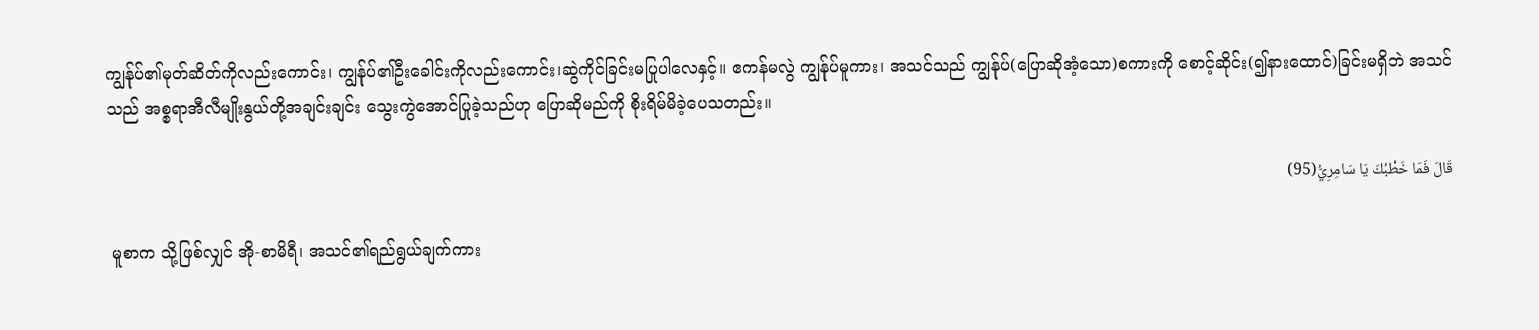ကျွန်ုပ်၏မုတ်ဆိတ်ကိုလည်းကောင်း၊ ကျွန်ုပ်၏ဦးခေါင်းကိုလည်းကောင်း၊ဆွဲကိုင်ခြင်းမပြုပါလေနှင့်။ ဧကန်မလွဲ ကျွန်ုပ်မူကား၊ အသင်သည် ကျွန်ုပ်(ပြောဆိုအံ့သော)စကားကို စောင့်ဆိုင်း(၍နားထောင်)ခြင်းမရှိဘဲ အသင်သည် အစ္စရာအီလီမျိုးနွယ်တို့အချင်းချင်း သွေးကွဲအောင်ပြုခဲ့သည်ဟု ပြောဆိုမည်ကို စိုးရိမ်မိခဲ့ပေသတည်း။

قَالَ فَمَا خَطْبُكَ يَا سَامِرِيُّ(95)

 မူစာက သို့ဖြစ်လျှင် အို-စာမိရီ၊ အသင်၏ရည်ရွယ်ချက်ကား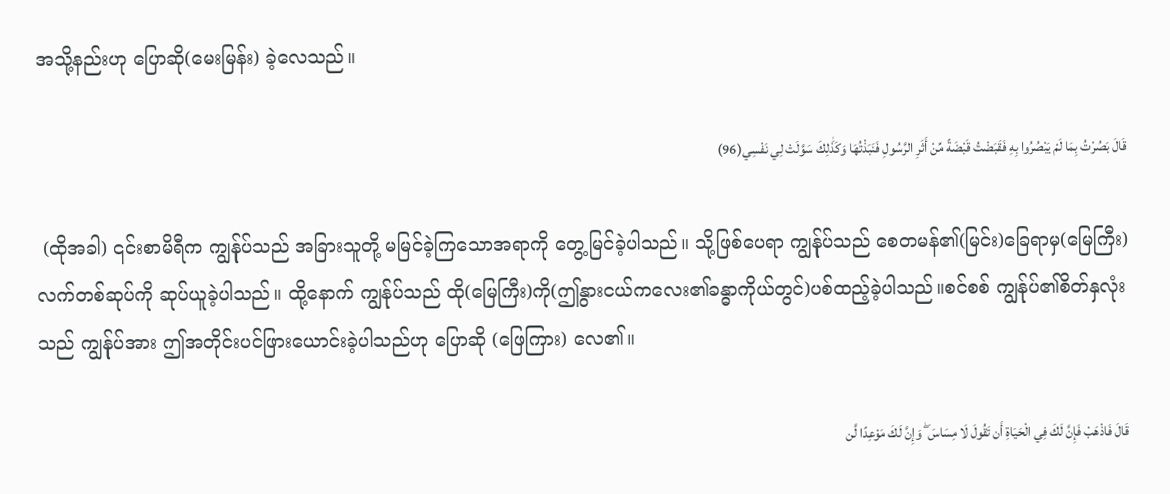အသို့နည်းဟု ပြောဆို(မေးမြန်း) ခဲ့လေသည်။

قَالَ بَصُرْتُ بِمَا لَمْ يَبْصُرُوا بِهِ فَقَبَضْتُ قَبْضَةً مِّنْ أَثَرِ الرَّسُولِ فَنَبَذْتُهَا وَكَذَٰلِكَ سَوَّلَتْ لِي نَفْسِي(96)

 (ထိုအခါ) ၎င်းစာမိရီက ကျွန်ုပ်သည် အခြားသူတို့ မမြင်ခဲ့ကြသောအရာကို တွေ့မြင်ခဲ့ပါသည်။ သို့ဖြစ်ပေရာ ကျွန်ုပ်သည် စေတမန်၏(မြင်း)ခြေရာမှ(မြေကြီး) လက်တစ်ဆုပ်ကို ဆုပ်ယူခဲ့ပါသည်။ ထို့နောက် ကျွန်ုပ်သည် ထို(မြေကြီး)ကို(ဤနွားငယ်ကလေး၏ခန္ဓာကိုယ်တွင်)ပစ်ထည့်ခဲ့ပါသည်။စင်စစ် ကျွန်ုပ်၏စိတ်နှလုံးသည် ကျွန်ုပ်အား ဤအတိုင်းပင်ဖြားယောင်းခဲ့ပါသည်ဟု ပြောဆို (ဖြေကြား) လေ၏။

قَالَ فَاذْهَبْ فَإِنَّ لَكَ فِي الْحَيَاةِ أَن تَقُولَ لَا مِسَاسَ ۖ وَإِنَّ لَكَ مَوْعِدًا لَّن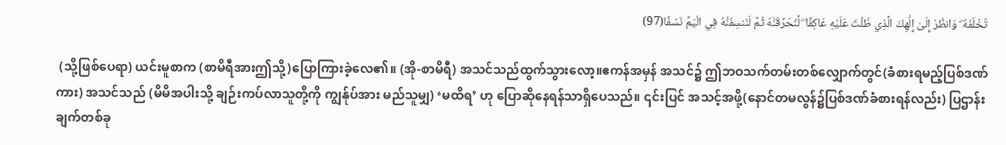تُخْلَفَهُ ۖ وَانظُرْ إِلَىٰ إِلَٰهِكَ الَّذِي ظَلْتَ عَلَيْهِ عَاكِفًا ۖ لَّنُحَرِّقَنَّهُ ثُمَّ لَنَنسِفَنَّهُ فِي الْيَمِّ نَسْفًا(97)

 (သို့ဖြစ်ပေရာ) ယင်းမူစာက (စာမိရီအားဤသို့)ပြောကြားခဲ့လေ၏။ (အို-စာမိရီ) အသင်သည်ထွက်သွားလော့။ဧကန်အမှန် အသင်၌ ဤဘဝသက်တမ်းတစ်လျှောက်တွင်(ခံစားရမည့်ပြစ်ဒဏ်ကား) အသင်သည် (မိမိအပါးသို့ ချဉ်းကပ်လာသူတို့ကို ကျွန်ုပ်အား မည်သူမျှ) ‘မထိရ’ ဟု ပြောဆိုနေရန်သာရှိပေသည်။ ၎င်းပြင် အသင့်အဖို့(နောင်တမလွန်၌ပြစ်ဒဏ်ခံစားရန်လည်း) ပြဌာန်းချက်တစ်ခု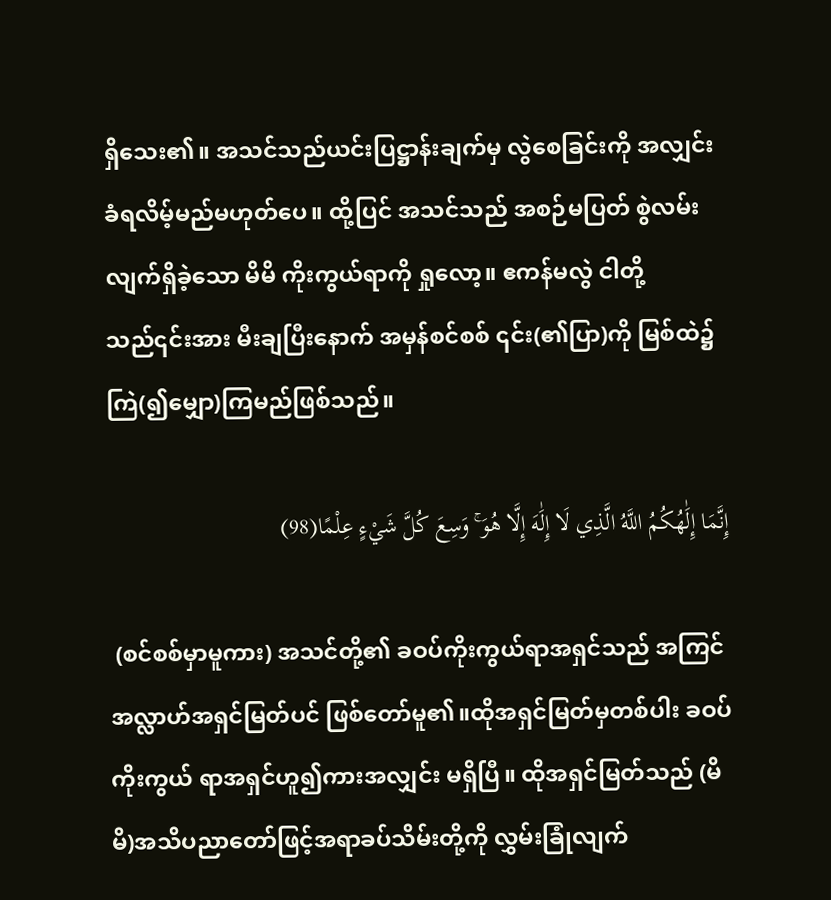ရှိသေး၏။ အသင်သည်ယင်းပြဋ္ဌာန်းချက်မှ လွဲစေခြင်းကို အလျှင်း ခံရလိမ့်မည်မဟုတ်ပေ။ ထို့ပြင် အသင်သည် အစဉ်မပြတ် စွဲလမ်းလျက်ရှိခဲ့သော မိမိ ကိုးကွယ်ရာကို ရှုလော့။ ဧကန်မလွဲ ငါတို့သည်၎င်းအား မီးချပြီးနောက် အမှန်စင်စစ် ၎င်း(၏ပြာ)ကို မြစ်ထဲ၌ကြဲ(၍မျှော)ကြမည်ဖြစ်သည်။

إِنَّمَا إِلَٰهُكُمُ اللَّهُ الَّذِي لَا إِلَٰهَ إِلَّا هُوَ ۚ وَسِعَ كُلَّ شَيْءٍ عِلْمًا(98)

 (စင်စစ်မှာမူကား) အသင်တို့၏ ခဝပ်ကိုးကွယ်ရာအရှင်သည် အကြင် အလ္လာဟ်အရှင်မြတ်ပင် ဖြစ်တော်မူ၏။ထိုအရှင်မြတ်မှတစ်ပါး ခဝပ်ကိုးကွယ် ရာအရှင်ဟူ၍ကားအလျှင်း မရှိပြီ။ ထိုအရှင်မြတ်သည် (မိမိ)အသိပညာတော်ဖြင့်အရာခပ်သိမ်းတို့ကို လွှမ်းခြုံလျက်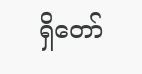ရှိတော်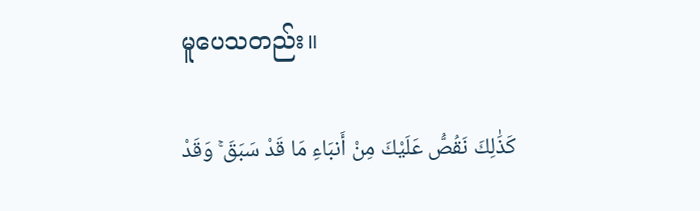မူပေသတည်း။

كَذَٰلِكَ نَقُصُّ عَلَيْكَ مِنْ أَنبَاءِ مَا قَدْ سَبَقَ ۚ وَقَدْ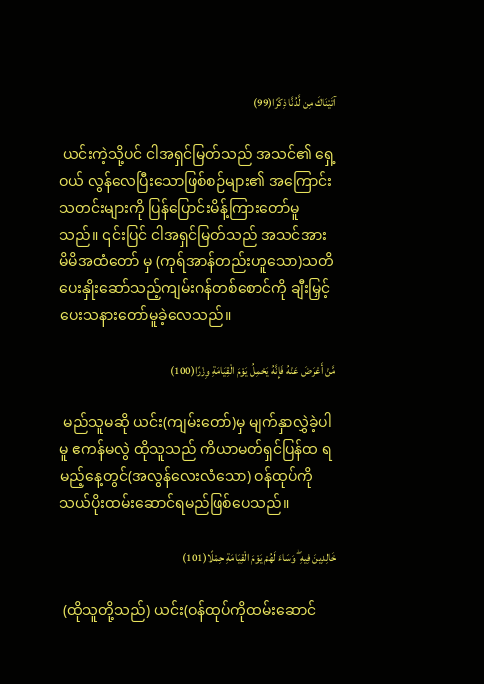آتَيْنَاكَ مِن لَّدُنَّا ذِكْرًا(99)

 ယင်းကဲ့သို့ပင် ငါအရှင်မြတ်သည် အသင်၏ ရှေ့ဝယ် လွန်လေပြီးသောဖြစ်စဉ်များ၏ အကြောင်း သတင်းများကို ပြန်ပြောင်းမိန့်ကြားတော်မူသည်။ ၎င်းပြင် ငါအရှင်မြတ်သည် အသင်အား မိမိအထံတော် မှ (ကုရ်အာန်တည်းဟူသော)သတိပေးနှိုးဆော်သည့်ကျမ်းဂန်တစ်စောင်ကို ချီးမြှင့်ပေးသနားတော်မူခဲ့လေသည်။

مَّنْ أَعْرَضَ عَنْهُ فَإِنَّهُ يَحْمِلُ يَوْمَ الْقِيَامَةِ وِزْرًا(100)

 မည်သူမဆို ယင်း(ကျမ်းတော်)မှ မျက်နှာလွှဲခဲ့ပါမူ ဧကန်မလွဲ ထိုသူသည် ကိယာမတ်ရှင်ပြန်ထ ရမည့်နေ့တွင်(အလွန်လေးလံသော) ဝန်ထုပ်ကို သယ်ပိုးထမ်းဆောင်ရမည်ဖြစ်ပေသည်။

خَالِدِينَ فِيهِ ۖ وَسَاءَ لَهُمْ يَوْمَ الْقِيَامَةِ حِمْلًا(101)

 (ထိုသူတို့သည်) ယင်း(ဝန်ထုပ်ကိုထမ်းဆောင်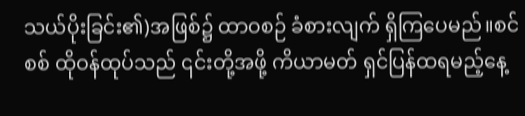သယ်ပိုးခြင်း၏)အဖြစ်၌ ထာဝစဉ် ခံစားလျက် ရှိကြပေမည်။စင်စစ် ထိုဝန်ထုပ်သည် ၎င်းတို့အဖို့ ကိယာမတ် ရှင်ပြန်ထရမည့်နေ့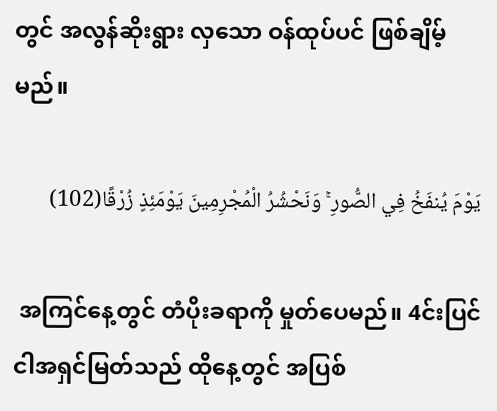တွင် အလွန်ဆိုးရွား လှသော ဝန်ထုပ်ပင် ဖြစ်ချိမ့်မည်။

يَوْمَ يُنفَخُ فِي الصُّورِ ۚ وَنَحْشُرُ الْمُجْرِمِينَ يَوْمَئِذٍ زُرْقًا(102)

 အကြင်နေ့တွင် တံပိုးခရာကို မှုတ်ပေမည်။ 4င်းပြင် ငါအရှင်မြတ်သည် ထိုနေ့တွင် အပြစ်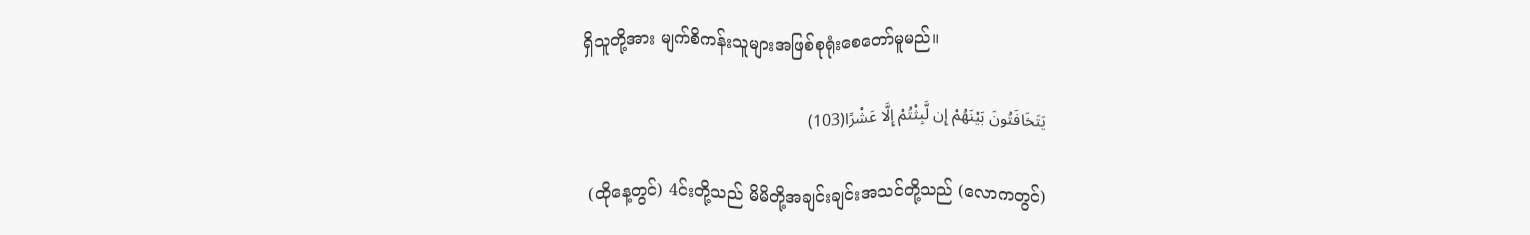ရှိသူတို့အား မျက်စိကန်းသူများအဖြစ်စုရုံးစေတော်မူမည်။

يَتَخَافَتُونَ بَيْنَهُمْ إِن لَّبِثْتُمْ إِلَّا عَشْرًا(103)

 (ထိုနေ့တွင်) 4င်းတို့သည် မိမိတို့အချင်းချင်းအသင်တို့သည် (လောကတွင်)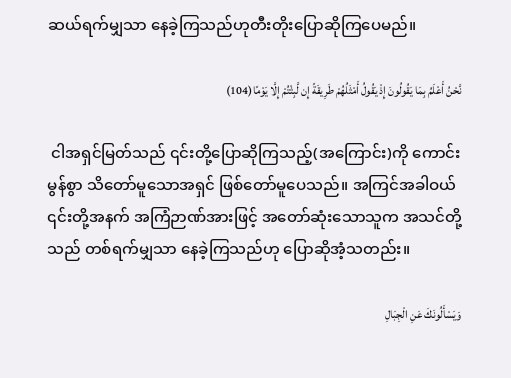ဆယ်ရက်မျှသာ နေခဲ့ကြသည်ဟုတီးတိုးပြောဆိုကြပေမည်။

نَّحْنُ أَعْلَمُ بِمَا يَقُولُونَ إِذْ يَقُولُ أَمْثَلُهُمْ طَرِيقَةً إِن لَّبِثْتُمْ إِلَّا يَوْمًا(104)

 ငါအရှင်မြတ်သည် ၎င်းတို့ပြောဆိုကြသည့်(အကြောင်း)ကို ကောင်းမွန်စွာ သိတော်မူသောအရှင် ဖြစ်တော်မူပေသည်။ အကြင်အခါဝယ် ၎င်းတို့အနက် အကြံဉာဏ်အားဖြင့် အတော်ဆုံးသောသူက အသင်တို့သည် တစ်ရက်မျှသာ နေခဲ့ကြသည်ဟု ပြောဆိုအံ့သတည်း။

وَيَسْأَلُونَكَ عَنِ الْجِبَالِ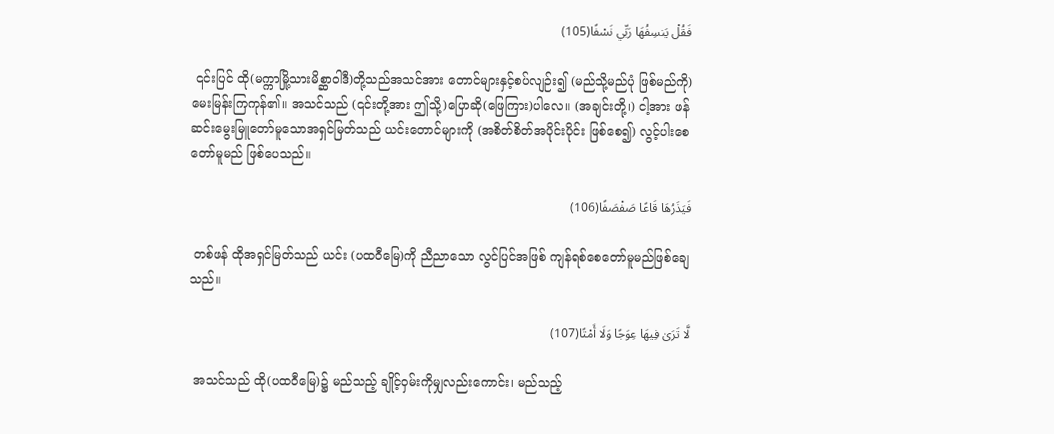فَقُلْ يَنسِفُهَا رَبِّي نَسْفًا(105)

 ၎င်းပြင် ထို(မက္ကာမြို့သားမိစ္ဆာဝါဒီ)တို့သည်အသင်အား တောင်များနှင့်စပ်လျဉ်း၍ (မည်သို့မည်ပုံ ဖြစ်မည်ကို) မေးမြန်းကြကုန်၏။ အသင်သည် (၎င်းတို့အား ဤသို့)ပြောဆို(ဖြေကြား)ပါလေ။ (အချင်းတို့၊) ငါ့အား ဖန်ဆင်းမွေးမြူတော်မူသောအရှင်မြတ်သည် ယင်းတောင်များကို (အစိတ်စိတ်အပိုင်းပိုင်း ဖြစ်စေ၍) လွင့်ပါးစေတော်မူမည် ဖြစ်ပေသည်။

فَيَذَرُهَا قَاعًا صَفْصَفًا(106)

 တစ်ဖန် ထိုအရှင်မြတ်သည် ယင်း (ပထဝီမြေ)ကို ညီညာသော လွင်ပြင်အဖြစ် ကျန်ရစ်စေတော်မူမည်ဖြစ်ချေသည်။

لَّا تَرَىٰ فِيهَا عِوَجًا وَلَا أَمْتًا(107)

 အသင်သည် ထို(ပထဝီမြေ)၌ မည်သည့် ချိုင့်ဝှမ်းကိုမျှလည်းကောင်း၊ မည်သည့်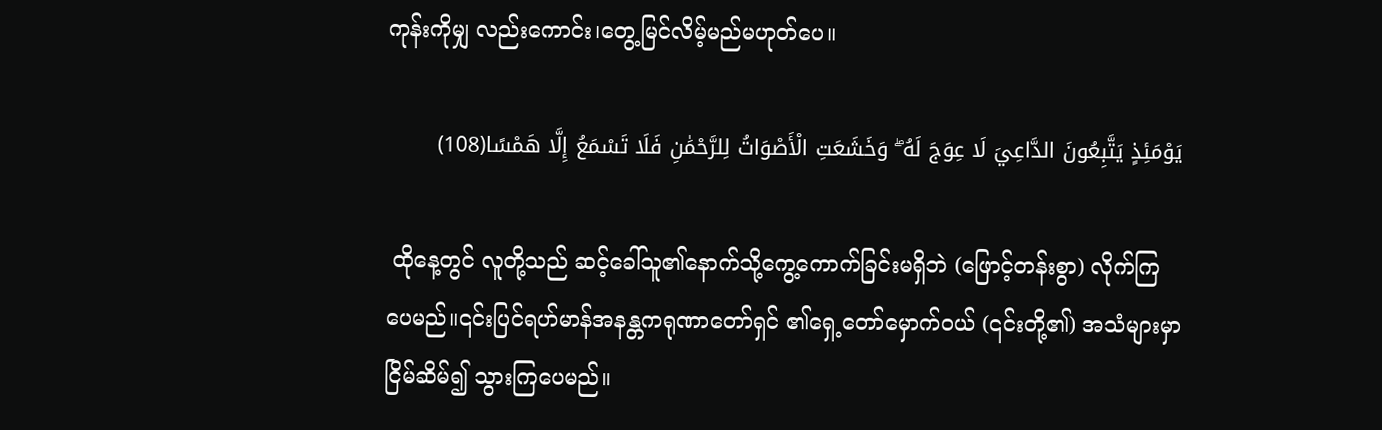ကုန်းကိုမျှ လည်းကောင်း၊တွေ့မြင်လိမ့်မည်မဟုတ်ပေ။

يَوْمَئِذٍ يَتَّبِعُونَ الدَّاعِيَ لَا عِوَجَ لَهُ ۖ وَخَشَعَتِ الْأَصْوَاتُ لِلرَّحْمَٰنِ فَلَا تَسْمَعُ إِلَّا هَمْسًا(108)

 ထိုနေ့တွင် လူတို့သည် ဆင့်ခေါ်သူ၏နောက်သို့ကွေ့ကောက်ခြင်းမရှိဘဲ (ဖြောင့်တန်းစွာ) လိုက်ကြပေမည်။၎င်းပြင်ရဟ်မာန်အနန္တကရုဏာတော်ရှင် ၏ရှေ့တော်မှောက်ဝယ် (၎င်းတို့၏) အသံများမှာ ငြိမ်ဆိမ်၍ သွားကြပေမည်။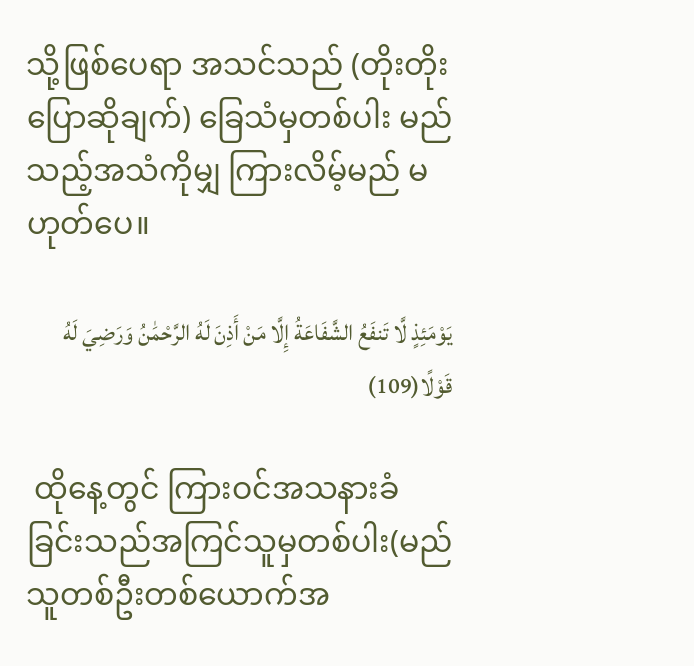သို့ဖြစ်ပေရာ အသင်သည် (တိုးတိုးပြောဆိုချက်) ခြေသံမှတစ်ပါး မည်သည့်အသံကိုမျှ ကြားလိမ့်မည် မဟုတ်ပေ။

يَوْمَئِذٍ لَّا تَنفَعُ الشَّفَاعَةُ إِلَّا مَنْ أَذِنَ لَهُ الرَّحْمَٰنُ وَرَضِيَ لَهُ قَوْلًا(109)

 ထိုနေ့တွင် ကြားဝင်အသနားခံခြင်းသည်အကြင်သူမှတစ်ပါး(မည်သူတစ်ဦးတစ်ယောက်အ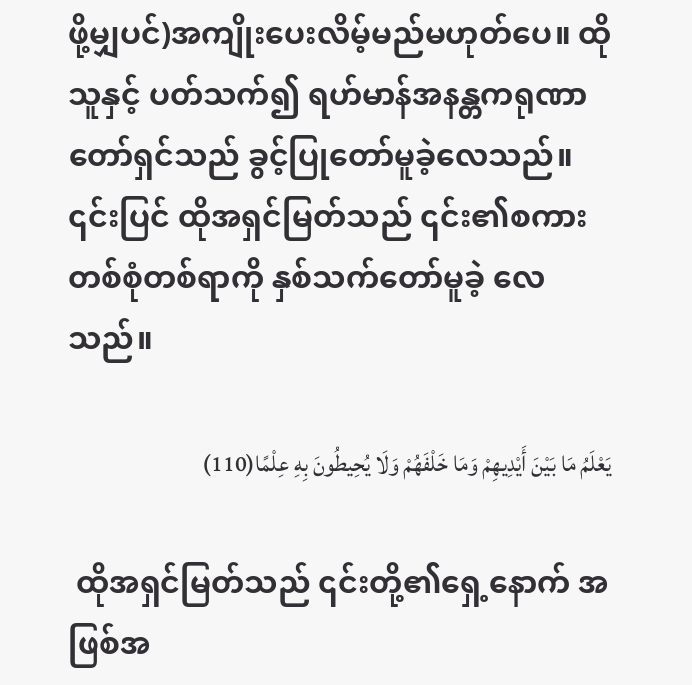ဖို့မျှပင်)အကျိုးပေးလိမ့်မည်မဟုတ်ပေ။ ထိုသူနှင့် ပတ်သက်၍ ရဟ်မာန်အနန္တကရုဏာတော်ရှင်သည် ခွင့်ပြုတော်မူခဲ့လေသည်။ ၎င်းပြင် ထိုအရှင်မြတ်သည် ၎င်း၏စကား တစ်စုံတစ်ရာကို နှစ်သက်တော်မူခဲ့ လေသည်။

يَعْلَمُ مَا بَيْنَ أَيْدِيهِمْ وَمَا خَلْفَهُمْ وَلَا يُحِيطُونَ بِهِ عِلْمًا(110)

 ထိုအရှင်မြတ်သည် ၎င်းတို့၏ရှေ့နောက် အဖြစ်အ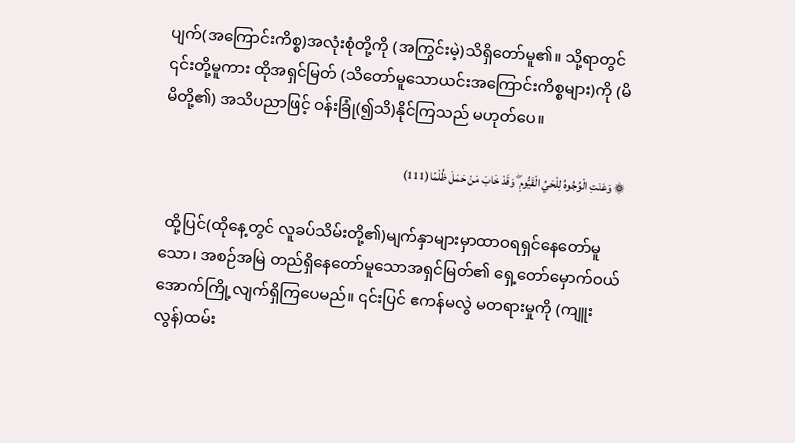ပျက်(အကြောင်းကိစ္စ)အလုံးစုံတို့ကို (အကြွင်းမဲ့)သိရှိတော်မူ၏။ သို့ရာတွင် ၎င်းတို့မူကား ထိုအရှင်မြတ် (သိတော်မူသောယင်းအကြောင်းကိစ္စများ)ကို (မိမိတို့၏) အသိပညာဖြင့် ဝန်းခြုံ(၍သိ)နိုင်ကြသည် မဟုတ်ပေ။

۞ وَعَنَتِ الْوُجُوهُ لِلْحَيِّ الْقَيُّومِ ۖ وَقَدْ خَابَ مَنْ حَمَلَ ظُلْمًا(111)

 ထို့ပြင်(ထိုနေ့တွင် လူခပ်သိမ်းတို့၏)မျက်နှာများမှာထာဝရရှင်နေတော်မူသော၊ အစဉ်အမြဲ တည်ရှိနေတော်မူသောအရှင်မြတ်၏ ရှေ့တော်မှောက်ဝယ် အောက်ကြို့လျက်ရှိကြပေမည်။ ၎င်းပြင် ဧကန်မလွဲ မတရားမှုကို (ကျူးလွန်)ထမ်း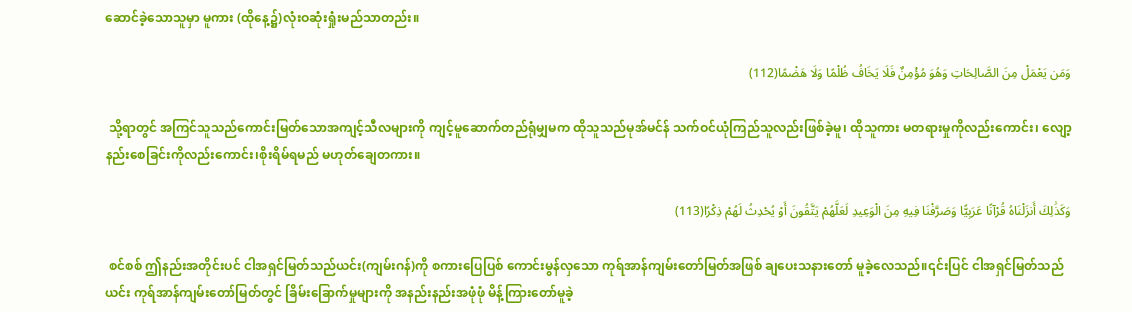ဆောင်ခဲ့သောသူမှာ မူကား (ထိုနေ့၌)လုံးဝဆုံးရှုံးမည်သာတည်း။

وَمَن يَعْمَلْ مِنَ الصَّالِحَاتِ وَهُوَ مُؤْمِنٌ فَلَا يَخَافُ ظُلْمًا وَلَا هَضْمًا(112)

 သို့ရာတွင် အကြင်သူသည်ကောင်းမြတ်သောအကျင့်သီလများကို ကျင့်မူဆောက်တည်ရုံမျှမက ထိုသူသည်မုအ်မင်န် သက်ဝင်ယုံကြည်သူလည်းဖြစ်ခဲ့မူ၊ ထိုသူကား မတရားမှုကိုလည်းကောင်း၊ လျော့နည်းစေခြင်းကိုလည်းကောင်း၊စိုးရိမ်ရမည် မဟုတ်ချေတကား။

وَكَذَٰلِكَ أَنزَلْنَاهُ قُرْآنًا عَرَبِيًّا وَصَرَّفْنَا فِيهِ مِنَ الْوَعِيدِ لَعَلَّهُمْ يَتَّقُونَ أَوْ يُحْدِثُ لَهُمْ ذِكْرًا(113)

 စင်စစ် ဤနည်းအတိုင်းပင် ငါအရှင်မြတ်သည်ယင်း(ကျမ်းဂန်)ကို စကားပြေပြစ် ကောင်းမွန်လှသော ကုရ်အာန်ကျမ်းတော်မြတ်အဖြစ် ချပေးသနားတော် မူခဲ့လေသည်။၎င်းပြင် ငါအရှင်မြတ်သည် ယင်း ကုရ်အာန်ကျမ်းတော်မြတ်တွင် ခြိမ်းခြောက်မှုများကို အနည်းနည်းအဖုံဖုံ မိန့်ကြားတော်မူခဲ့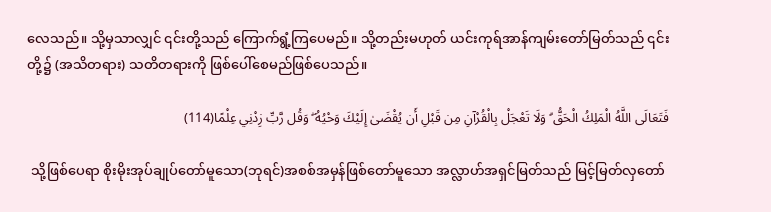လေသည်။ သို့မှသာလျှင် ၎င်းတို့သည် ကြောက်ရွံ့ကြပေမည်။ သို့တည်းမဟုတ် ယင်းကုရ်အာန်ကျမ်းတော်မြတ်သည် ၎င်းတို့၌ (အသိတရား) သတိတရားကို ဖြစ်ပေါ်စေမည်ဖြစ်ပေသည်။

فَتَعَالَى اللَّهُ الْمَلِكُ الْحَقُّ ۗ وَلَا تَعْجَلْ بِالْقُرْآنِ مِن قَبْلِ أَن يُقْضَىٰ إِلَيْكَ وَحْيُهُ ۖ وَقُل رَّبِّ زِدْنِي عِلْمًا(114)

 သို့ဖြစ်ပေရာ စိုးမိုးအုပ်ချုပ်တော်မူသော(ဘုရင်)အစစ်အမှန်ဖြစ်တော်မူသော အလ္လာဟ်အရှင်မြတ်သည် မြင့်မြတ်လှတော်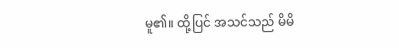မူ၏။ ထို့ပြင် အသင်သည် မိမိ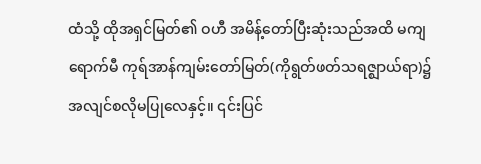ထံသို့ ထိုအရှင်မြတ်၏ ဝဟီ အမိန့်တော်ပြီးဆုံးသည်အထိ မကျရောက်မီ ကုရ်အာန်ကျမ်းတော်မြတ်(ကိုရွတ်ဖတ်သရဇ္ဈာယ်ရာ)၌ အလျင်စလိုမပြုလေနှင့်။ ၎င်းပြင်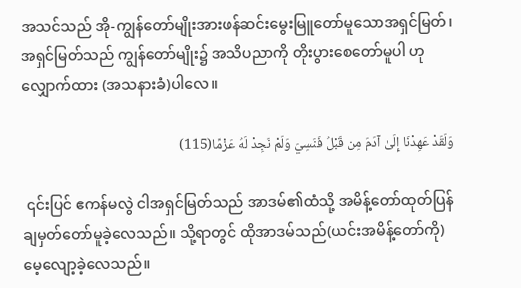အသင်သည် အို-ကျွန်တော်မျိုးအားဖန်ဆင်းမွေးမြူတော်မူသောအရှင်မြတ်၊ အရှင်မြတ်သည် ကျွန်တော်မျိုး၌ အသိပညာကို တိုးပွားစေတော်မူပါ ဟု လျှောက်ထား (အသနားခံ)ပါလေ။

وَلَقَدْ عَهِدْنَا إِلَىٰ آدَمَ مِن قَبْلُ فَنَسِيَ وَلَمْ نَجِدْ لَهُ عَزْمًا(115)

 ၎င်းပြင် ဧကန်မလွဲ ငါအရှင်မြတ်သည် အာဒမ်၏ထံသို့ အမိန့်တော်ထုတ်ပြန် ချမှတ်တော်မူခဲ့လေသည်။ သို့ရာတွင် ထိုအာဒမ်သည်(ယင်းအမိန့်တော်ကို) မေ့လျော့ခဲ့လေသည်။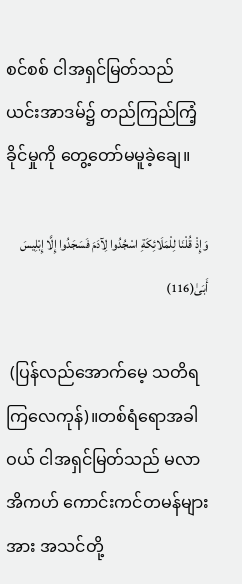စင်စစ် ငါအရှင်မြတ်သည် ယင်းအာဒမ်၌ တည်ကြည်ကြံ့ခိုင်မှုကို တွေ့တော်မမူခဲ့ချေ။

وَإِذْ قُلْنَا لِلْمَلَائِكَةِ اسْجُدُوا لِآدَمَ فَسَجَدُوا إِلَّا إِبْلِيسَ أَبَىٰ(116)

 (ပြန်လည်အောက်မေ့ သတိရကြလေကုန်)။တစ်ရံရောအခါဝယ် ငါအရှင်မြတ်သည် မလာအိကဟ် ကောင်းကင်တမန်များအား အသင်တို့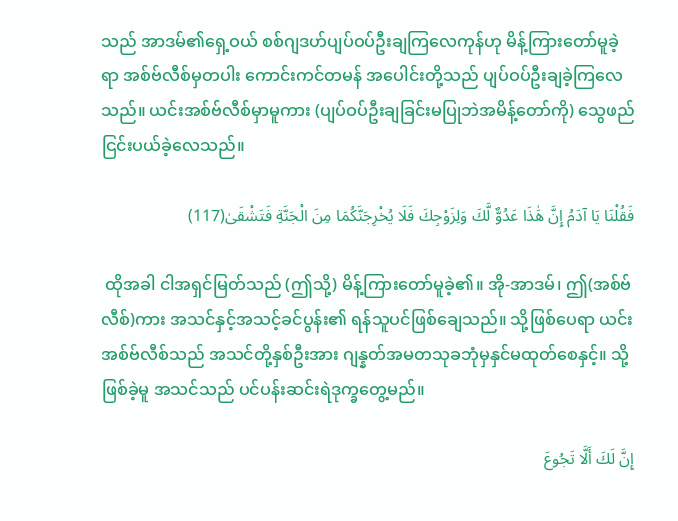သည် အာဒမ်၏ရှေ့ဝယ် စစ်ဂျဒဟ်ပျပ်ဝပ်ဦးချကြလေကုန်ဟု မိန့်ကြားတော်မူခဲ့ရာ အစ်ဗ်လီစ်မှတပါး ကောင်းကင်တမန် အပေါင်းတို့သည် ပျပ်ဝပ်ဦးချခဲ့ကြလေသည်။ ယင်းအစ်ဗ်လီစ်မှာမူကား (ပျပ်ဝပ်ဦးချခြင်းမပြုဘဲအမိန့်တော်ကို) သွေဖည် ငြင်းပယ်ခဲ့လေသည်။

فَقُلْنَا يَا آدَمُ إِنَّ هَٰذَا عَدُوٌّ لَّكَ وَلِزَوْجِكَ فَلَا يُخْرِجَنَّكُمَا مِنَ الْجَنَّةِ فَتَشْقَىٰ(117)

 ထိုအခါ ငါအရှင်မြတ်သည် (ဤသို့) မိန့်ကြားတော်မူခဲ့၏။ အို-အာဒမ်၊ ဤ(အစ်ဗ်လီစ်)ကား အသင်နှင့်အသင့်ခင်ပွန်း၏ ရန်သူပင်ဖြစ်ချေသည်။ သို့ဖြစ်ပေရာ ယင်းအစ်ဗ်လီစ်သည် အသင်တို့နှစ်ဦးအား ဂျန္နတ်အမတသုခဘုံမှနှင်မထုတ်စေနှင့်။ သို့ဖြစ်ခဲ့မူ အသင်သည် ပင်ပန်းဆင်းရဲဒုက္ခတွေ့မည်။

إِنَّ لَكَ أَلَّا تَجُوعَ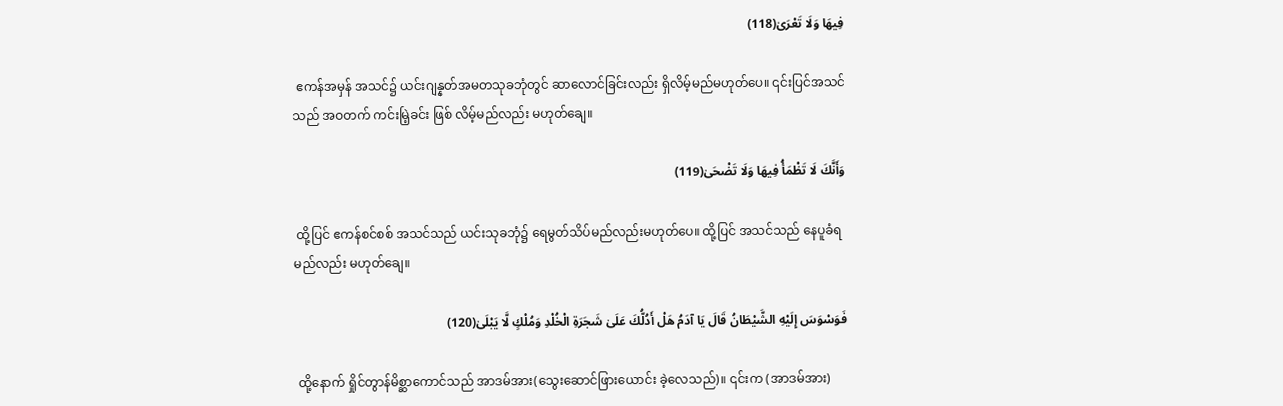فِيهَا وَلَا تَعْرَىٰ(118)

 ဧကန်အမှန် အသင်၌ ယင်းဂျန္နတ်အမတသုခဘုံတွင် ဆာလောင်ခြင်းလည်း ရှိလိမ့်မည်မဟုတ်ပေ။ ၎င်းပြင်အသင်သည် အဝတက် ကင်းမြဲ့ခင်း ဖြစ် လိမ့်မည်လည်း မဟုတ်ချေ။

وَأَنَّكَ لَا تَظْمَأُ فِيهَا وَلَا تَضْحَىٰ(119)

 ထို့ပြင် ဧကန်စင်စစ် အသင်သည် ယင်းသုခဘုံ၌ ရေမွတ်သိပ်မည်လည်းမဟုတ်ပေ။ ထို့ပြင် အသင်သည် နေပူခံရမည်လည်း မဟုတ်ချေ။

فَوَسْوَسَ إِلَيْهِ الشَّيْطَانُ قَالَ يَا آدَمُ هَلْ أَدُلُّكَ عَلَىٰ شَجَرَةِ الْخُلْدِ وَمُلْكٍ لَّا يَبْلَىٰ(120)

 ထို့နောက် ရှိုင်တွာန်မိစ္ဆာကောင်သည် အာဒမ်အား(သွေးဆောင်ဖြားယောင်း ခဲ့လေသည်)။ ၎င်းက (အာဒမ်အား)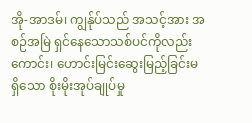အို-အာဒမ်၊ ကျွန်ုပ်သည် အသင့်အား အစဉ်အမြဲ ရှင်နေသောသစ်ပင်ကိုလည်းကောင်း၊ ဟောင်းမြင်းဆွေးမြည့်ခြင်းမရှိသော စိုးမိုးအုပ်ချုပ်မှု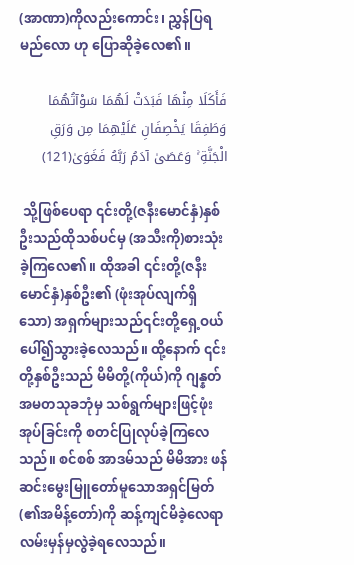(အာဏာ)ကိုလည်းကောင်း၊ ညွှန်ပြရမည်လော ဟု ပြောဆိုခဲ့လေ၏။

فَأَكَلَا مِنْهَا فَبَدَتْ لَهُمَا سَوْآتُهُمَا وَطَفِقَا يَخْصِفَانِ عَلَيْهِمَا مِن وَرَقِ الْجَنَّةِ ۚ وَعَصَىٰ آدَمُ رَبَّهُ فَغَوَىٰ(121)

 သို့ဖြစ်ပေရာ ၎င်းတို့(ဇနီးမောင်နှံ)နှစ်ဦးသည်ထိုသစ်ပင်မှ (အသီးကို)စားသုံးခဲ့ကြလေ၏။ ထိုအခါ ၎င်းတို့(ဇနီးမောင်နှံ)နှစ်ဦး၏ (ဖုံးအုပ်လျက်ရှိသော) အရှက်များသည်၎င်းတို့ရှေ့ဝယ် ပေါ်၍သွားခဲ့လေသည်။ ထို့နောက် ၎င်းတို့နှစ်ဦးသည် မိမိတို့(ကိုယ်)ကို ဂျန္နတ်အမတသုခဘုံမှ သစ်ရွက်များဖြင့်ဖုံးအုပ်ခြင်းကို စတင်ပြုလုပ်ခဲ့ကြလေသည်။ စင်စစ် အာဒမ်သည် မိမိအား ဖန်ဆင်းမွေးမြူတော်မူသောအရှင်မြတ်(၏အမိန့်တော်)ကို ဆန့်ကျင်မိခဲ့လေရာ လမ်းမှန်မှလွဲခဲ့ရလေသည်။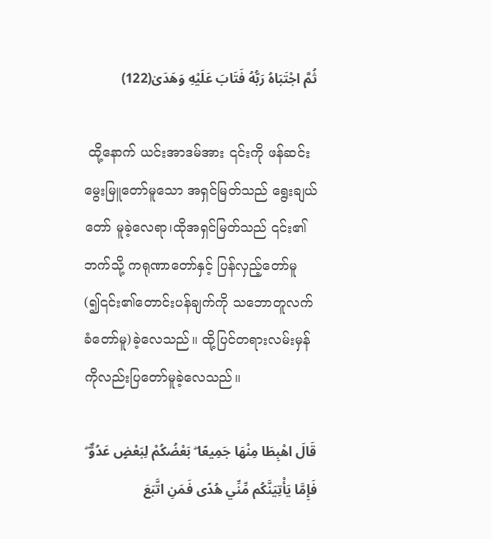ثُمَّ اجْتَبَاهُ رَبُّهُ فَتَابَ عَلَيْهِ وَهَدَىٰ(122)

 ထို့နောက် ယင်းအာဒမ်အား ၎င်းကို ဖန်ဆင်းမွေးမြူတော်မူသော အရှင်မြတ်သည် ရွေးချယ်တော် မူခဲ့လေရာ၊ထိုအရှင်မြတ်သည် ၎င်း၏ဘက်သို့ ကရုဏာတော်နှင့် ပြန်လှည့်တော်မူ(၍၎င်း၏တောင်းပန်ချက်ကို သဘောတူလက်ခံတော်မူ)ခဲ့လေသည်။ ထို့ပြင်တရားလမ်းမှန်ကိုလည်းပြတော်မူခဲ့လေသည်။

قَالَ اهْبِطَا مِنْهَا جَمِيعًا ۖ بَعْضُكُمْ لِبَعْضٍ عَدُوٌّ ۖ فَإِمَّا يَأْتِيَنَّكُم مِّنِّي هُدًى فَمَنِ اتَّبَعَ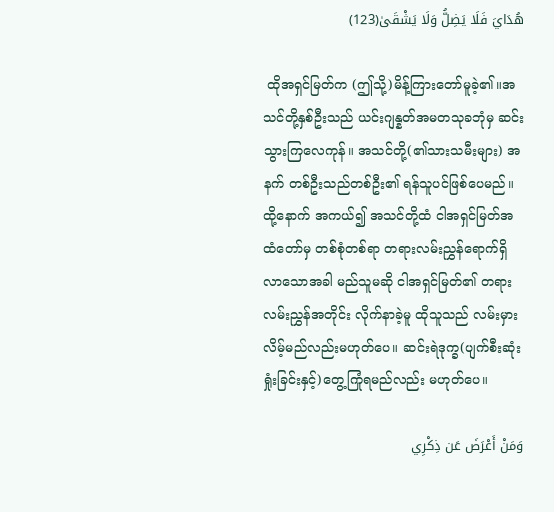هُدَايَ فَلَا يَضِلُّ وَلَا يَشْقَىٰ(123)

 ထိုအရှင်မြတ်က (ဤသို့)မိန့်ကြားတော်မူခဲ့၏။အသင်တို့နှစ်ဦးသည် ယင်းဂျန္နတ်အမတသုခဘုံမှ ဆင်းသွားကြလေကုန်။ အသင်တို့(၏သားသမီးများ) အနက် တစ်ဦးသည်တစ်ဦး၏ ရန်သူပင်ဖြစ်ပေမည်။ ထို့နောက် အကယ်၍ အသင်တို့ထံ ငါအရှင်မြတ်အထံတော်မှ တစ်စုံတစ်ရာ တရားလမ်းညွှန်ရောက်ရှိ လာသောအခါ မည်သူမဆို ငါအရှင်မြတ်၏ တရားလမ်းညွှန်အတိုင်း လိုက်နာခဲ့မူ ထိုသူသည် လမ်းမှားလိမ့်မည်လည်းမဟုတ်ပေ။ ဆင်းရဲဒုက္ခ(ပျက်စီးဆုံးရှုံးခြင်းနှင့်)တွေ့ကြုံရမည်လည်း မဟုတ်ပေ။

وَمَنْ أَعْرَضَ عَن ذِكْرِي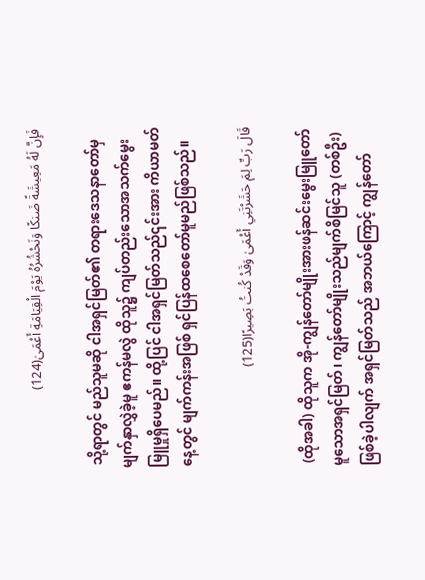فَإِنَّ لَهُ مَعِيشَةً ضَنكًا وَنَحْشُرُهُ يَوْمَ الْقِيَامَةِ أَعْمَىٰ(124)

 သို့ရာတွင် မည်သူမဆို ငါအရှင်မြတ်၏ တရားဒေသနာတော်မှ မျက်နှာလွှဲခဲ့မူ ဧကန်မလွဲ ထိုသူ၌ ကျပ်တည်းသောအသက်မွေးမြူမှုရှိပေမည်။ ထို့ပြင် ငါအရှင်မြတ်သည်၎င်းအား ကိယာမတ်နေ့တွင် မျက်ကန်းအဖြစ် ရှင်ပြန်ထစေတော်မူမည်ဖြစ်သည်။

قَالَ رَبِّ لِمَ حَشَرْتَنِي أَعْمَىٰ وَقَدْ كُنتُ بَصِيرًا(125)

 (ထိုအခါ) ထိုသူက အို-ကျွန်တော်မျိုးအားဖန်ဆင်းမွေးမြူတော်မူသောအရှင်မြတ်၊ ကျွန်တော်မျိုးသည်မျက်စိမြင်သူ (တစ်ဦး)ဖြစ်ခဲ့ပါလျက် အရှင်မြတ်သည် အဘယ်ကြောင့် ကျွန်တော်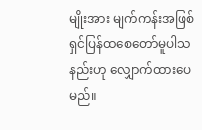မျိုးအား မျက်ကန်းအဖြစ် ရှင်ပြန်ထစေတော်မူပါသနည်းဟု လျှောက်ထားပေမည်။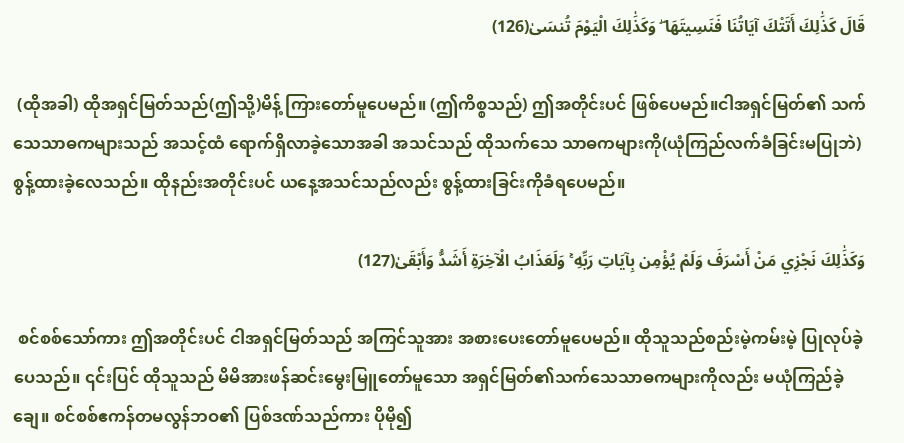قَالَ كَذَٰلِكَ أَتَتْكَ آيَاتُنَا فَنَسِيتَهَا ۖ وَكَذَٰلِكَ الْيَوْمَ تُنسَىٰ(126)

 (ထိုအခါ) ထိုအရှင်မြတ်သည်(ဤသို့)မိန့် ကြားတော်မူပေမည်။ (ဤကိစ္စသည်) ဤအတိုင်းပင် ဖြစ်ပေမည်။ငါအရှင်မြတ်၏ သက်သေသာဓကများသည် အသင့်ထံ ရောက်ရှိလာခဲ့သောအခါ အသင်သည် ထိုသက်သေ သာဓကများကို(ယုံကြည်လက်ခံခြင်းမပြုဘဲ) စွန့်ထားခဲ့လေသည်။ ထိုနည်းအတိုင်းပင် ယနေ့အသင်သည်လည်း စွန့်ထားခြင်းကိုခံရပေမည်။

وَكَذَٰلِكَ نَجْزِي مَنْ أَسْرَفَ وَلَمْ يُؤْمِن بِآيَاتِ رَبِّهِ ۚ وَلَعَذَابُ الْآخِرَةِ أَشَدُّ وَأَبْقَىٰ(127)

 စင်စစ်သော်ကား ဤအတိုင်းပင် ငါအရှင်မြတ်သည် အကြင်သူအား အစားပေးတော်မူပေမည်။ ထိုသူသည်စည်းမဲ့ကမ်းမဲ့ ပြုလုပ်ခဲ့ပေသည်။ ၎င်းပြင် ထိုသူသည် မိမိအားဖန်ဆင်းမွေးမြူတော်မူသော အရှင်မြတ်၏သက်သေသာဓကများကိုလည်း မယုံကြည်ခဲ့ချေ။ စင်စစ်ဧကန်တမလွန်ဘဝ၏ ပြစ်ဒဏ်သည်ကား ပိုမို၍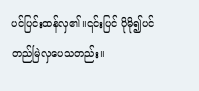ပင်ပြင်းထန်လှ၏။၎င်းပြင် ပိုမို၍ပင် တည်မြဲလှပေသတည်း။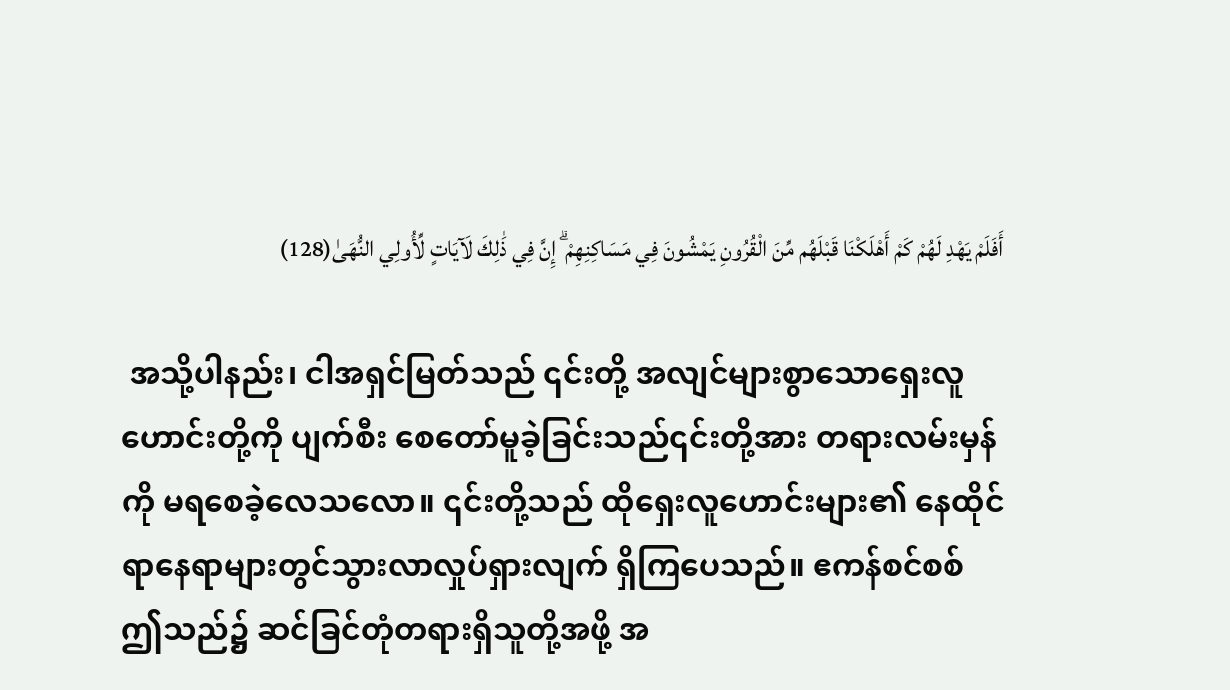أَفَلَمْ يَهْدِ لَهُمْ كَمْ أَهْلَكْنَا قَبْلَهُم مِّنَ الْقُرُونِ يَمْشُونَ فِي مَسَاكِنِهِمْ ۗ إِنَّ فِي ذَٰلِكَ لَآيَاتٍ لِّأُولِي النُّهَىٰ(128)

 အသို့ပါနည်း၊ ငါအရှင်မြတ်သည် ၎င်းတို့ အလျင်များစွာသောရှေးလူဟောင်းတို့ကို ပျက်စီး စေတော်မူခဲ့ခြင်းသည်၎င်းတို့အား တရားလမ်းမှန်ကို မရစေခဲ့လေသလော။ ၎င်းတို့သည် ထိုရှေးလူဟောင်းများ၏ နေထိုင်ရာနေရာများတွင်သွားလာလှုပ်ရှားလျက် ရှိကြပေသည်။ ဧကန်စင်စစ် ဤသည်၌ ဆင်ခြင်တုံတရားရှိသူတို့အဖို့ အ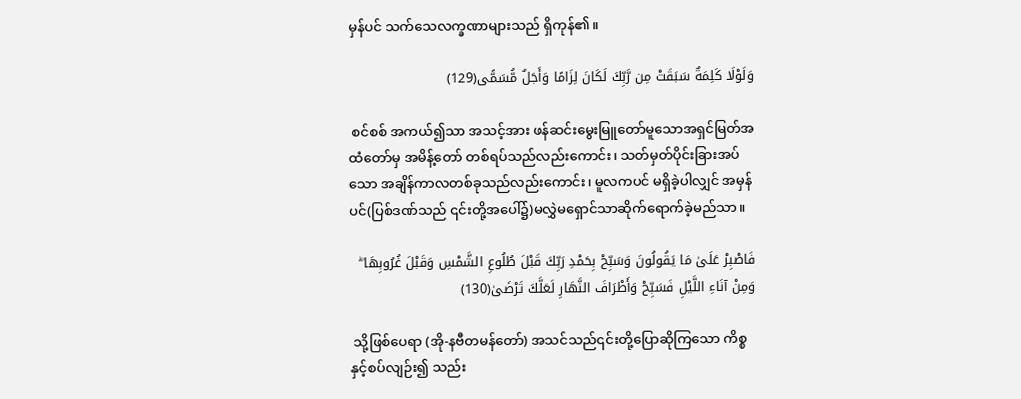မှန်ပင် သက်သေလက္ခဏာများသည် ရှိကုန်၏။

وَلَوْلَا كَلِمَةٌ سَبَقَتْ مِن رَّبِّكَ لَكَانَ لِزَامًا وَأَجَلٌ مُّسَمًّى(129)

 စင်စစ် အကယ်၍သာ အသင့်အား ဖန်ဆင်းမွေးမြူတော်မူသောအရှင်မြတ်အထံတော်မှ အမိန့်တော် တစ်ရပ်သည်လည်းကောင်း၊ သတ်မှတ်ပိုင်းခြားအပ်သော အချိန်ကာလတစ်ခုသည်လည်းကောင်း၊ မူလကပင် မရှိခဲ့ပါလျှင် အမှန်ပင်(ပြစ်ဒဏ်သည် ၎င်းတို့အပေါ်၌)မလွှဲမရှောင်သာဆိုက်ရောက်ခဲ့မည်သာ။

فَاصْبِرْ عَلَىٰ مَا يَقُولُونَ وَسَبِّحْ بِحَمْدِ رَبِّكَ قَبْلَ طُلُوعِ الشَّمْسِ وَقَبْلَ غُرُوبِهَا ۖ وَمِنْ آنَاءِ اللَّيْلِ فَسَبِّحْ وَأَطْرَافَ النَّهَارِ لَعَلَّكَ تَرْضَىٰ(130)

 သို့ဖြစ်ပေရာ (အို-နဗီတမန်တော်) အသင်သည်၎င်းတို့ပြောဆိုကြသော ကိစ္စနှင့်စပ်လျဉ်း၍ သည်း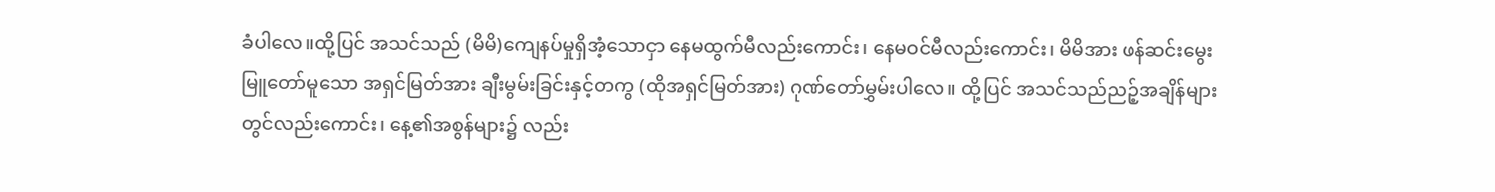ခံပါလေ။ထို့ပြင် အသင်သည် (မိမိ)ကျေနပ်မှုရှိအံ့သောငှာ နေမထွက်မီလည်းကောင်း၊ နေမဝင်မီလည်းကောင်း၊ မိမိအား ဖန်ဆင်းမွေးမြူတော်မူသော အရှင်မြတ်အား ချီးမွမ်းခြင်းနှင့်တကွ (ထိုအရှင်မြတ်အား) ဂုဏ်တော်မွှမ်းပါလေ။ ထို့ပြင် အသင်သည်ညဉ့်အချိန်များတွင်လည်းကောင်း၊ နေ့၏အစွန်များ၌ လည်း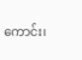ကောင်း၊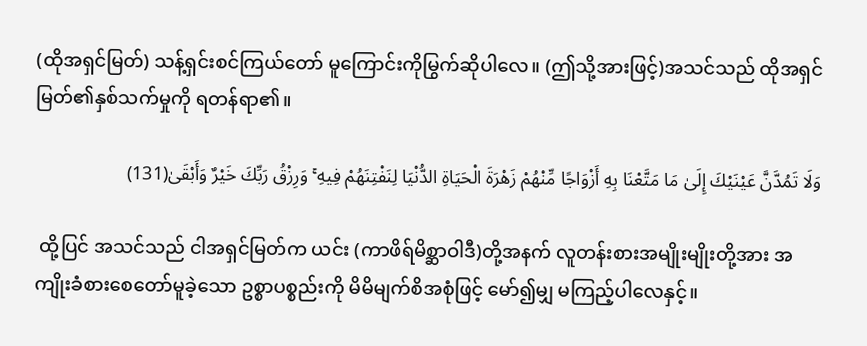(ထိုအရှင်မြတ်) သန့်ရှင်းစင်ကြယ်တော် မူကြောင်းကိုမြွက်ဆိုပါလေ။ (ဤသို့အားဖြင့်)အသင်သည် ထိုအရှင်မြတ်၏နှစ်သက်မှုကို ရတန်ရာ၏။

وَلَا تَمُدَّنَّ عَيْنَيْكَ إِلَىٰ مَا مَتَّعْنَا بِهِ أَزْوَاجًا مِّنْهُمْ زَهْرَةَ الْحَيَاةِ الدُّنْيَا لِنَفْتِنَهُمْ فِيهِ ۚ وَرِزْقُ رَبِّكَ خَيْرٌ وَأَبْقَىٰ(131)

 ထို့ပြင် အသင်သည် ငါအရှင်မြတ်က ယင်း (ကာဖိရ်မိစ္ဆာဝါဒီ)တို့အနက် လူတန်းစားအမျိုးမျိုးတို့အား အကျိုးခံစားစေတော်မူခဲ့သော ဥစ္စာပစ္စည်းကို မိမိမျက်စိအစုံဖြင့် မော်၍မျှ မကြည့်ပါလေနှင့်။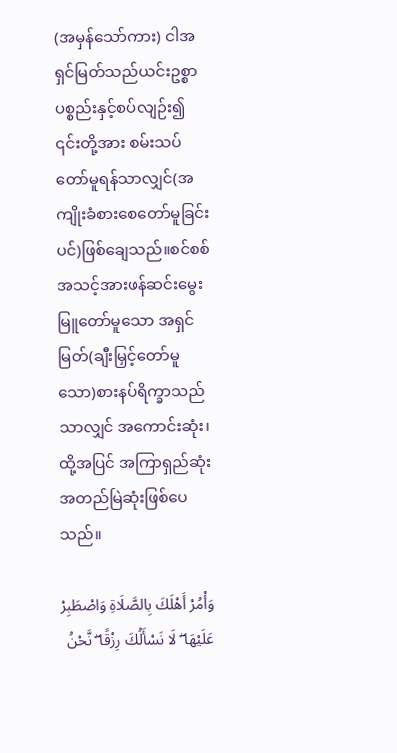(အမှန်သော်ကား) ငါအရှင်မြတ်သည်ယင်းဥစ္စာပစ္စည်းနှင့်စပ်လျဉ်း၍ ၎င်းတို့အား စမ်းသပ်တော်မူရန်သာလျှင်(အကျိုးခံစားစေတော်မူခြင်းပင်)ဖြစ်ချေသည်။စင်စစ် အသင့်အားဖန်ဆင်းမွေးမြူတော်မူသော အရှင်မြတ်(ချီးမြှင့်တော်မူသော)စားနပ်ရိက္ခာသည်သာလျှင် အကောင်းဆုံး၊ ထို့အပြင် အကြာရှည်ဆုံး အတည်မြဲဆုံးဖြစ်ပေသည်။

وَأْمُرْ أَهْلَكَ بِالصَّلَاةِ وَاصْطَبِرْ عَلَيْهَا ۖ لَا نَسْأَلُكَ رِزْقًا ۖ نَّحْنُ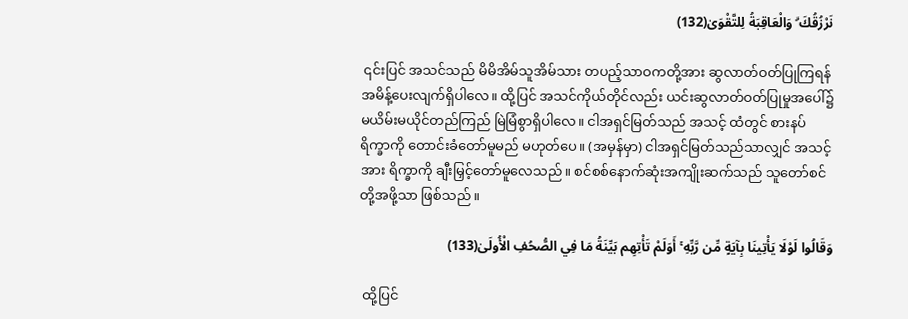نَرْزُقُكَ ۗ وَالْعَاقِبَةُ لِلتَّقْوَىٰ(132)

 ၎င်းပြင် အသင်သည် မိမိအိမ်သူအိမ်သား တပည့်သာဝကတို့အား ဆွလာတ်ဝတ်ပြုကြရန် အမိန့်ပေးလျက်ရှိပါလေ။ ထို့ပြင် အသင်ကိုယ်တိုင်လည်း ယင်းဆွလာတ်ဝတ်ပြုမှုအပေါ်၌ မယိမ်းမယိုင်တည်ကြည် မြဲမြံစွာရှိပါလေ။ ငါအရှင်မြတ်သည် အသင့် ထံတွင် စားနပ်ရိက္ခာကို တောင်းခံတော်မူမည် မဟုတ်ပေ။ (အမှန်မှာ) ငါအရှင်မြတ်သည်သာလျှင် အသင့်အား ရိက္ခာကို ချီးမြှင့်တော်မူလေသည်။ စင်စစ်နောက်ဆုံးအကျိုးဆက်သည် သူတော်စင်တို့အဖို့သာ ဖြစ်သည်။

وَقَالُوا لَوْلَا يَأْتِينَا بِآيَةٍ مِّن رَّبِّهِ ۚ أَوَلَمْ تَأْتِهِم بَيِّنَةُ مَا فِي الصُّحُفِ الْأُولَىٰ(133)

 ထို့ပြင်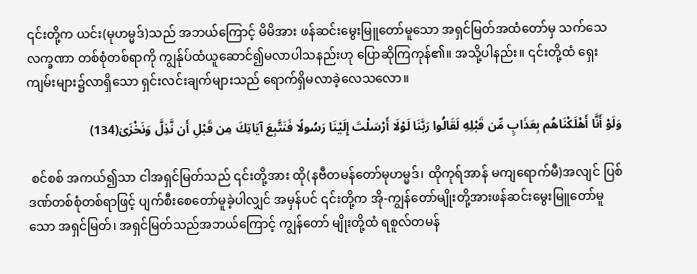၎င်းတို့က ယင်း(မုဟမ္မဒ်)သည် အဘယ်ကြောင့် မိမိအား ဖန်ဆင်းမွေးမြူတော်မူသော အရှင်မြတ်အထံတော်မှ သက်သေလက္ခဏာ တစ်စုံတစ်ရာကို ကျွန်ုပ်ထံယူဆောင်၍မလာပါသနည်းဟု ပြောဆိုကြကုန်၏။ အသို့ပါနည်း။ ၎င်းတို့ထံ ရှေးကျမ်းများ၌လာရှိသော ရှင်းလင်းချက်များသည် ရောက်ရှိမလာခဲ့လေသလော။

وَلَوْ أَنَّا أَهْلَكْنَاهُم بِعَذَابٍ مِّن قَبْلِهِ لَقَالُوا رَبَّنَا لَوْلَا أَرْسَلْتَ إِلَيْنَا رَسُولًا فَنَتَّبِعَ آيَاتِكَ مِن قَبْلِ أَن نَّذِلَّ وَنَخْزَىٰ(134)

 စင်စစ် အကယ်၍သာ ငါအရှင်မြတ်သည် ၎င်းတို့အား ထို(နဗီတမန်တော်မုဟမ္မဒ်၊ ထိုကုရ်အာန် မကျရောက်မီ)အလျင် ပြစ်ဒဏ်တစ်စုံတစ်ရာဖြင့် ပျက်စီးစေတော်မူခဲ့ပါလျှင် အမှန်ပင် ၎င်းတို့က အို-ကျွန်တော်မျိုးတို့အားဖန်ဆင်းမွေးမြူတော်မူသော အရှင်မြတ်၊ အရှင်မြတ်သည်အဘယ်ကြောင့် ကျွန်တော် မျိုးတို့ထံ ရစူလ်တမန်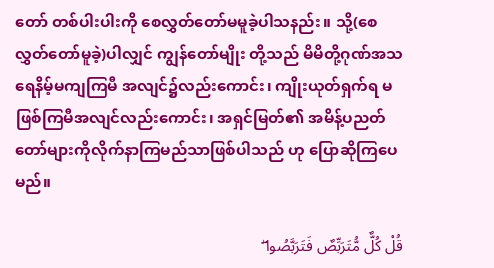တော် တစ်ပါးပါးကို စေလွှတ်တော်မမူခဲ့ပါသနည်း။ သို့(စေလွှတ်တော်မူခဲ့)ပါလျှင် ကျွန်တော်မျိုး တို့သည် မိမိတို့ဂုဏ်အသရေနိမ့်မကျကြမီ အလျင်၌လည်းကောင်း၊ ကျိုးယုတ်ရှက်ရ မဖြစ်ကြမီအလျင်လည်းကောင်း၊ အရှင်မြတ်၏ အမိန့်ပညတ်တော်များကိုလိုက်နာကြမည်သာဖြစ်ပါသည် ဟု ပြောဆိုကြပေမည်။

قُلْ كُلٌّ مُّتَرَبِّصٌ فَتَرَبَّصُوا ۖ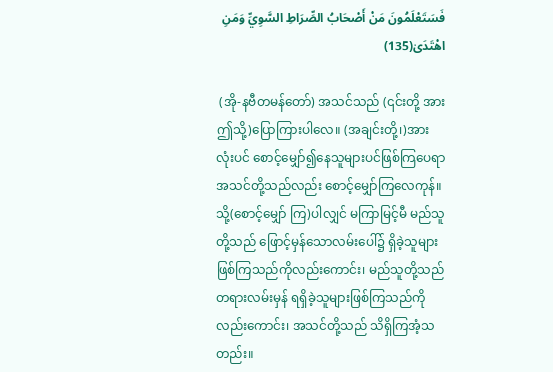فَسَتَعْلَمُونَ مَنْ أَصْحَابُ الصِّرَاطِ السَّوِيِّ وَمَنِ اهْتَدَىٰ(135)

 (အို-နဗီတမန်တော်) အသင်သည် (၎င်းတို့ အားဤသို့)ပြောကြားပါလေ။ (အချင်းတို့၊)အားလုံးပင် စောင့်မျှော်၍နေသူများပင်ဖြစ်ကြပေရာ အသင်တို့သည်လည်း စောင့်မျှော်ကြလေကုန်။ သို့(စောင့်မျှော် ကြ)ပါလျှင် မကြာမြင့်မီ မည်သူတို့သည် ဖြောင့်မှန်သောလမ်းပေါ်၌ ရှိခဲ့သူများ ဖြစ်ကြသည်ကိုလည်းကောင်း၊ မည်သူတို့သည် တရားလမ်းမှန် ရရှိခဲ့သူများဖြစ်ကြသည်ကိုလည်းကောင်း၊ အသင်တို့သည် သိရှိကြအံ့သတည်း။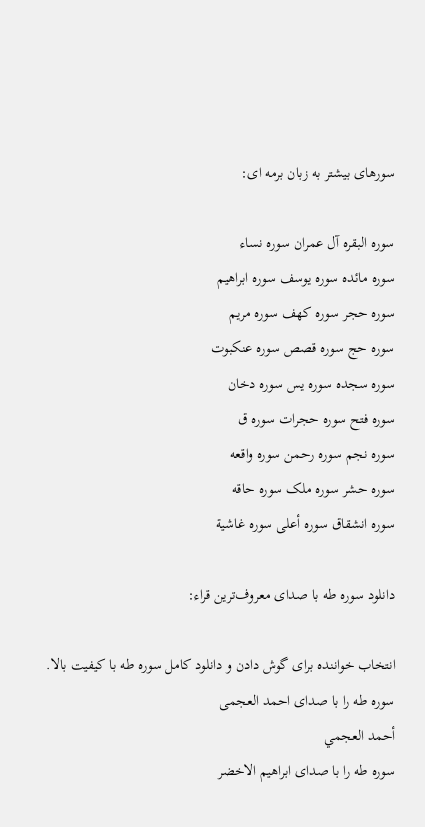سورهای بیشتر به زبان برمه ای:

سوره البقره آل عمران سوره نساء
سوره مائده سوره يوسف سوره ابراهيم
سوره حجر سوره کهف سوره مریم
سوره حج سوره قصص سوره عنکبوت
سوره سجده سوره یس سوره دخان
سوره فتح سوره حجرات سوره ق
سوره نجم سوره رحمن سوره واقعه
سوره حشر سوره ملک سوره حاقه
سوره انشقاق سوره أعلى سوره غاشية

دانلود سوره طه با صدای معروف‌ترین قراء:

انتخاب خواننده برای گوش دادن و دانلود کامل سوره طه با کیفیت بالا.
سوره طه را با صدای احمد العجمی
أحمد العجمي
سوره طه را با صدای ابراهيم الاخضر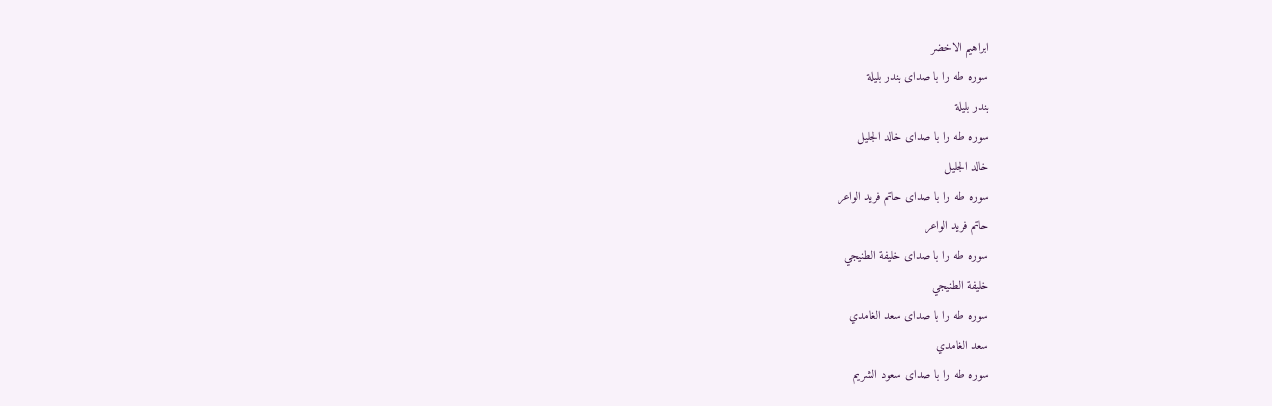ابراهيم الاخضر
سوره طه را با صدای بندر بليلة
بندر بليلة
سوره طه را با صدای خالد الجليل
خالد الجليل
سوره طه را با صدای حاتم فريد الواعر
حاتم فريد الواعر
سوره طه را با صدای خليفة الطنيجي
خليفة الطنيجي
سوره طه را با صدای سعد الغامدي
سعد الغامدي
سوره طه را با صدای سعود الشريم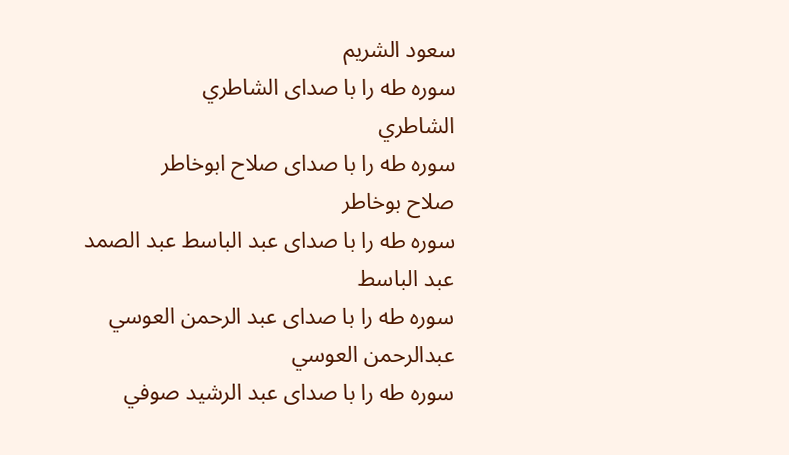سعود الشريم
سوره طه را با صدای الشاطري
الشاطري
سوره طه را با صدای صلاح ابوخاطر
صلاح بوخاطر
سوره طه را با صدای عبد الباسط عبد الصمد
عبد الباسط
سوره طه را با صدای عبد الرحمن العوسي
عبدالرحمن العوسي
سوره طه را با صدای عبد الرشيد صوفي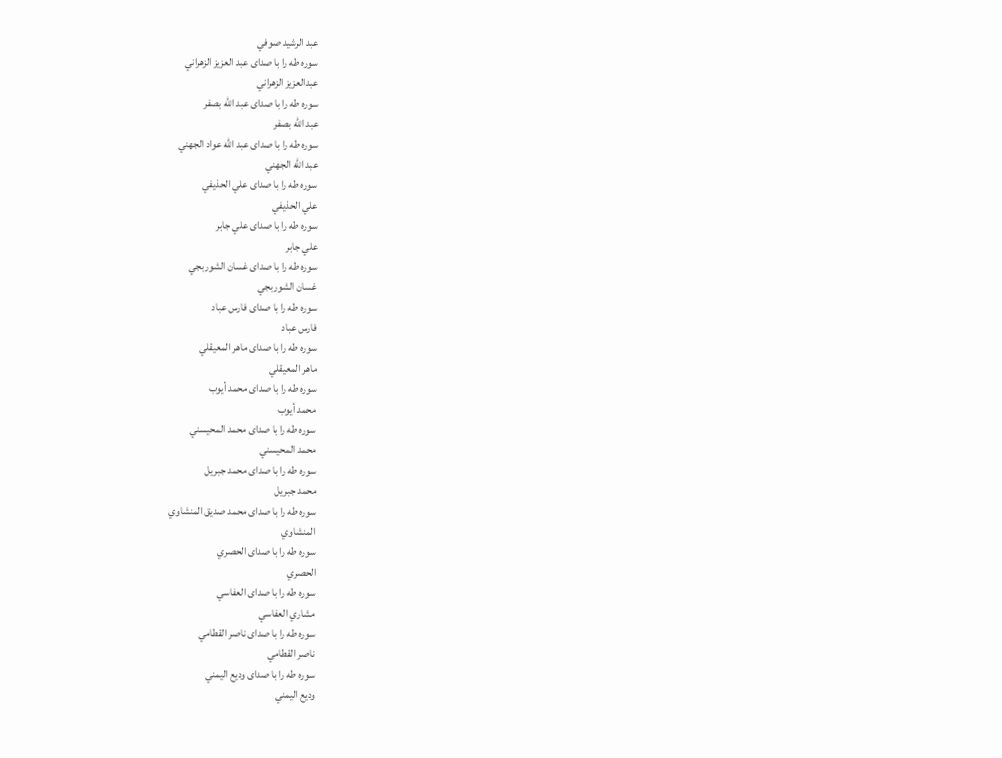عبد الرشيد صوفي
سوره طه را با صدای عبد العزيز الزهراني
عبدالعزيز الزهراني
سوره طه را با صدای عبد الله بصفر
عبد الله بصفر
سوره طه را با صدای عبد الله عواد الجهني
عبد الله الجهني
سوره طه را با صدای علي الحذيفي
علي الحذيفي
سوره طه را با صدای علي جابر
علي جابر
سوره طه را با صدای غسان الشوربجي
غسان الشوربجي
سوره طه را با صدای فارس عباد
فارس عباد
سوره طه را با صدای ماهر المعيقلي
ماهر المعيقلي
سوره طه را با صدای محمد أيوب
محمد أيوب
سوره طه را با صدای محمد المحيسني
محمد المحيسني
سوره طه را با صدای محمد جبريل
محمد جبريل
سوره طه را با صدای محمد صديق المنشاوي
المنشاوي
سوره طه را با صدای الحصري
الحصري
سوره طه را با صدای العفاسي
مشاري العفاسي
سوره طه را با صدای ناصر القطامي
ناصر القطامي
سوره طه را با صدای وديع اليمني
وديع اليمني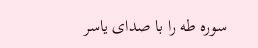سوره طه را با صدای ياسر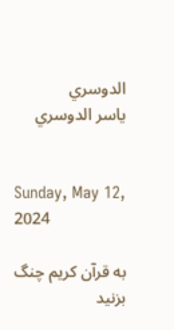الدوسري
ياسر الدوسري


Sunday, May 12, 2024

به قرآن کریم چنگ بزنید